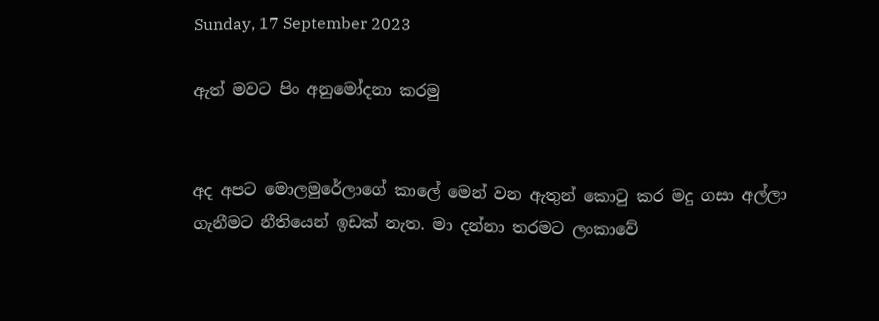Sunday, 17 September 2023

ඇත් මවට පිං අනුමෝදනා කරමු


අද අපට මොලමුරේලාගේ කාලේ මෙන් වන ඇතුන් කොටු කර මදු ගසා අල්ලා ගැනීමට නීතියෙන් ඉඩක් නැත. මා දන්නා තරමට ලංකාවේ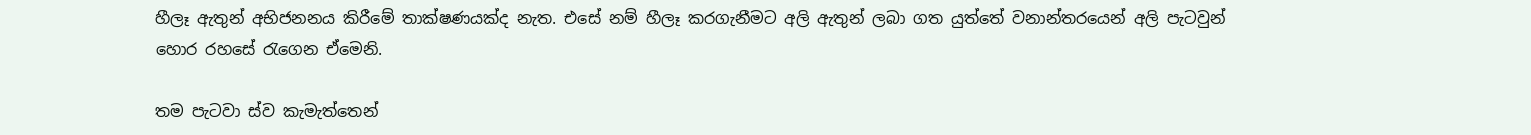හීලෑ ඇතුන් අභිජනනය කිරීමේ තාක්ෂණයක්ද නැත. එසේ නම් හීලෑ කරගැනීමට අලි ඇතුන් ලබා ගත යුත්තේ වනාන්තරයෙන් අලි පැටවුන් හොර රහසේ රැගෙන ඒමෙනි.

තම පැටවා ස්ව කැමැත්තෙන්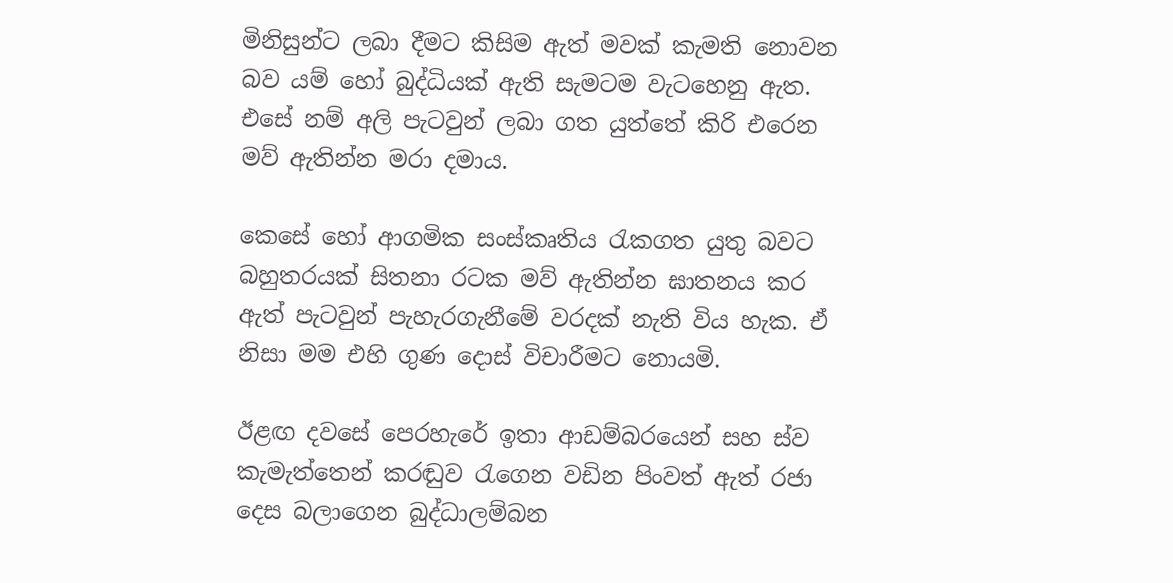මිනිසුන්ට ලබා දීමට කිසිම ඇත් මවක් කැමති නොවන බව යම් හෝ බුද්ධියක් ඇති සැමටම වැටහෙනු ඇත. එසේ නම් අලි පැටවුන් ලබා ගත යුත්තේ කිරි එරෙන මව් ඇතින්න මරා දමාය.

කෙසේ හෝ ආගමික සංස්කෘතිය රැකගත යුතු බවට බහුතරයක් සිතනා රටක මව් ඇතින්න ඝාතනය කර ඇත් පැටවුන් පැහැරගැනීමේ වරදක් නැති විය හැක. ඒ නිසා මම එහි ගුණ දොස් විචාරීමට නොයමි.

ඊළඟ දවසේ පෙරහැරේ ඉතා ආඩම්බරයෙන් සහ ස්ව කැමැත්තෙන් කරඬුව රැගෙන වඩින පිංවත් ඇත් රජා දෙස බලාගෙන බුද්ධාලම්බන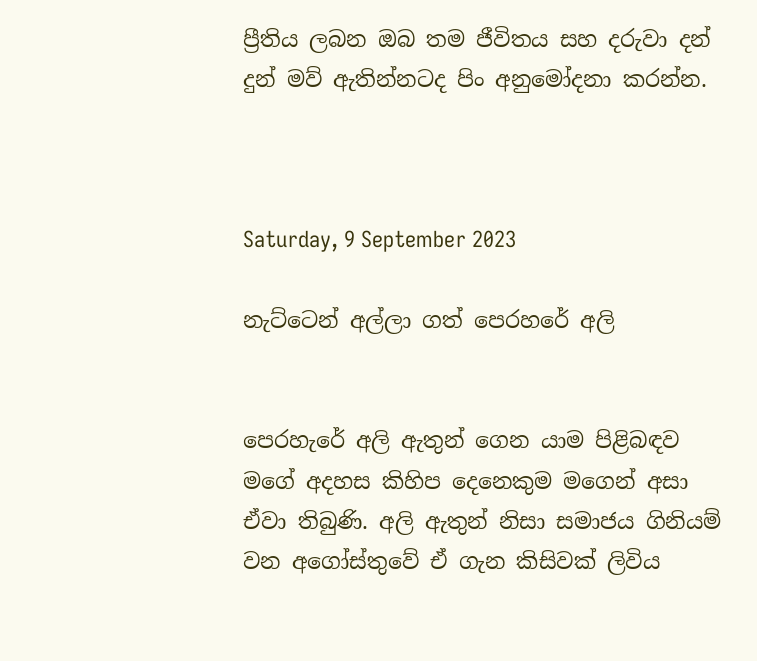ප්‍රීතිය ලබන ඔබ තම ජීවිතය සහ දරුවා දන් දුන් මව් ඇතින්නටද පිං අනුමෝදනා කරන්න.



Saturday, 9 September 2023

නැට්ටෙන් අල්ලා ගත් පෙරහරේ අලි


පෙරහැරේ අලි ඇතුන් ගෙන යාම පිළිබඳව මගේ අදහස කිහිප දෙනෙකුම මගෙන් අසා ඒවා තිබුණි. අලි ඇතුන් නිසා සමාජය ගිනියම් වන අගෝස්තුවේ ඒ ගැන කිසිවක් ලිවිය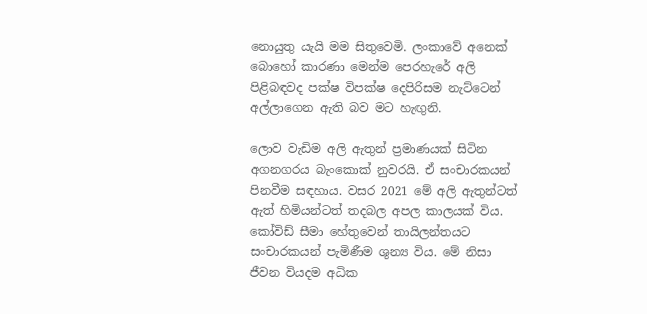නොයුතු යැයි මම සිතුවෙමි. ලංකාවේ අනෙක් බොහෝ කාරණා මෙන්ම පෙරහැරේ අලි පිළිබඳවද පක්ෂ විපක්ෂ දෙපිරිසම නැට්ටෙන් අල්ලාගෙන ඇති බව මට හැඟුනි.

ලොව වැඩිම අලි ඇතුන් ප්‍රමාණයක් සිටින අගනගරය බැංකොක් නුවරයි. ඒ සංචාරකයන් පිනවීම සඳහාය. වසර 2021 මේ අලි ඇතුන්ටත් ඇත් හිමියන්ටත් තදබල අපල කාලයක් විය. කෝවිඩ් සීමා හේතුවෙන් තායිලන්තයට සංචාරකයන් පැමිණීම ශුන්‍ය විය. මේ නිසා ජීවන වියදම අධික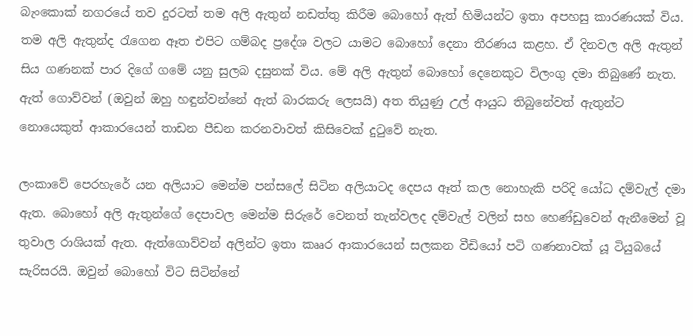බැංකොක් නගරයේ තව දුරටත් තම අලි ඇතුන් නඩත්තු කිරීම බොහෝ ඇත් හිමියන්ට ඉතා අපහසු කාරණයක් විය. තම අලි ඇතුන්ද රැගෙන ඈත එපිට ගම්බද ප්‍රදේශ වලට යාමට බොහෝ දෙනා තීරණය කළහ. ඒ දිනවල අලි ඇතුන් සිය ගණනක් පාර දිගේ ගමේ යනු සුලබ දසුනක් විය. මේ අලි ඇතුන් බොහෝ දෙනෙකුට විලංගු දමා තිබුණේ නැත. ඇත් ගොව්වන් (ඔවුන් ඔහු හඳුන්වන්නේ ඇත් බාරකරු ලෙසයි) අත තියුණු උල් ආයුධ තිබුනේවත් ඇතුන්ට නොයෙකුත් ආකාරයෙන් තාඩන පීඩන කරනවාවත් කිසිවෙක් දුටුවේ නැත.

ලංකාවේ පෙරහැරේ යන අලියාට මෙන්ම පන්සලේ සිටින අලියාටද දෙපය ඈත් කල නොහැකි පරිදි යෝධ දම්වැල් දමා ඇත. බොහෝ අලි ඇතුන්ගේ දෙපාවල මෙන්ම සිරුරේ වෙනත් තැන්වලද දම්වැල් වලින් සහ හෙණ්ඩුවෙන් ඇනීමෙන් වූ තුවාල රාශියක් ඇත. ඇත්ගොව්වන් අලින්ට ඉතා කෲර ආකාරයෙන් සලකන වීඩියෝ පටි ගණනාවක් යූ ටියුබයේ සැරිසරයි. ඔවුන් බොහෝ විට සිටින්නේ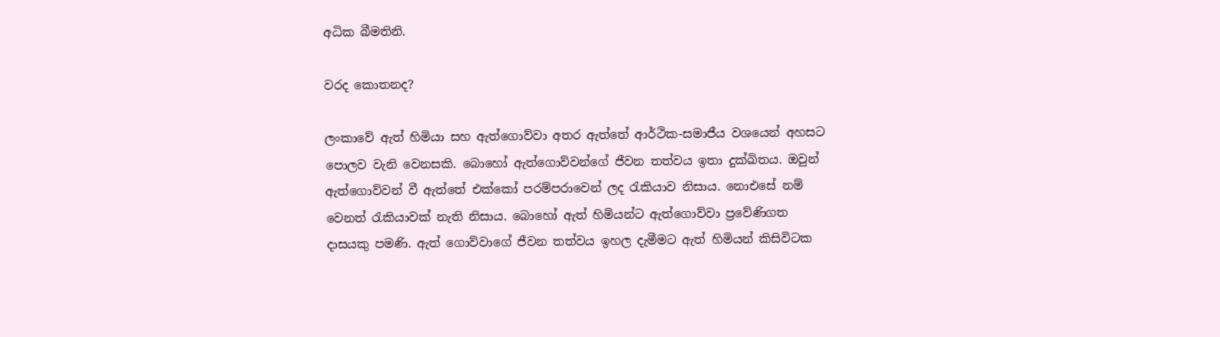අධික බීමතිනි.

වරද කොතනද?

ලංකාවේ ඇත් හිමියා සහ ඇත්ගොව්වා අතර ඇත්තේ ආර්ථික-සමාජීය වශයෙන් අහසට පොලව වැනි වෙනසකි. බොහෝ ඇත්ගොව්වන්ගේ ජීවන තත්වය ඉතා දුක්ඛිතය. ඔවුන් ඇත්ගොව්වන් වී ඇත්තේ එක්කෝ පරම්පරාවෙන් ලද රැකියාව නිසාය. නොඑසේ නම් වෙනත් රැකියාවක් නැති නිසාය. බොහෝ ඇත් හිමියන්ට ඇත්ගොව්වා ප්‍රවේණිගත දාසයකු පමණි. ඇත් ගොව්වාගේ ජීවන තත්වය ඉහල දැමීමට ඇත් හිමියන් කිසිවිටක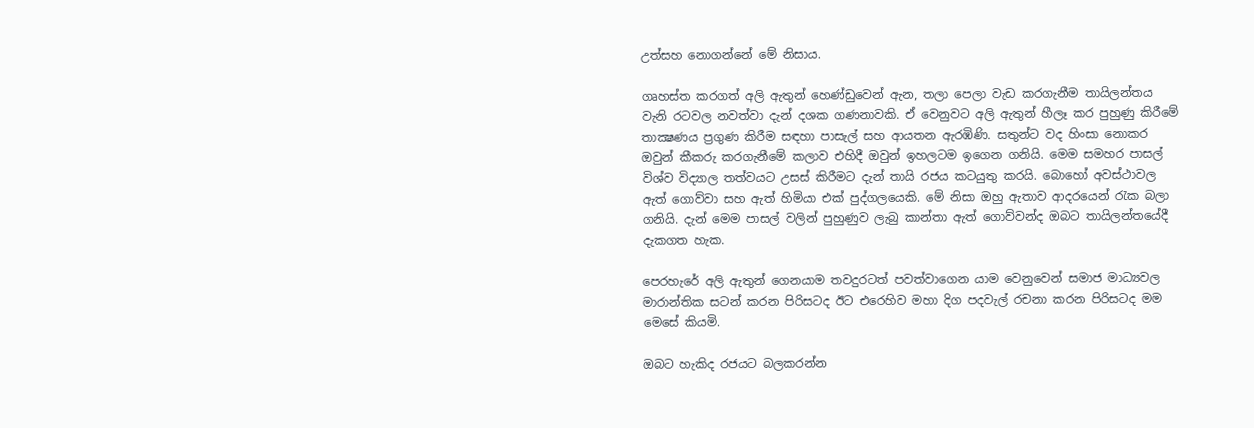උත්සහ නොගන්නේ මේ නිසාය.

ගෘහස්ත කරගත් අලි ඇතුන් හෙණ්ඩුවෙන් ඇන, තලා පෙලා වැඩ කරගැනීම තායිලන්තය වැනි රටවල නවත්වා දැන් දශක ගණනාවකි. ඒ වෙනුවට අලි ඇතුන් හීලෑ කර පුහුණු කිරීමේ තාක්‍ෂණය ප්‍රගුණ කිරීම සඳහා පාසැල් සහ ආයතන ඇරඹිණි. සතුන්ට වද හිංසා නොකර ඔවුන් කීකරු කරගැනීමේ කලාව එහිදී ඔවුන් ඉහලටම ඉගෙන ගනියි. මෙම සමහර පාසල් විශ්ව විද්‍යාල තත්වයට උසස් කිරීමට දැන් තායි රජය කටයුතු කරයි. බොහෝ අවස්ථාවල ඇත් ගොව්වා සහ ඇත් හිමියා එක් පුද්ගලයෙකි. මේ නිසා ඔහු ඇතාව ආදරයෙන් රැක බලා ගනියි. දැන් මෙම පාසල් වලින් පුහුණුව ලැබු කාන්තා ඇත් ගොව්වන්ද ඔබට තායිලන්තයේදී දැකගත හැක.

පෙරහැරේ අලි ඇතුන් ගෙනයාම තවදුරටත් පවත්වාගෙන යාම වෙනුවෙන් සමාජ මාධ්‍යවල මාරාන්තික සටන් කරන පිරිසටද ඊට එරෙහිව මහා දිග පදවැල් රචනා කරන පිරිසටද මම මෙසේ කියමි.

ඔබට හැකිද රජයට බලකරන්න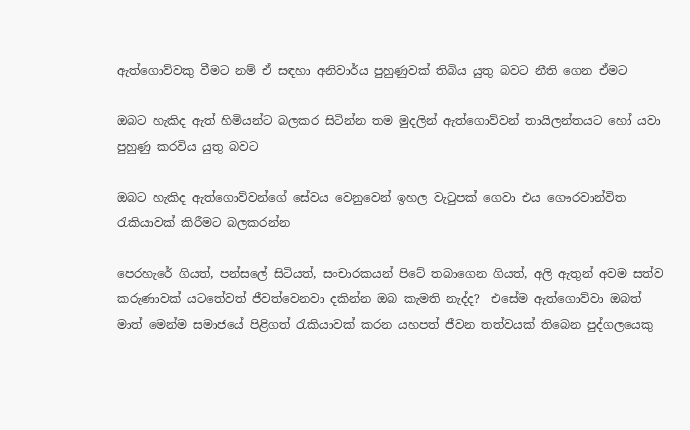ඇත්ගොව්වකු වීමට නම් ඒ සඳහා අනිවාර්ය පුහුණුවක් තිබිය යුතු බවට නීති ගෙන ඒමට

ඔබට හැකිද ඇත් හිමියන්ට බලකර සිටින්න තම මුදලින් ඇත්ගොව්වන් තායිලන්තයට හෝ යවා පුහුණු කරවිය යුතු බවට

ඔබට හැකිද ඇත්ගොව්වන්ගේ සේවය වෙනුවෙන් ඉහල වැටුපක් ගෙවා එය ගෞරවාන්විත රැකියාවක් කිරීමට බලකරන්න

පෙරහැරේ ගියත්, පන්සලේ සිටියත්, සංචාරකයන් පිටේ තබාගෙන ගියත්, අලි ඇතුන් අවම සත්ව කරුණාවක් යටතේවත් ජීවත්වෙනවා දකින්න ඔබ කැමති නැද්ද?  එසේම ඇත්ගොව්වා ඔබත් මාත් මෙන්ම සමාජයේ පිළිගත් රැකියාවක් කරන යහපත් ජීවන තත්වයක් තිබෙන පුද්ගලයෙකු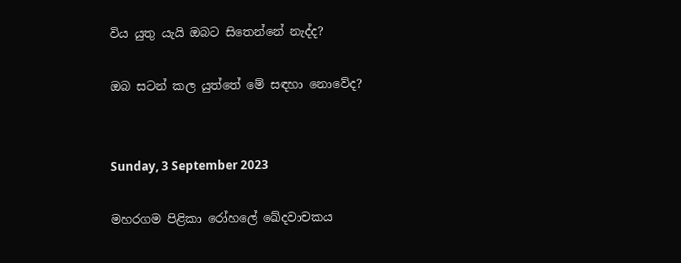විය යුතු යැයි ඔබට සිතෙන්නේ නැද්ද?

ඔබ සටන් කල යුත්තේ මේ සඳහා නොවේද?


Sunday, 3 September 2023

මහරගම පිළිකා රෝහලේ ඛේදවාචකය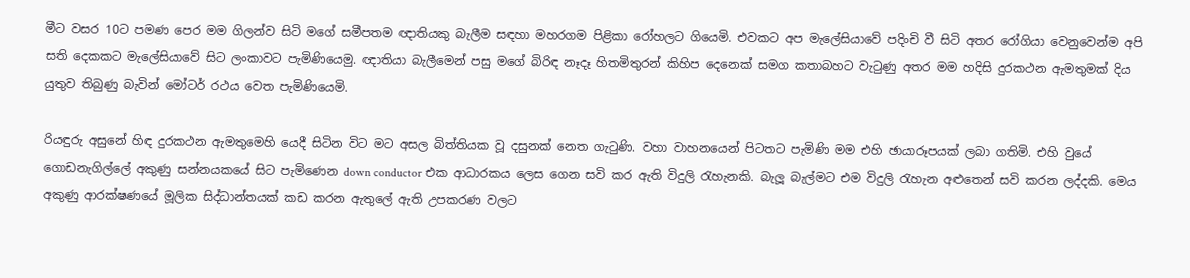මීට වසර 10ට පමණ පෙර මම ගිලන්ව සිටි මගේ සමීපතම ඥාතියකු බැලීම සඳහා මහරගම පිළිකා රෝහලට ගියෙමි. එවකට අප මැලේසියාවේ පදිංචි වී සිටි අතර රෝගියා වෙනුවෙන්ම අපි සති දෙකකට මැලේසියාවේ සිට ලංකාවට පැමිණියෙමු. ඥාතියා බැලීමෙන් පසු මගේ බිරිඳ නෑදෑ හිතමිතුරන් කිහිප දෙනෙක් සමග කතාබහට වැටුණු අතර මම හදිසි දුරකථන ඇමතුමක් දිය යුතුව තිබුණු බැවින් මෝටර් රථය වෙත පැමිණියෙමි.

රියඳුරු අසුනේ හිඳ දුරකථන ඇමතුමෙහි යෙදී සිටින විට මට අසල බිත්තියක වූ දසුනක් නෙත ගැටුණි. වහා වාහනයෙන් පිටතට පැමිණි මම එහි ඡායාරූපයක් ලබා ගතිමි. එහි වුයේ ගොඩනැගිල්ලේ අකුණු සන්නයකයේ සිට පැමිණෙන down conductor එක ආධාරකය ලෙස ගෙන සවි කර ඇති විදුලි රැහැනකි. බැලූ බැල්මට එම විදුලි රැහැන අළුතෙන් සවි කරන ලද්දකි. මෙය අකුණු ආරක්ෂණයේ මූලික සිද්ධාන්තයක් කඩ කරන ඇතුලේ ඇති උපකරණ වලට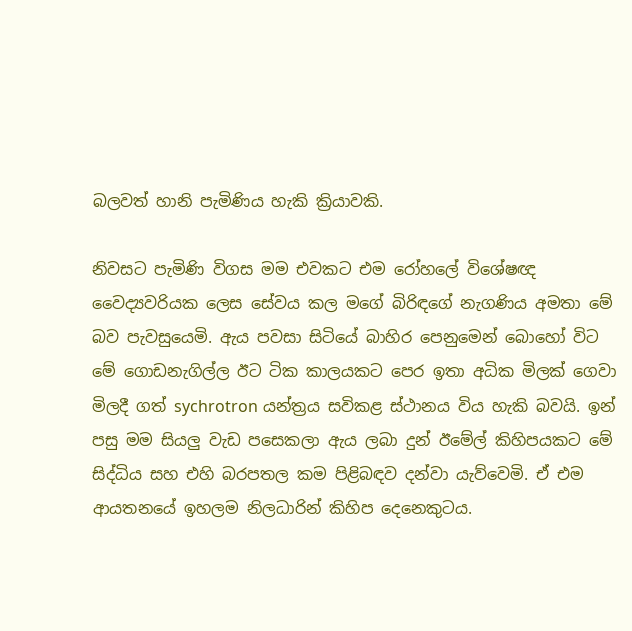බලවත් හානි පැමිණිය හැකි ක්‍රියාවකි.

නිවසට පැමිණි විගස මම එවකට එම රෝහලේ විශේෂඥ වෛද්‍යවරියක ලෙස සේවය කල මගේ බිරිඳගේ නැගණිය අමතා මේ බව පැවසුයෙමි. ඇය පවසා සිටියේ බාහිර පෙනුමෙන් බොහෝ විට මේ ගොඩනැගිල්ල ඊට ටික කාලයකට පෙර ඉතා අධික මිලක් ගෙවා මිලදී ගත් sychrotron යන්ත්‍රය සවිකළ ස්ථානය විය හැකි බවයි. ඉන් පසු මම සියලු වැඩ පසෙකලා ඇය ලබා දුන් ඊමේල් කිහිපයකට මේ සිද්ධිය සහ එහි බරපතල කම පිළිබඳව දන්වා යැව්වෙමි. ඒ එම ආයතනයේ ඉහලම නිලධාරින් කිහිප දෙනෙකුටය.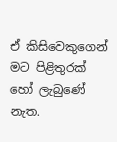ඒ කිසිවෙකුගෙන් මට පිළිතුරක් හෝ ලැබුණේ නැත.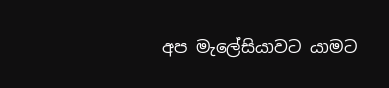අප මැලේසියාවට යාමට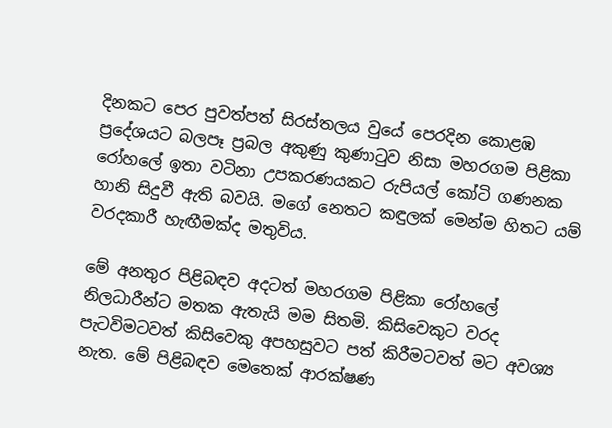දිනකට පෙර පුවත්පත් සිරස්තලය වුයේ පෙරදින කොළඹ ප්‍රදේශයට බලපෑ ප්‍රබල අකුණු කුණාටුව නිසා මහරගම පිළිකා රෝහලේ ඉතා වටිනා උපකරණයකට රුපියල් කෝටි ගණනක හානි සිදුවී ඇති බවයි. මගේ නෙතට කඳුලක් මෙන්ම හිතට යම් වරදකාරී හැඟීමක්ද මතුවිය.

මේ අනතුර පිළිබඳව අදටත් මහරගම පිළිකා රෝහලේ නිලධාරීන්ට මතක ඇතැයි මම සිතමි. කිසිවෙකුට වරද පැටවිමටවත් කිසිවෙකු අපහසුවට පත් කිරීමටවත් මට අවශ්‍ය නැත. මේ පිළිබඳව මෙතෙක් ආරක්ෂණ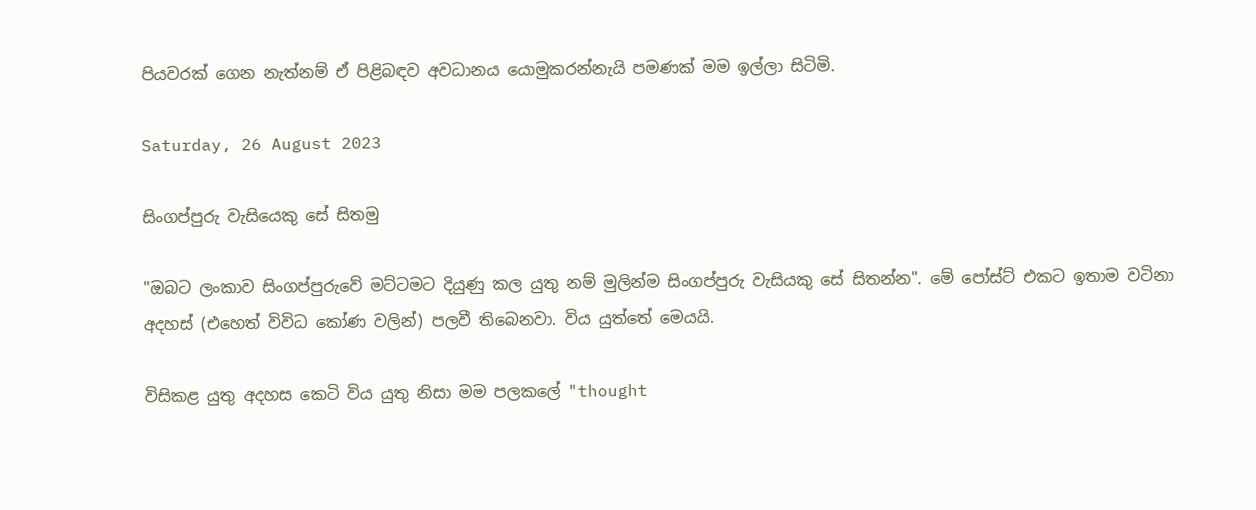පියවරක් ගෙන නැත්නම් ඒ පිළිබඳව අවධානය යොමුකරන්නැයි පමණක් මම ඉල්ලා සිටිමි.

Saturday, 26 August 2023

සිංගප්පුරු වැසියෙකු සේ සිතමු

"ඔබට ලංකාව සිංගප්පුරුවේ මට්ටමට දියුණු කල යුතු නම් මුලින්ම සිංගප්පුරු වැසියකු සේ සිතන්න". මේ පෝස්ට් එකට ඉතාම වටිනා අදහස් (එහෙත් විවිධ කෝණ වලින්) පලවී තිබෙනවා. විය යුත්තේ මෙයයි.

විසිකළ යුතු අදහස කෙටි විය යුතු නිසා මම පලකලේ "thought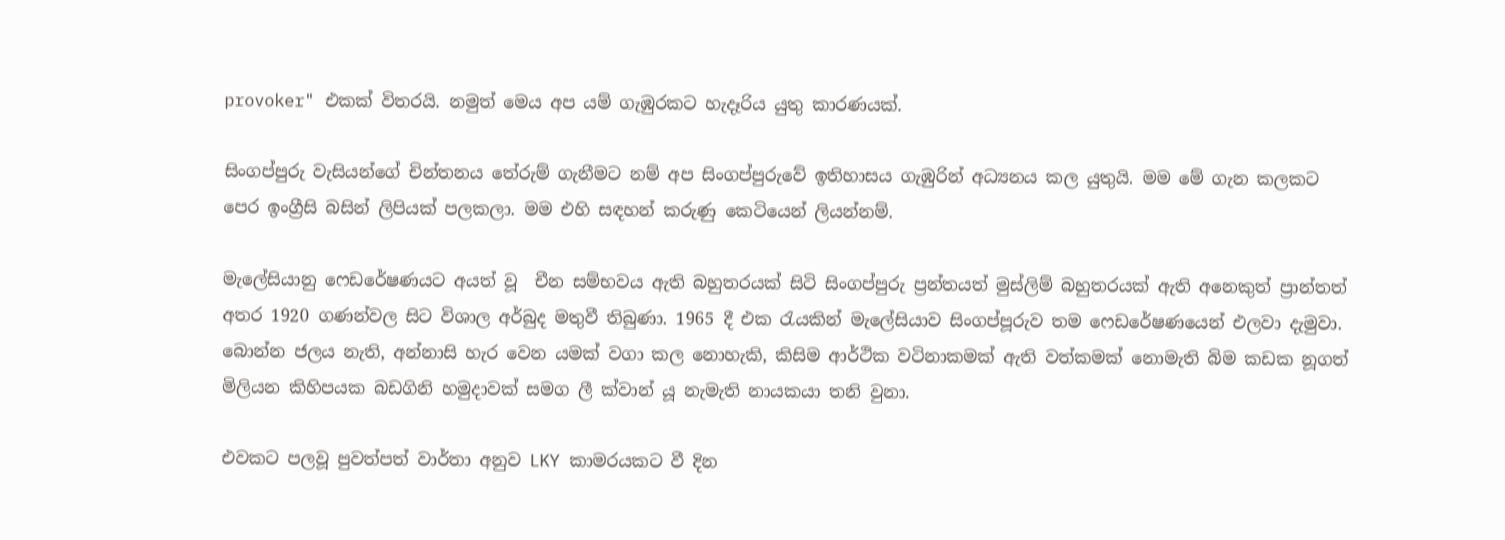provoker" එකක් විතරයි. නමුත් මෙය අප යම් ගැඹුරකට හැදෑරිය යුතු කාරණයක්.

සිංගප්පුරු වැසියන්ගේ චින්තනය තේරුම් ගැනීමට නම් අප සිංගප්පුරුවේ ඉතිහාසය ගැඹුරින් අධ්‍යනය කල යුතුයි. මම මේ ගැන කලකට පෙර ඉංග්‍රීසි බසින් ලිපියක් පලකලා. මම එහි සඳහන් කරුණු කෙටියෙන් ලියන්නම්.

මැලේසියානු ෆෙඩරේෂණයට අයත් වූ  චීන සම්භවය ඇති බහුතරයක් සිටි සිංගප්පුරු ප්‍රන්තයත් මුස්ලිම් බහුතරයක් ඇති අනෙකුත් ප්‍රාන්තත් අතර 1920 ගණන්වල සිට විශාල අර්බුද මතුවී තිබුණා. 1965 දී එක රැයකින් මැලේසියාව සිංගප්පූරුව තම ෆෙඩරේෂණයෙන් එලවා දැමුවා. බොන්න ජලය නැති, අන්නාසි හැර වෙන යමක් වගා කල නොහැකි, කිසිම ආර්ථික වටිනාකමක් ඇති වත්කමක් නොමැති බිම කඩක නූගත් මිලියන කිහිපයක බඩගිනි හමුදාවක් සමග ලී ක්වාන් යූ නැමැති නායකයා තනි වුනා.

එවකට පලවූ පුවත්පත් වාර්තා අනුව LKY කාමරයකට වී දින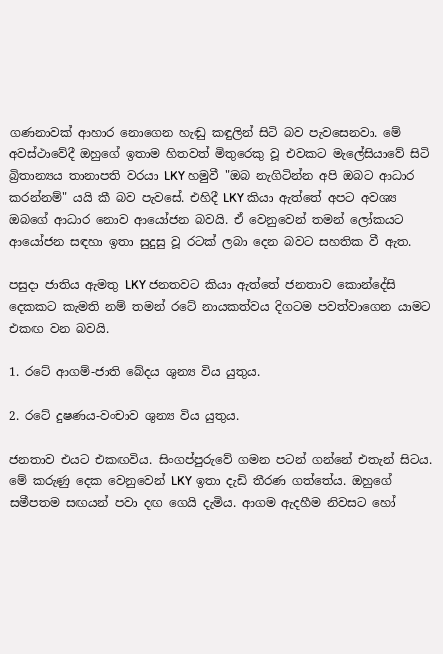ගණනාවක් ආහාර නොගෙන හැඬු කඳුලින් සිටි බව පැවසෙනවා. මේ අවස්ථාවේදී ඔහුගේ ඉතාම හිතවත් මිතුරෙකු වූ එවකට මැලේසියාවේ සිටි බ්‍රිතාන්‍යය තානාපති වරයා LKY හමුවී "ඔබ නැගිටින්න අපි ඔබට ආධාර කරන්නම්" යයි කී බව පැවසේ. එහිදී LKY කියා ඇත්තේ අපට අවශ්‍ය ඔබගේ ආධාර නොව ආයෝජන බවයි. ඒ වෙනුවෙන් තමන් ලෝකයට ආයෝජන සඳහා ඉතා සුදුසු වූ රටක් ලබා දෙන බවට සහතික වී ඇත.

පසුදා ජාතිය ඇමතු LKY ජනතවට කියා ඇත්තේ ජනතාව කොන්දේසි දෙකකට කැමති නම් තමන් රටේ නායකත්වය දිගටම පවත්වාගෙන යාමට එකඟ වන බවයි.

1. රටේ ආගම්-ජාති බේදය ශුන්‍ය විය යුතුය.

2. රටේ දුෂණය-වංචාව ශුන්‍ය විය යුතුය.

ජනතාව එයට එකඟවිය. සිංගප්පුරුවේ ගමන පටන් ගන්නේ එතැන් සිටය. මේ කරුණු දෙක වෙනුවෙන් LKY ඉතා දැඩි තීරණ ගත්තේය. ඔහුගේ සමීපතම සඟයන් පවා දඟ ගෙයි දැමිය. ආගම ඇදහීම නිවසට හෝ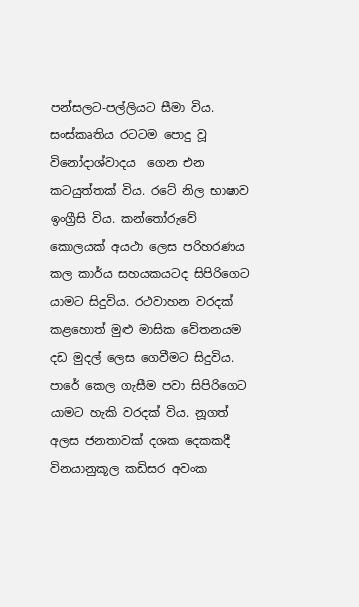පන්සලට-පල්ලියට සීමා විය. සංස්කෘතිය රටටම පොදු වූ විනෝදාශ්වාදය  ගෙන එන කටයුත්තක් විය. රටේ නිල භාෂාව ඉංග්‍රීසි විය. කන්තෝරුවේ කොලයක් අයථා ලෙස පරිහරණය කල කාර්ය සහයකයටද සිපිරිගෙට යාමට සිදුවිය. රථවාහන වරදක් කළහොත් මුළු මාසික වේතනයම දඩ මුදල් ලෙස ගෙවීමට සිදුවිය. පාරේ කෙල ගැසීම පවා සිපිරිගෙට යාමට හැකි වරදක් විය. නූගත් අලස ජනතාවක් දශක දෙකකදී විනයානුකූල කඩිසර අවංක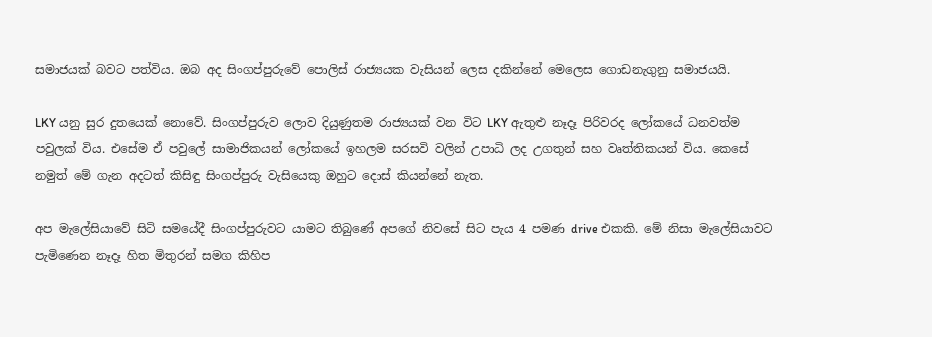සමාජයක් බවට පත්විය. ඔබ අද සිංගප්පුරුවේ පොලිස් රාජ්‍යයක වැසියන් ලෙස දකින්නේ මෙලෙස ගොඩනැගුනු සමාජයයි.

LKY යනු සුර දුතයෙක් නොවේ. සිංගප්පුරුව ලොව දියුණුතම රාජ්‍යයක් වන විට LKY ඇතුළු නෑදෑ පිරිවරද ලෝකයේ ධනවත්ම පවුලක් විය. එසේම ඒ පවුලේ සාමාජිකයන් ලෝකයේ ඉහලම සරසවි වලින් උපාධි ලද උගතුන් සහ වෘත්තිකයන් විය. කෙසේ නමුත් මේ ගැන අදටත් කිසිඳු සිංගප්පුරු වැසියෙකු ඔහුට දොස් කියන්නේ නැත.

අප මැලේසියාවේ සිටි සමයේදී සිංගප්පුරුවට යාමට තිබුණේ අපගේ නිවසේ සිට පැය 4 පමණ drive එකකි. මේ නිසා මැලේසියාවට පැමිණෙන නෑදෑ හිත මිතුරන් සමග කිහිප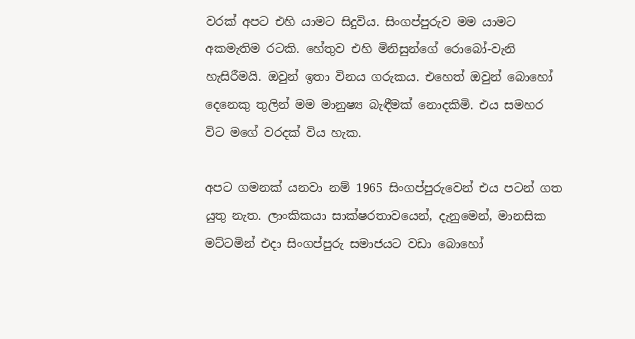වරක් අපට එහි යාමට සිදුවිය. සිංගප්පුරුව මම යාමට අකමැතිම රටකි. හේතුව එහි මිනිසුන්ගේ රොබෝ-වැනි හැසිරීමයි. ඔවුන් ඉතා විනය ගරුකය. එහෙත් ඔවුන් බොහෝ දෙනෙකු තුලින් මම මානුෂ්‍ය බැඳීමක් නොදකිමි. එය සමහර විට මගේ වරදක් විය හැක.

අපට ගමනක් යනවා නම් 1965 සිංගප්පුරුවෙන් එය පටන් ගත යුතු නැත. ලාංකිකයා සාක්ෂරතාවයෙන්, දැනුමෙන්, මානසික මට්ටමින් එදා සිංගප්පුරු සමාජයට වඩා බොහෝ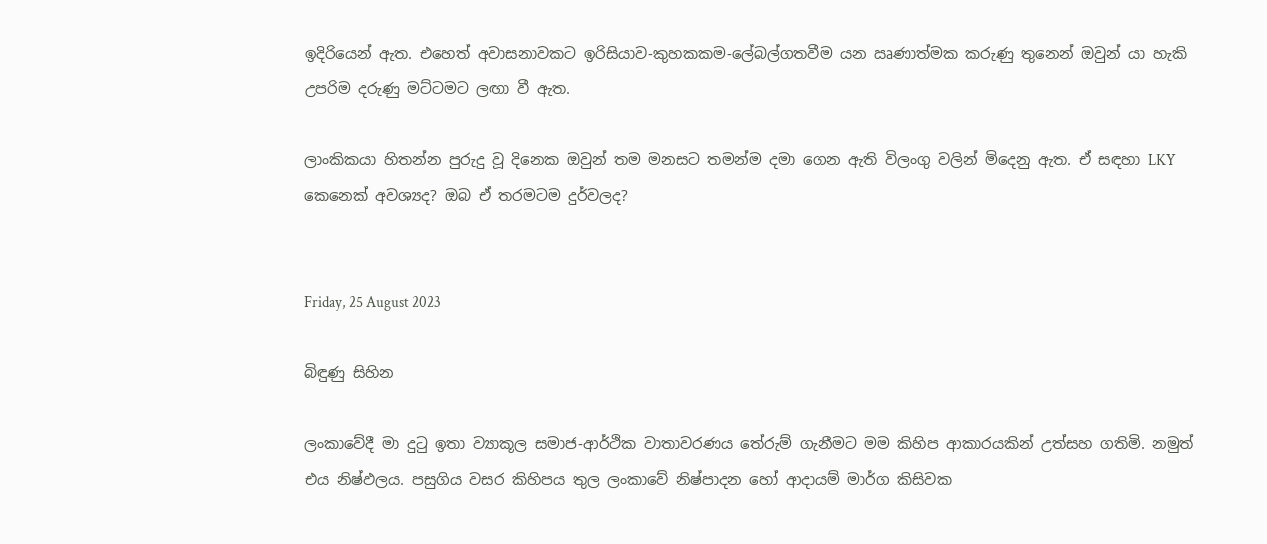ඉදිරියෙන් ඇත. එහෙත් අවාසනාවකට ඉරිසියාව-කුහකකම-ලේබල්ගතවීම යන ඍණාත්මක කරුණු තුනෙන් ඔවුන් යා හැකි උපරිම දරුණු මට්ටමට ලඟා වී ඇත.

ලාංකිකයා හිතන්න පුරුදු වූ දිනෙක ඔවුන් තම මනසට තමන්ම දමා ගෙන ඇති විලංගු වලින් මිදෙනු ඇත. ඒ සඳහා LKY කෙනෙක් අවශ්‍යද? ඔබ ඒ තරමටම දුර්වලද?


Friday, 25 August 2023

බිඳුණු සිහින

ලංකාවේදී මා දුටු ඉතා ව්‍යාකූල සමාජ-ආර්ථික වාතාවරණය තේරුම් ගැනීමට මම කිහිප ආකාරයකින් උත්සහ ගතිමි. නමුත් එය නිෂ්ඵලය. පසුගිය වසර කිහිපය තුල ලංකාවේ නිෂ්පාදන හෝ ආදායම් මාර්ග කිසිවක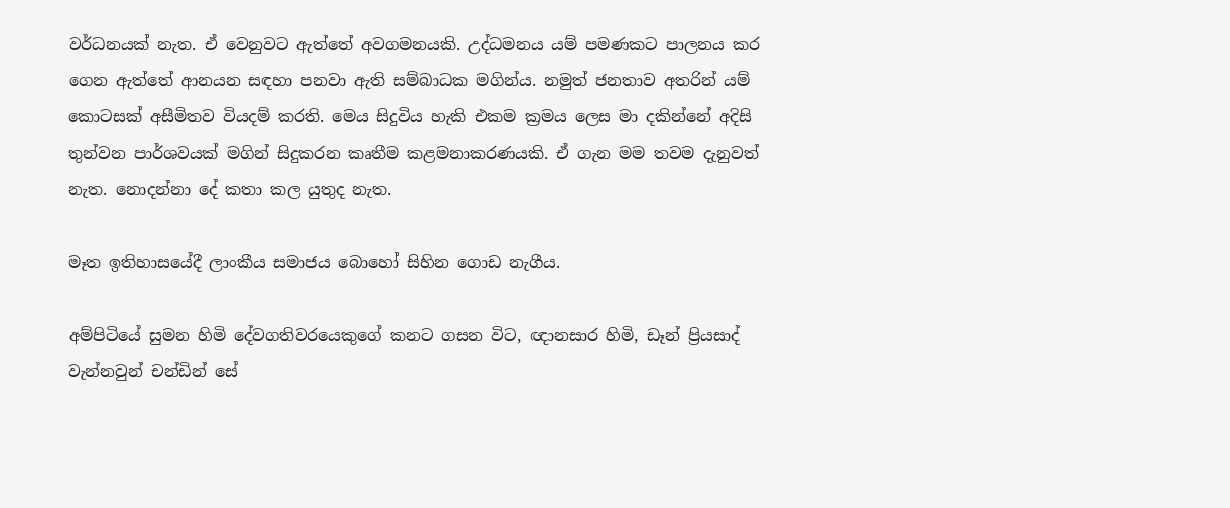වර්ධනයක් නැත. ඒ වෙනුවට ඇත්තේ අවගමනයකි. උද්ධමනය යම් පමණකට පාලනය කර ගෙන ඇත්තේ ආනයන සඳහා පනවා ඇති සම්බාධක මගින්ය. නමුත් ජනතාව අතරින් යම් කොටසක් අසීමිතව වියදම් කරති. මෙය සිදුවිය හැකි එකම ක්‍රමය ලෙස මා දකින්නේ අදිසි තුන්වන පාර්ශවයක් මගින් සිදුකරන කෘතීම කළමනාකරණයකි. ඒ ගැන මම තවම දැනුවත් නැත. නොදන්නා දේ කතා කල යුතුද නැත.

මෑත ඉතිහාසයේදී ලාංකීය සමාජය බොහෝ සිහින ගොඩ නැගීය.

අම්පිටියේ සුමන හිමි දේවගතිවරයෙකුගේ කනට ගසන විට, ඥානසාර හිමි, ඩෑන් ප්‍රියසාද් වැන්නවුන් චන්ඩින් සේ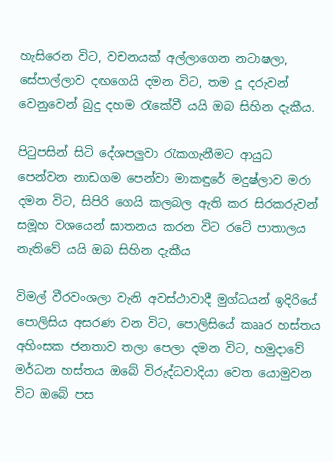හැසිරෙන විට, වචනයක් අල්ලාගෙන නටාෂලා, සේපාල්ලාව දඟගෙයි දමන විට, තම දූ දරුවන් වෙනුවෙන් බුදු දහම රැකේවී යයි ඔබ සිහින දැකීය.

පිටුපසින් සිටි දේශපලුවා රැකගැනීමට ආයුධ පෙන්වන නාඩගම පෙන්වා මාකඳුරේ මදුෂ්ලාව මරා දමන විට, සිපිරි ගෙයි කලබල ඇති කර සිරකරුවන් සමූහ වශයෙන් ඝාතනය කරන විට රටේ පාතාලය නැතිවේ යයි ඔබ සිහින දැකීය

විමල් වීරවංශලා වැනි අවස්ථාවාදී මුග්ධයන් ඉදිරියේ පොලිසිය අසරණ වන විට, පොලිසියේ කෲර හස්තය අහිංසක ජනතාව තලා පෙලා දමන විට, හමුදාවේ මර්ධන හස්තය ඔබේ විරුද්ධවාදියා වෙත යොමුවන විට ඔබේ පස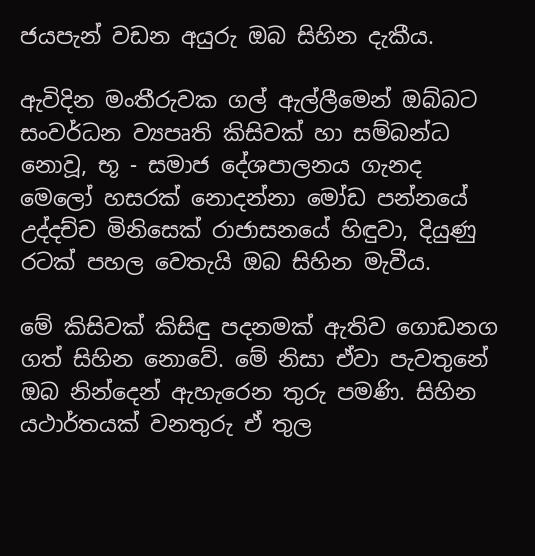ජයපැන් වඩන අයුරු ඔබ සිහින දැකීය.

ඇවිදින මංතීරුවක ගල් ඇල්ලීමෙන් ඔබ්බට සංවර්ධන ව්‍යපෘති කිසිවක් හා සම්බන්ධ නොවූ, භූ - සමාජ දේශපාලනය ගැනද මෙලෝ හසරක් නොදන්නා මෝඩ පන්නයේ උද්දච්ච මිනිසෙක් රාජාසනයේ හිඳුවා, දියුණු රටක් පහල වෙතැයි ඔබ සිහින මැවීය.

මේ කිසිවක් කිසිඳු පදනමක් ඇතිව ගොඩනග ගත් සිහින නොවේ. මේ නිසා ඒවා පැවතුනේ ඔබ නින්දෙන් ඇහැරෙන තුරු පමණි. සිහින යථාර්තයක් වනතුරු ඒ තුල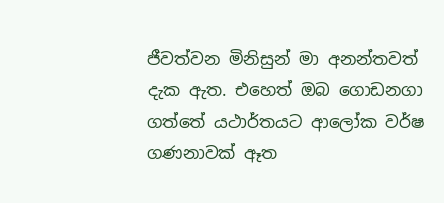ජීවත්වන මිනිසුන් මා අනන්තවත් දැක ඇත. එහෙත් ඔබ ගොඩනගා ගත්තේ යථාර්තයට ආලෝක වර්ෂ ගණනාවක් ඈත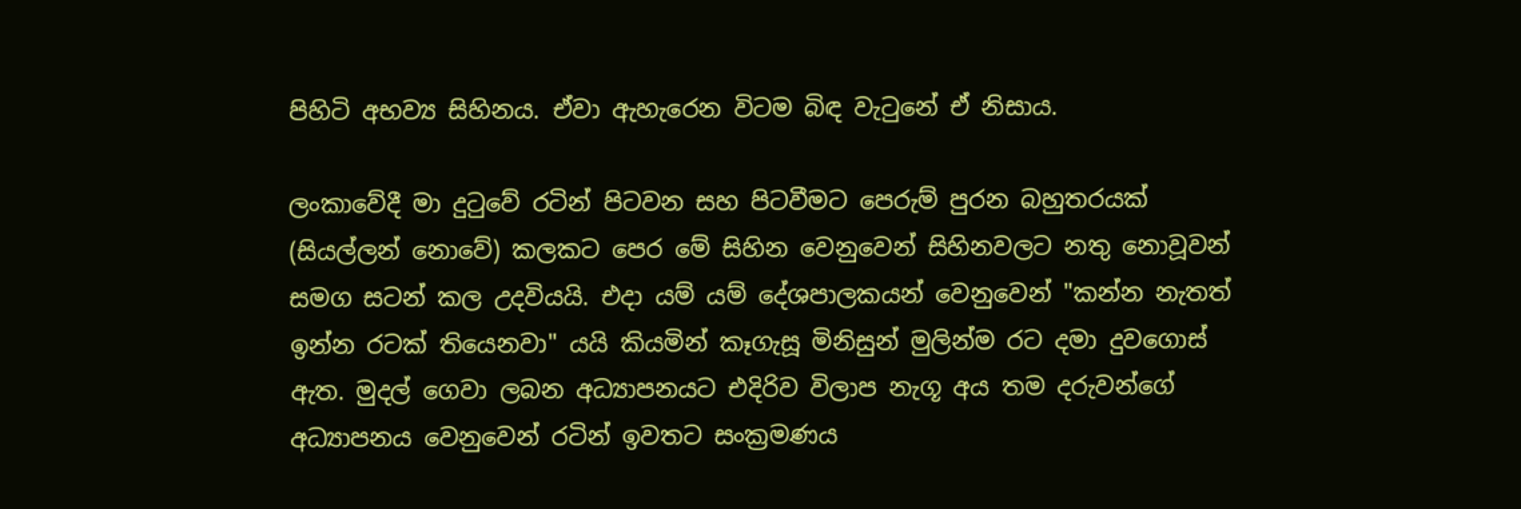පිහිටි අභව්‍ය සිහිනය. ඒවා ඇහැරෙන විටම බිඳ වැටුනේ ඒ නිසාය.

ලංකාවේදී මා දුටුවේ රටින් පිටවන සහ පිටවීමට පෙරුම් පුරන බහුතරයක් (සියල්ලන් නොවේ) කලකට පෙර මේ සිහින වෙනුවෙන් සිහිනවලට නතු නොවූවන් සමග සටන් කල උදවියයි. එදා යම් යම් දේශපාලකයන් වෙනුවෙන් "කන්න නැතත් ඉන්න රටක් තියෙනවා" යයි කියමින් කෑගැසූ මිනිසුන් මුලින්ම රට දමා දුවගොස් ඇත. මුදල් ගෙවා ලබන අධ්‍යාපනයට එදිරිව විලාප නැගූ අය තම දරුවන්ගේ අධ්‍යාපනය වෙනුවෙන් රටින් ඉවතට සංක්‍රමණය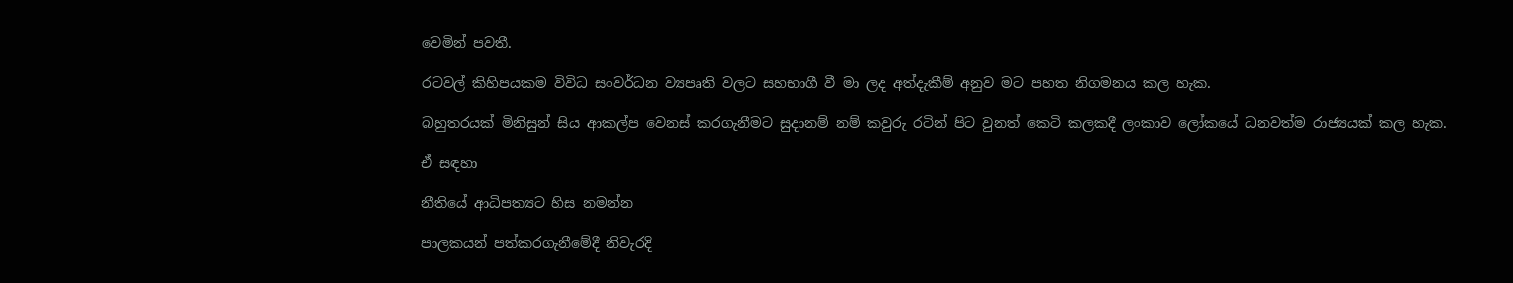වෙමින් පවතී.

රටවල් කිහිපයකම විවිධ සංවර්ධන ව්‍යපෘති වලට සහභාගී වී මා ලද අත්දැකීම් අනුව මට පහත නිගමනය කල හැක.

බහුතරයක් මිනිසුන් සිය ආකල්ප වෙනස් කරගැනීමට සුදානම් නම් කවුරු රටින් පිට වුනත් කෙටි කලකදී ලංකාව ලෝකයේ ධනවත්ම රාජ්‍යයක් කල හැක.

ඒ සඳහා

නීතියේ ආධිපත්‍යට හිස නමන්න

පාලකයන් පත්කරගැනීමේදී නිවැරදි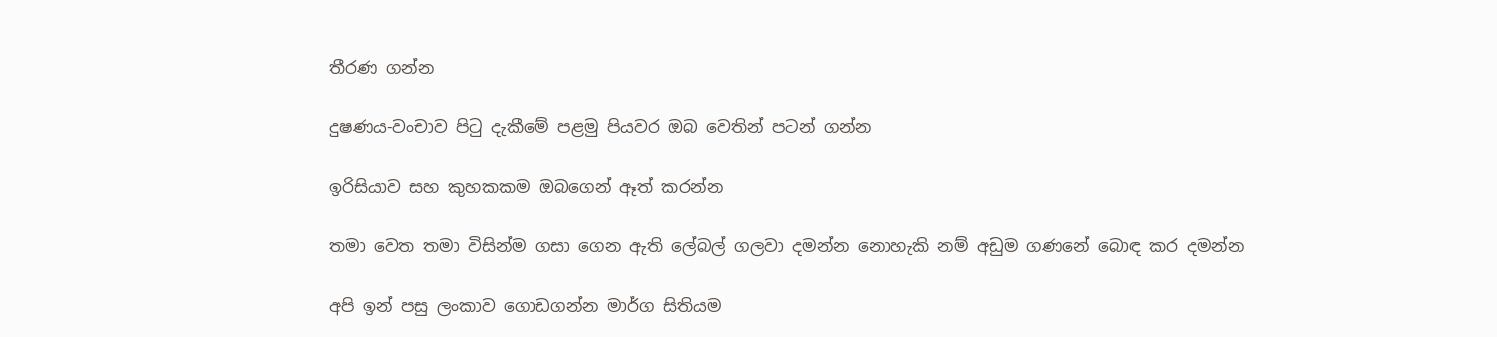තීරණ ගන්න

දුෂණය-වංචාව පිටු දැකීමේ පළමු පියවර ඔබ වෙතින් පටන් ගන්න

ඉරිසියාව සහ කුහකකම ඔබගෙන් ඈත් කරන්න

තමා වෙත තමා විසින්ම ගසා ගෙන ඇති ලේබල් ගලවා දමන්න නොහැකි නම් අඩුම ගණනේ බොඳ කර දමන්න

අපි ඉන් පසු ලංකාව ගොඩගන්න මාර්ග සිතියම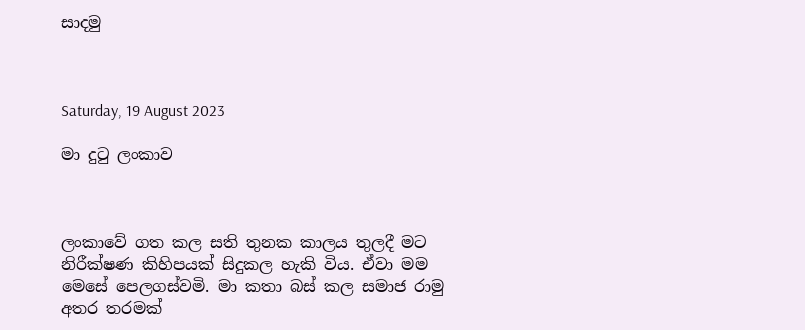සාදමු



Saturday, 19 August 2023

මා දුටු ලංකාව



ලංකාවේ ගත කල සති තුනක කාලය තුලදී මට නිරීක්ෂණ කිහිපයක් සිදුකල හැකි විය. ඒවා මම මෙසේ පෙලගස්වමි. මා කතා බස් කල සමාජ රාමු අතර තරමක්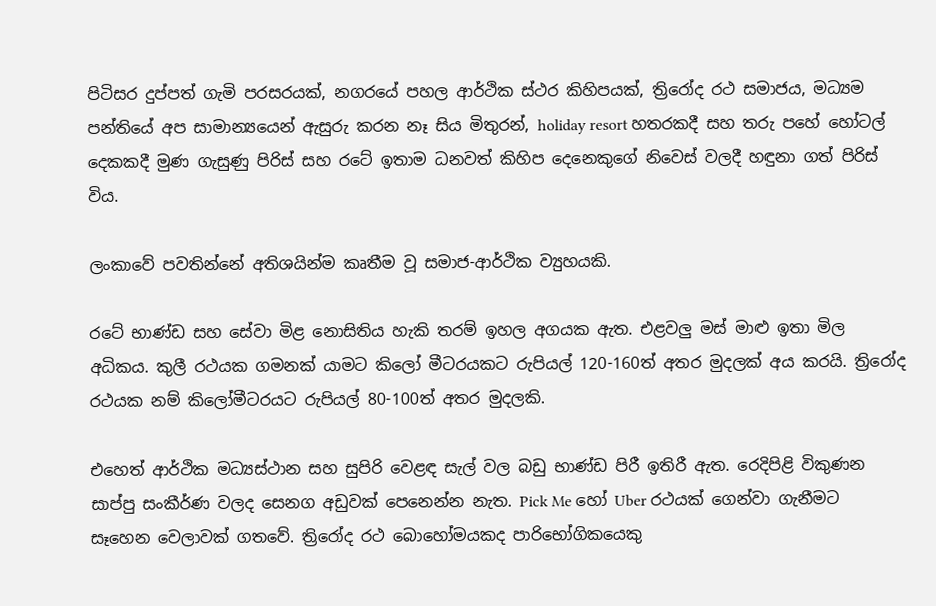පිටිසර දුප්පත් ගැමි පරසරයක්, නගරයේ පහල ආර්ථික ස්ථර කිහිපයක්, ත්‍රිරෝද රථ සමාජය, මධ්‍යම පන්තියේ අප සාමාන්‍යයෙන් ඇසුරු කරන නෑ සිය මිතුරන්, holiday resort හතරකදී සහ තරු පහේ හෝටල් දෙකකදී මුණ ගැසුණු පිරිස් සහ රටේ ඉතාම ධනවත් කිහිප දෙනෙකුගේ නිවෙස් වලදී හඳුනා ගත් පිරිස් විය.

ලංකාවේ පවතින්නේ අතිශයින්ම කෘතීම වූ සමාජ-ආර්ථික ව්‍යුහයකි.

රටේ භාණ්ඩ සහ සේවා මිළ නොසිතිය හැකි තරම් ඉහල අගයක ඇත. එළවලු මස් මාළු ඉතා මිල අධිකය. කුලී රථයක ගමනක් යාමට කිලෝ මීටරයකට රුපියල් 120-160ත් අතර මුදලක් අය කරයි. ත්‍රිරෝද රථයක නම් කිලෝමීටරයට රුපියල් 80-100ත් අතර මුදලකි.

එහෙත් ආර්ථික මධ්‍යස්ථාන සහ සුපිරි වෙළඳ සැල් වල බඩු භාණ්ඩ පිරී ඉතිරී ඇත. රෙදිපිළි විකුණන සාප්පු සංකීර්ණ වලද සෙනග අඩුවක් පෙනෙන්න නැත. Pick Me හෝ Uber රථයක් ගෙන්වා ගැනීමට සෑහෙන වෙලාවක් ගතවේ. ත්‍රිරෝද රථ බොහෝමයකද පාරිභෝගිකයෙකු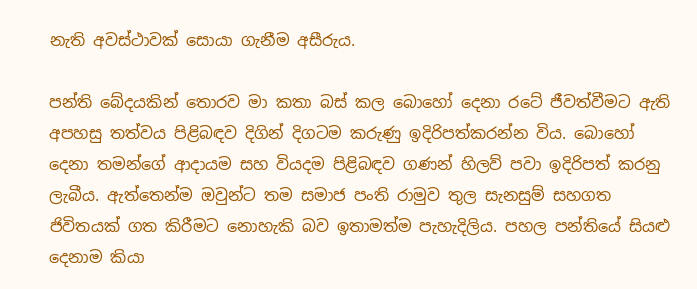නැති අවස්ථාවක් සොයා ගැනීම අසීරුය.

පන්ති බේදයකින් තොරව මා කතා බස් කල බොහෝ දෙනා රටේ ජීවත්වීමට ඇති අපහසු තත්වය පිළිබඳව දිගින් දිගටම කරුණු ඉදිරිපත්කරන්න විය. බොහෝ දෙනා තමන්ගේ ආදායම සහ වියදම පිළිබඳව ගණන් හිලව් පවා ඉදිරිපත් කරනු ලැබීය. ඇත්තෙන්ම ඔවුන්ට තම සමාජ පංති රාමුව තුල සැනසුම් සහගත ජිවිතයක් ගත කිරීමට නොහැකි බව ඉතාමත්ම පැහැදිලිය. පහල පන්තියේ සියළු දෙනාම කියා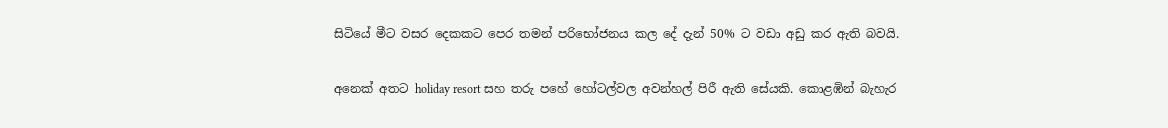සිටියේ මීට වසර දෙකකට පෙර තමන් පරිභෝජනය කල දේ දැන් 50% ට වඩා අඩු කර ඇති බවයි.

අනෙක් අතට holiday resort සහ තරු පහේ හෝටල්වල අවන්හල් පිරී ඇති සේයකි. කොළඹින් බැහැර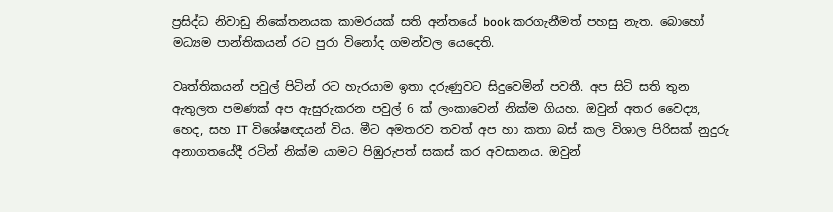ප්‍රසිද්ධ නිවාඩු නිකේතනයක කාමරයක් සති අන්තයේ book කරගැනීමත් පහසු නැත. බොහෝ මධ්‍යම පාන්තිකයන් රට පුරා විනෝද ගමන්වල යෙදෙති.

වෘත්තිකයන් පවුල් පිටින් රට හැරයාම ඉතා දරුණුවට සිදුවෙමින් පවතී. අප සිටි සති තුන ඇතුලත පමණක් අප ඇසුරුකරන පවුල් 6 ක් ලංකාවෙන් නික්ම ගියහ. ඔවුන් අතර වෛද්‍ය, හෙද, සහ IT විශේෂඥයන් විය. මීට අමතරව තවත් අප හා කතා බස් කල විශාල පිරිසක් නුදුරු අනාගතයේදී රටින් නික්ම යාමට පිඹුරුපත් සකස් කර අවසානය. ඔවුන්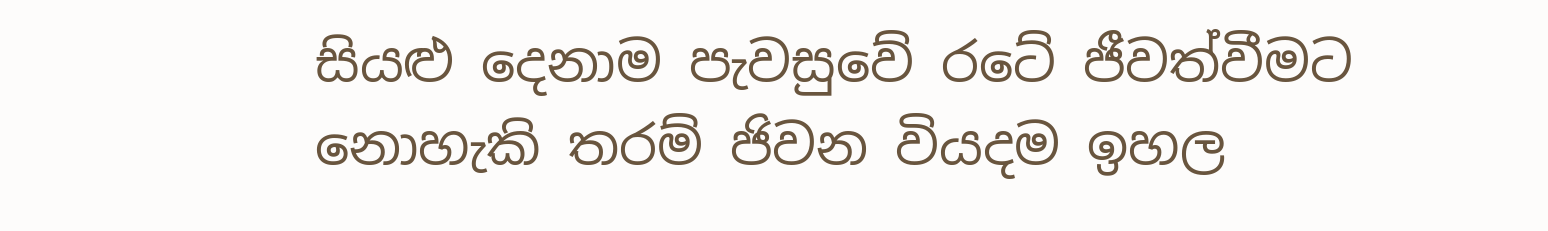සියළු දෙනාම පැවසුවේ රටේ ජීවත්වීමට නොහැකි තරම් ජිවන වියදම ඉහල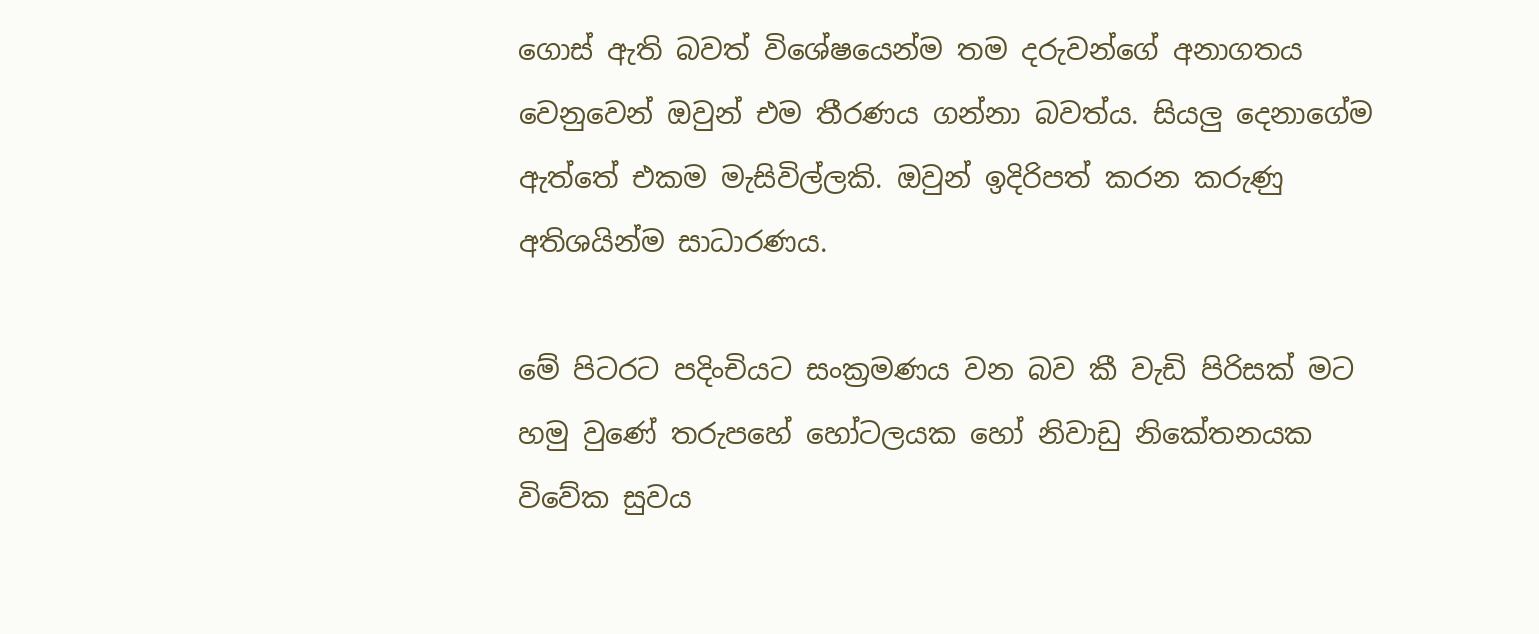ගොස් ඇති බවත් විශේෂයෙන්ම තම දරුවන්ගේ අනාගතය වෙනුවෙන් ඔවුන් එම තීරණය ගන්නා බවත්ය. සියලු දෙනාගේම ඇත්තේ එකම මැසිවිල්ලකි. ඔවුන් ඉදිරිපත් කරන කරුණු අතිශයින්ම සාධාරණය.

මේ පිටරට පදිංචියට සංක්‍රමණය වන බව කී වැඩි පිරිසක් මට හමු වුණේ තරුපහේ හෝටලයක හෝ නිවාඩු නිකේතනයක විවේක සුවය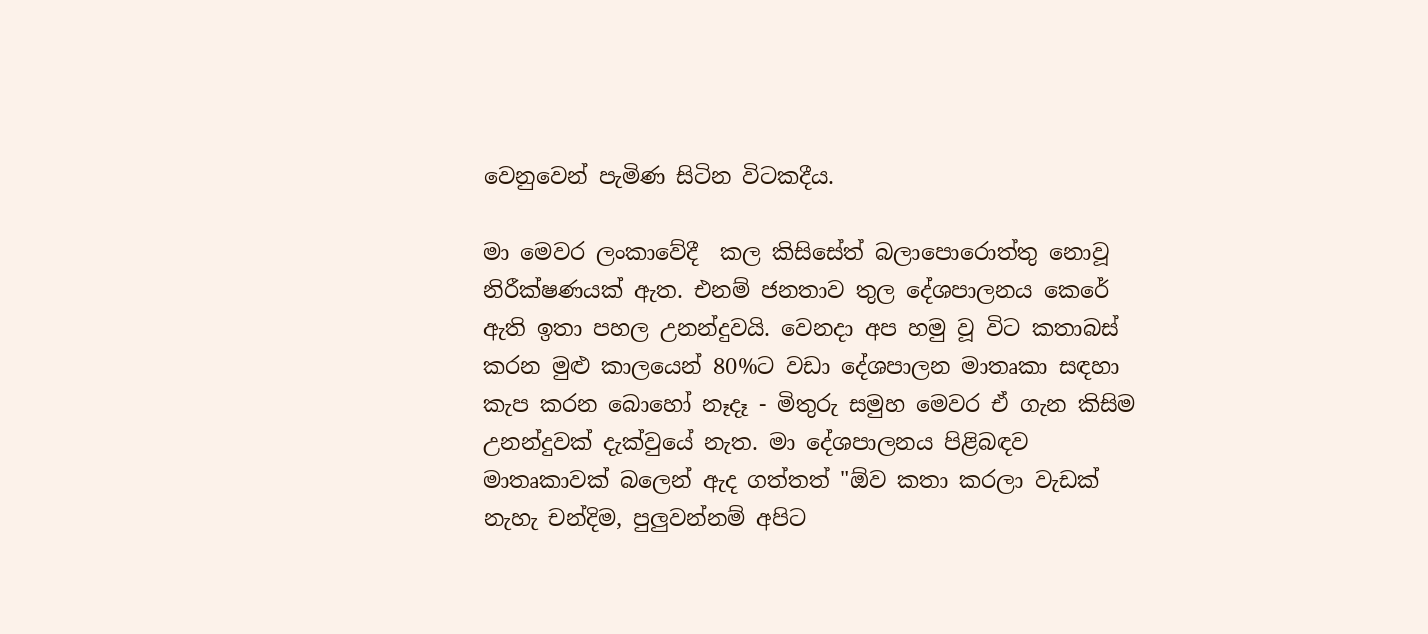වෙනුවෙන් පැමිණ සිටින විටකදීය.

මා මෙවර ලංකාවේදී  කල කිසිසේත් බලාපොරොත්තු නොවූ නිරීක්ෂණයක් ඇත. එනම් ජනතාව තුල දේශපාලනය කෙරේ ඇති ඉතා පහල උනන්දුවයි. වෙනදා අප හමු වූ විට කතාබස් කරන මුළු කාලයෙන් 80%ට වඩා දේශපාලන මාතෘකා සඳහා කැප කරන බොහෝ නෑදෑ - මිතුරු සමුහ මෙවර ඒ ගැන කිසිම උනන්දුවක් දැක්වුයේ නැත. මා දේශපාලනය පිළිබඳව මාතෘකාවක් බලෙන් ඇද ගත්තත් "ඕව කතා කරලා වැඩක් නැහැ චන්දිම, පුලුවන්නම් අපිට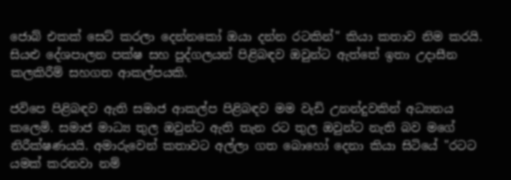ජොබ් එකක් සෙට් කරලා දෙන්නකෝ ඔයා දන්න රටකින්" කියා කතාව නිම කරයි. සියළු දේශපාලන පක්ෂ සහ පුද්ගලයන් පිළිබඳව ඔවුන්ට ඇත්තේ ඉතා උදාසීන කලකිරීම් සහගත ආකල්පයකි.

ජවිපෙ පිළිබඳව ඇති සමාජ ආකල්ප පිළිබඳව මම වැඩි උනන්දුවකින් අධ්‍යනය කලෙමි. සමාජ මාධ්‍ය තුල ඔවුන්ට ඇති තැන රට තුල ඔවුන්ට නැති බව මගේ නිරීක්ෂණයයි. අමාරුවෙන් කතාවට අල්ලා ගත බොහෝ දෙනා කියා සිටියේ "රටට යමක් කරනවා නම්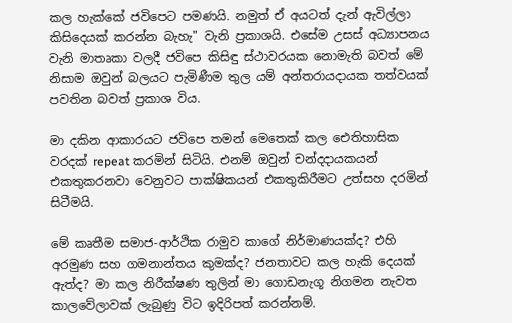කල හැක්කේ ජවිපෙට පමණයි. නමුත් ඒ අයටත් දැන් ඇවිල්ලා කිසිදෙයක් කරන්න බැහැ" වැනි ප්‍රකාශයි. එසේම උසස් අධ්‍යාපනය වැනි මාතෘකා වලදී ජවිපෙ කිසිඳු ස්ථාවරයක නොමැති බවත් මේ නිසාම ඔවුන් බලයට පැමිණීම තුල යම් අන්තරායදායක තත්වයක් පවතින බවත් ප්‍රකාශ විය.

මා දකින ආකාරයට ජවිපෙ තමන් මෙතෙක් කල ඓතිහාසික වරදක් repeat කරමින් සිටියි. එනම් ඔවුන් චන්දදායකයන් එකතුකරනවා වෙනුවට පාක්ෂිකයන් එකතුකිරීමට උත්සහ දරමින් සිටීමයි.

මේ කෘතීම සමාජ-ආර්ථික රාමුව කාගේ නිර්මාණයක්ද? එහි අරමුණ සහ ගමනාන්තය කුමක්ද? ජනතාවට කල හැකි දෙයක් ඇත්ද? මා කල නිරීක්ෂණ තුලින් මා ගොඩනැගූ නිගමන නැවත කාලවේලාවක් ලැබුණු විට ඉදිරිපත් කරන්නම්.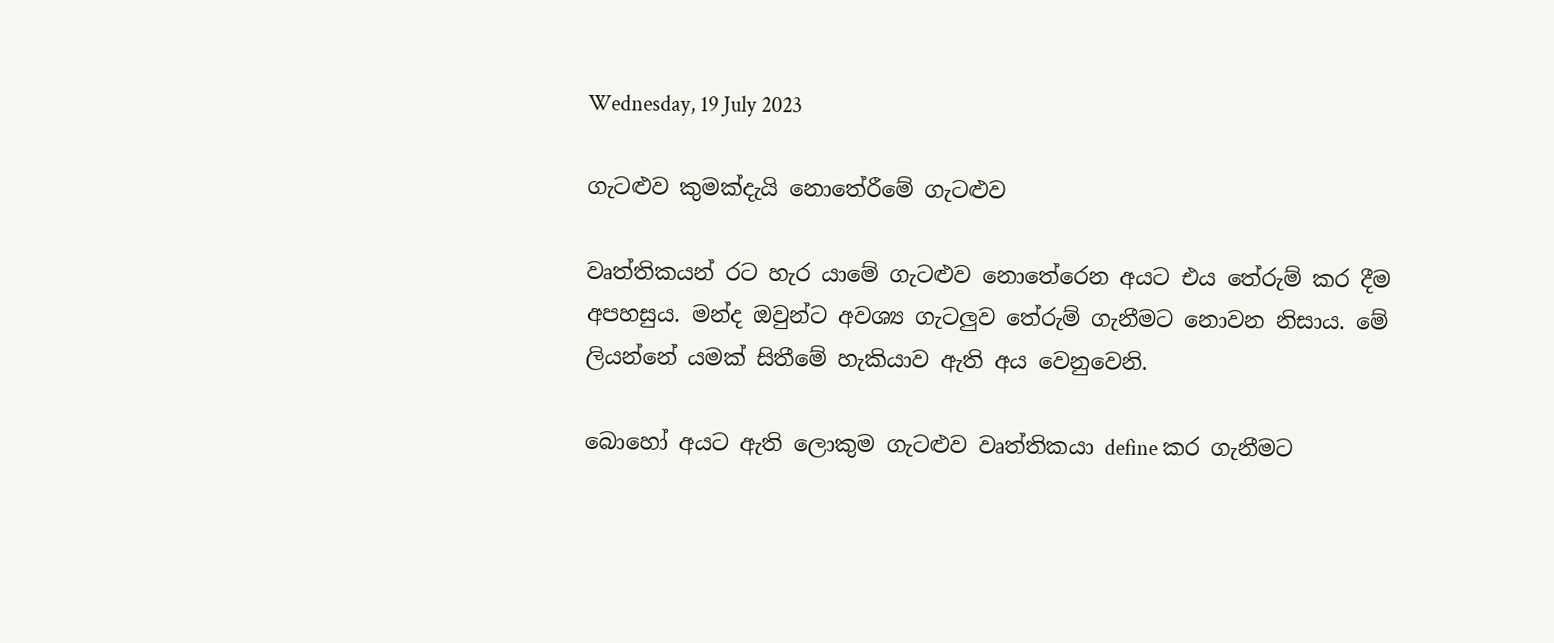Wednesday, 19 July 2023

ගැටළුව කුමක්දැයි නොතේරීමේ ගැටළුව

වෘත්තිකයන් රට හැර යාමේ ගැටළුව නොතේරෙන අයට එය තේරුම් කර දීම අපහසුය. මන්ද ඔවුන්ට අවශ්‍ය ගැටලුව තේරුම් ගැනීමට නොවන නිසාය. මේ ලියන්නේ යමක් සිතීමේ හැකියාව ඇති අය වෙනුවෙනි.

බොහෝ අයට ඇති ලොකුම ගැටළුව වෘත්තිකයා define කර ගැනීමට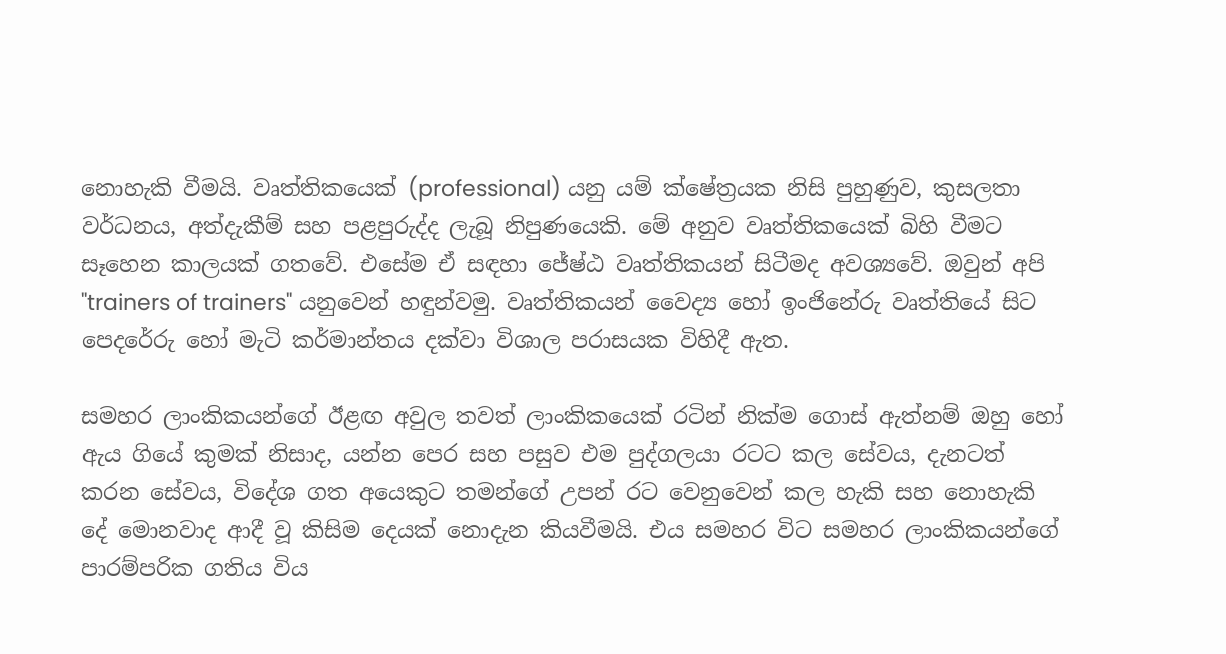නොහැකි වීමයි. වෘත්තිකයෙක් (professional) යනු යම් ක්ෂේත්‍රයක නිසි පුහුණුව, කුසලතා වර්ධනය, අත්දැකීම් සහ පළපුරුද්ද ලැබූ නිපුණයෙකි. මේ අනුව වෘත්තිකයෙක් බිහි වීමට සෑහෙන කාලයක් ගතවේ. එසේම ඒ සඳහා ජේෂ්ඨ වෘත්තිකයන් සිටීමද අවශ්‍යවේ. ඔවුන් අපි "trainers of trainers" යනුවෙන් හඳුන්වමු. වෘත්තිකයන් වෛද්‍ය හෝ ඉංජිනේරු වෘත්තියේ සිට පෙදරේරු හෝ මැටි කර්මාන්තය දක්වා විශාල පරාසයක විහිදී ඇත.

සමහර ලාංකිකයන්ගේ ඊළඟ අවුල තවත් ලාංකිකයෙක් රටින් නික්ම ගොස් ඇත්නම් ඔහු හෝ ඇය ගියේ කුමක් නිසාද, යන්න පෙර සහ පසුව එම පුද්ගලයා රටට කල සේවය, දැනටත් කරන සේවය, විදේශ ගත අයෙකුට තමන්ගේ උපන් රට වෙනුවෙන් කල හැකි සහ නොහැකි දේ මොනවාද ආදී වූ කිසිම දෙයක් නොදැන කියවීමයි. එය සමහර විට සමහර ලාංකිකයන්ගේ පාරම්පරික ගතිය විය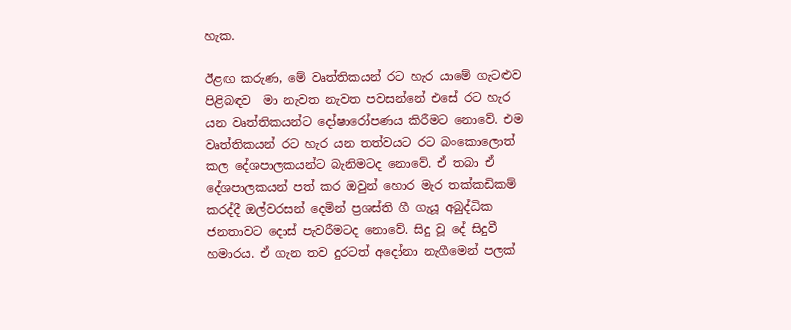හැක.

ඊළඟ කරුණ, මේ වෘත්තිකයන් රට හැර යාමේ ගැටළුව පිළිබඳව  මා නැවත නැවත පවසන්නේ එසේ රට හැර යන වෘත්තිකයන්ට දෝෂාරෝපණය කිරීමට නොවේ. එම වෘත්තිකයන් රට හැර යන තත්වයට රට බංකොලොත් කල දේශපාලකයන්ට බැනිමටද නොවේ. ඒ තබා ඒ දේශපාලකයන් පත් කර ඔවුන් හොර මැර තක්කඩිකම් කරද්දී ඔල්වරසන් දෙමින් ප්‍රශස්ති ගී ගැයූ අබුද්ධික ජනතාවට දොස් පැවරීමටද නොවේ. සිදු වූ දේ සිදුවී හමාරය. ඒ ගැන තව දුරටත් අදෝනා නැගීමෙන් පලක්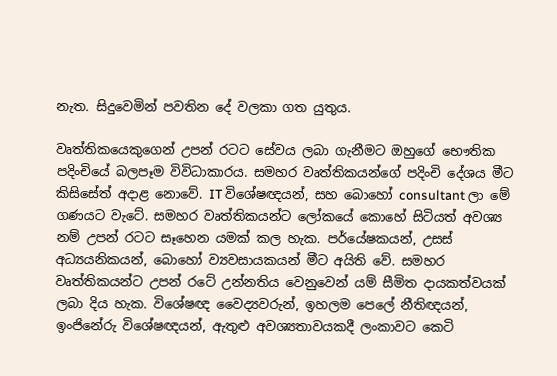නැත. සිදුවෙමින් පවතින දේ වලකා ගත යුතුය.

වෘත්තිකයෙකුගෙන් උපන් රටට සේවය ලබා ගැනීමට ඔහුගේ භෞතික පදිංචියේ බලපෑම විවිධාකාරය. සමහර වෘත්තිකයන්ගේ පදිංචි දේශය මීට කිසිසේත් අදාළ නොවේ. IT විශේෂඥයන්, සහ බොහෝ consultant ලා මේ ගණයට වැටේ. සමහර වෘත්තිකයන්ට ලෝකයේ කොහේ සිටියත් අවශ්‍ය නම් උපන් රටට සෑහෙන යමක් කල හැක. පර්යේෂකයන්, උසස් අධ්‍යයනිකයන්, බොහෝ ව්‍යවසායකයන් මීට අයිති වේ. සමහර වෘත්තිකයන්ට උපන් රටේ උන්නතිය වෙනුවෙන් යම් සීමිත දායකත්වයක් ලබා දිය හැක. විශේෂඥ වෛද්‍යවරුන්, ඉහලම පෙලේ නීතිඥයන්, ඉංජිනේරු විශේෂඥයන්, ඇතුළු අවශ්‍යතාවයකදී ලංකාවට කෙටි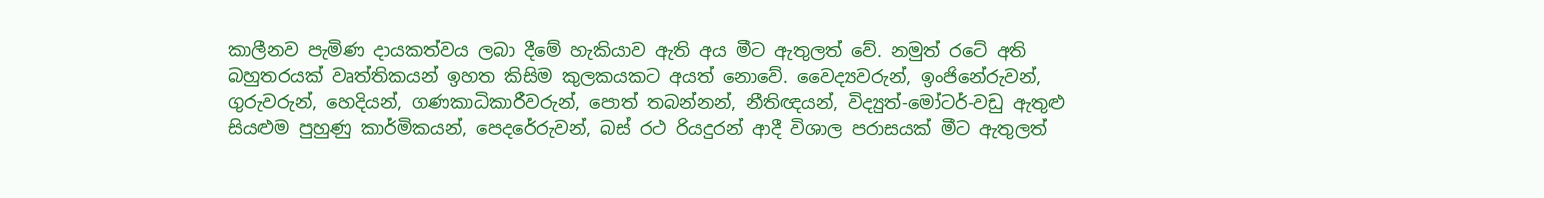කාලීනව පැමිණ දායකත්වය ලබා දීමේ හැකියාව ඇති අය මීට ඇතුලත් වේ. නමුත් රටේ අති බහුතරයක් වෘත්තිකයන් ඉහත කිසිම කුලකයකට අයත් නොවේ. වෛද්‍යවරුන්, ඉංජිනේරුවන්, ගුරුවරුන්, හෙදියන්, ගණකාධිකාරීවරුන්, පොත් තබන්නන්, නීතිඥයන්, විද්‍යුත්-මෝටර්-වඩු ඇතුළු සියළුම පුහුණු කාර්මිකයන්, පෙදරේරුවන්, බස් රථ රියදුරන් ආදී විශාල පරාසයක් මීට ඇතුලත්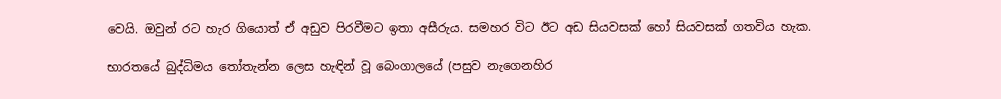වෙයි. ඔවුන් රට හැර ගියොත් ඒ අඩුව පිරවීමට ඉතා අසීරුය. සමහර විට ඊට අඩ සියවසක් හෝ සියවසක් ගතවිය හැක.

භාරතයේ බුද්ධිමය තෝතැන්න ලෙස හැඳින් වූ බෙංගාලයේ (පසුව නැගෙනහිර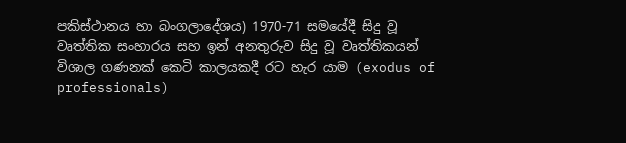පකිස්ථානය හා බංගලාදේශය) 1970-71 සමයේදී සිදු වූ වෘත්තික සංහාරය සහ ඉන් අනතුරුව සිදු වූ වෘත්තිකයන් විශාල ගණනක් කෙටි කාලයකදී රට හැර යාම (exodus of professionals)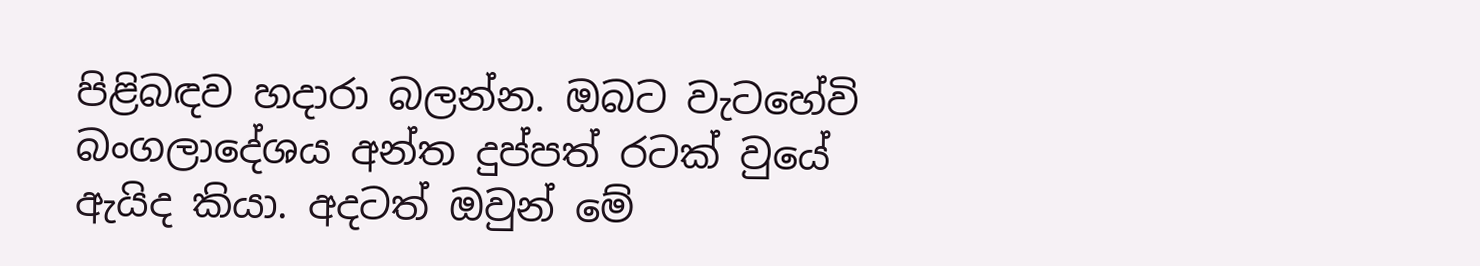පිළිබඳව හදාරා බලන්න. ඔබට වැටහේවි බංගලාදේශය අන්ත දුප්පත් රටක් වුයේ ඇයිද කියා. අදටත් ඔවුන් මේ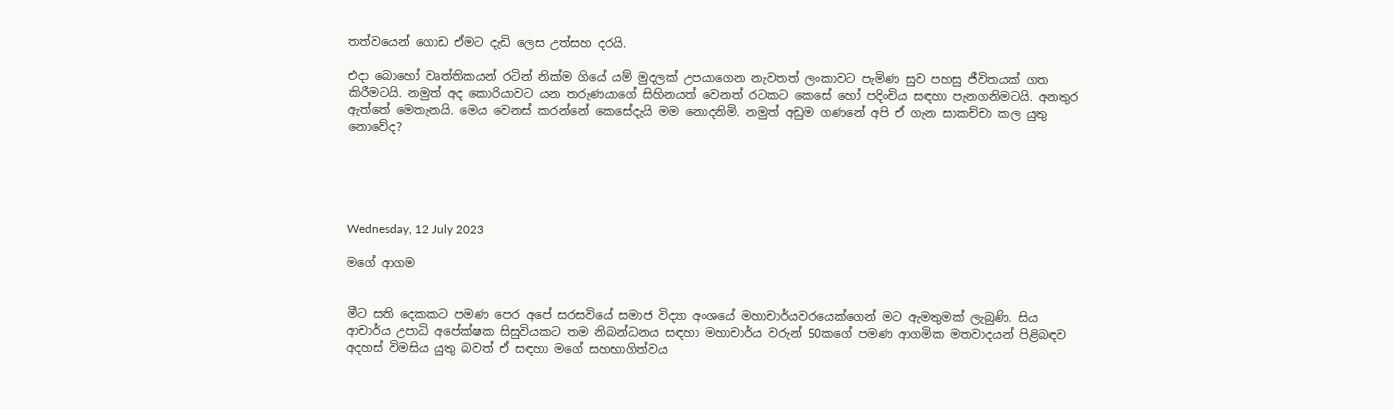තත්වයෙන් ගොඩ ඒමට දැඩි ලෙස උත්සහ දරයි.

එදා බොහෝ වෘත්තිකයන් රටින් නික්ම ගියේ යම් මුදලක් උපයාගෙන නැවතත් ලංකාවට පැමිණ සුව පහසු ජීවිතයක් ගත කිරීමටයි. නමුත් අද කොරියාවට යන තරුණයාගේ සිහිනයත් වෙනත් රටකට කෙසේ හෝ පදිංචිය සඳහා පැනගනිමටයි. අනතුර ඇත්තේ මෙතැනයි. මෙය වෙනස් කරන්නේ කෙසේදැයි මම නොදනිමි. නමුත් අඩුම ගණනේ අපි ඒ ගැන සාකච්චා කල යුතු නොවේද?





Wednesday, 12 July 2023

මගේ ආගම


මීට සති දෙකකට පමණ පෙර අපේ සරසවියේ සමාජ විද්‍යා අංශයේ මහාචාර්යවරයෙක්ගෙන් මට ඇමතුමක් ලැබුණි. සිය ආචාර්ය උපාධි අපේක්ෂක සිසුවියකට තම නිබන්ධනය සඳහා මහාචාර්ය වරුන් 50කගේ පමණ ආගමික මතවාදයන් පිළිබඳව අදහස් විමසිය යුතු බවත් ඒ සඳහා මගේ සහභාගිත්වය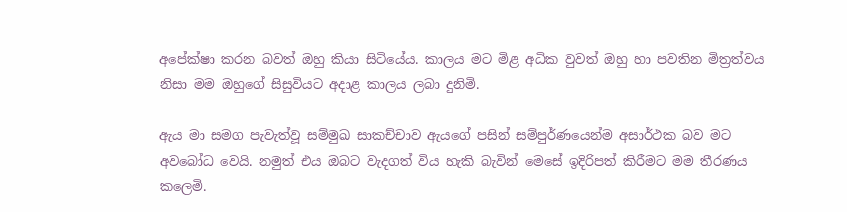අපේක්ෂා කරන බවත් ඔහු කියා සිටියේය. කාලය මට මිළ අධික වුවත් ඔහු හා පවතින මිත්‍රත්වය නිසා මම ඔහුගේ සිසුවියට අදාළ කාලය ලබා දුනිමි.

ඇය මා සමග පැවැත්වූ සම්මුඛ සාකච්චාව ඇයගේ පසින් සම්පුර්ණයෙන්ම අසාර්ථක බව මට අවබෝධ වෙයි. නමුත් එය ඔබට වැදගත් විය හැකි බැවින් මෙසේ ඉදිරිපත් කිරීමට මම තීරණය කලෙමි.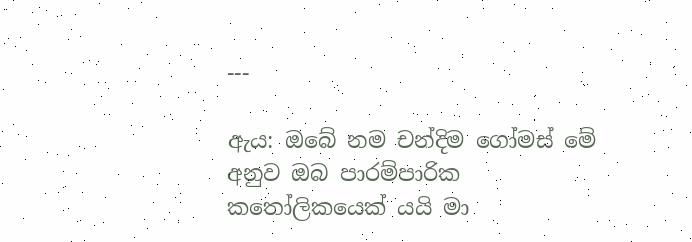---

ඇය: ඔබේ නම චන්දිම ගෝමස් මේ අනුව ඔබ පාරම්පාරික කතෝලිකයෙක් යයි මා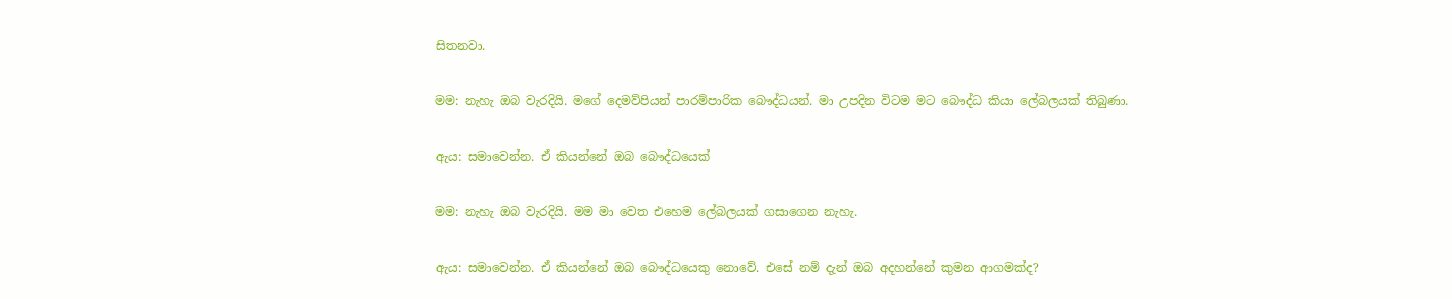සිතනවා.

මම: නැහැ ඔබ වැරදියි. මගේ දෙමව්පියන් පාරම්පාරික බෞද්ධයන්. මා උපදින විටම මට බෞද්ධ කියා ලේබලයක් තිබුණා.

ඇය: සමාවෙන්න. ඒ කියන්නේ ඔබ බෞද්ධයෙක්

මම: නැහැ ඔබ වැරදියි. මම මා වෙත එහෙම ලේබලයක් ගසාගෙන නැහැ.

ඇය: සමාවෙන්න. ඒ කියන්නේ ඔබ බෞද්ධයෙකු නොවේ. එසේ නම් දැන් ඔබ අදහන්නේ කුමන ආගමක්ද?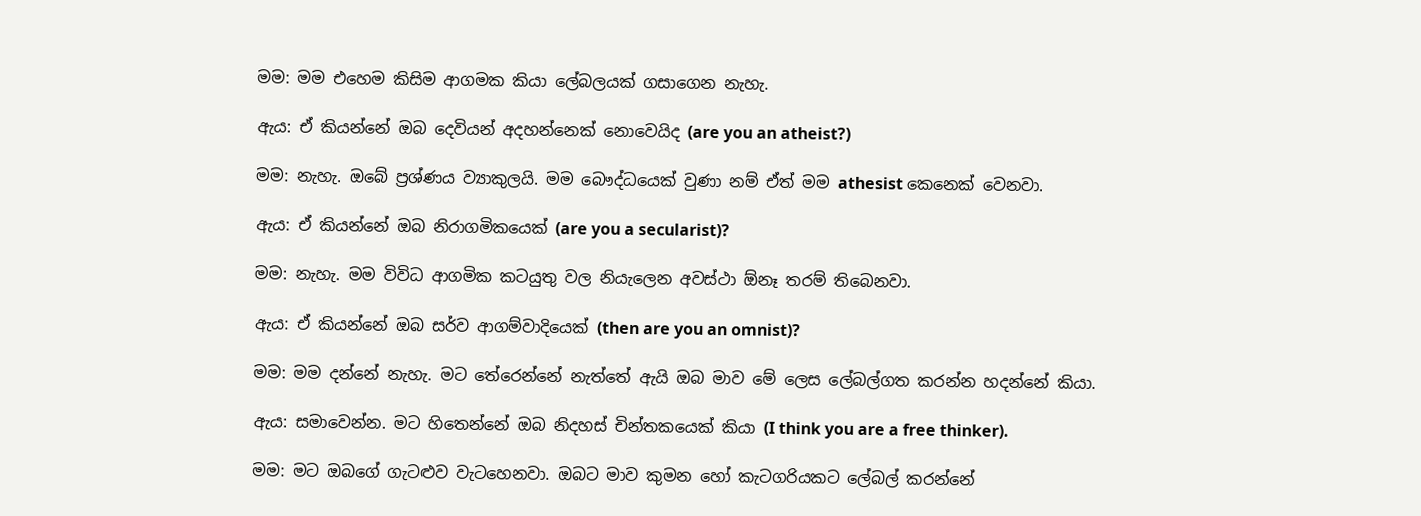මම: මම එහෙම කිසිම ආගමක කියා ලේබලයක් ගසාගෙන නැහැ.

ඇය: ඒ කියන්නේ ඔබ දෙවියන් අදහන්නෙක් නොවෙයිද (are you an atheist?)

මම: නැහැ. ඔබේ ප්‍රශ්ණය ව්‍යාකුලයි. මම බෞද්ධයෙක් වුණා නම් ඒත් මම athesist කෙනෙක් වෙනවා.

ඇය: ඒ කියන්නේ ඔබ නිරාගමිකයෙක් (are you a secularist)?

මම: නැහැ. මම විවිධ ආගමික කටයුතු වල නියැලෙන අවස්ථා ඕනෑ තරම් තිබෙනවා.

ඇය: ඒ කියන්නේ ඔබ සර්ව ආගම්වාදියෙක් (then are you an omnist)?

මම: මම දන්නේ නැහැ. මට තේරෙන්නේ නැත්තේ ඇයි ඔබ මාව මේ ලෙස ලේබල්ගත කරන්න හදන්නේ කියා.

ඇය: සමාවෙන්න. මට හිතෙන්නේ ඔබ නිදහස් චින්තකයෙක් කියා (I think you are a free thinker).

මම: මට ඔබගේ ගැටළුව වැටහෙනවා. ඔබට මාව කුමන හෝ කැටගරියකට ලේබල් කරන්නේ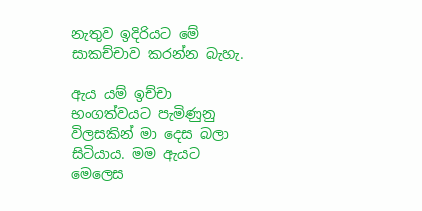නැතුව ඉදිරියට මේ සාකච්චාව කරන්න බැහැ.

ඇය යම් ඉච්චා භංගත්වයට පැමිණුනු විලසකින් මා දෙස බලා සිටියාය. මම ඇයට මෙලෙස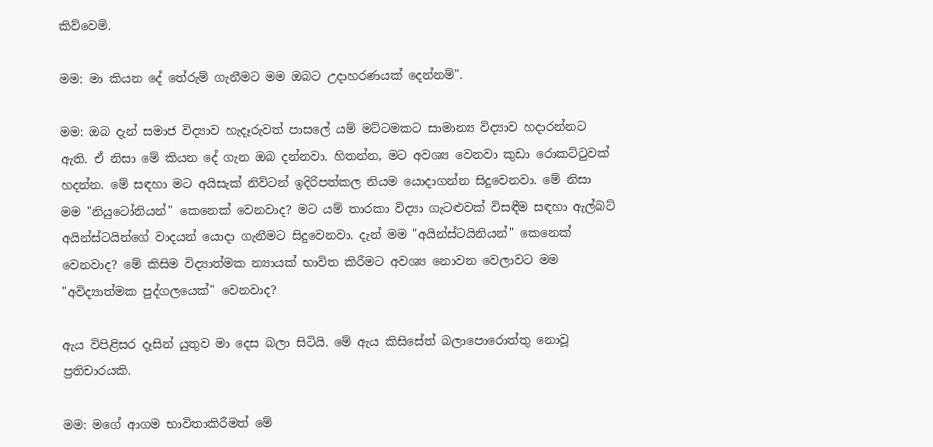කිව්වෙමි.

මම: මා කියන දේ තේරුම් ගැනීමට මම ඔබට උදාහරණයක් දෙන්නම්".

මම: ඔබ දැන් සමාජ විද්‍යාව හැදෑරුවත් පාසලේ යම් මට්ටමකට සාමාන්‍ය විද්‍යාව හදාරන්නට ඇති. ඒ නිසා මේ කියන දේ ගැන ඔබ දන්නවා. හිතන්න, මට අවශ්‍ය වෙනවා කුඩා රොකට්ටුවක් හදන්න. මේ සඳහා මට අයිසැක් නිව්ටන් ඉදිරිපත්කල නියම යොදාගන්න සිදුවෙනවා. මේ නිසා මම "නියුටෝනියන්" කෙනෙක් වෙනවාද? මට යම් තාරකා විද්‍යා ගැටළුවක් විසඳීම සඳහා ඇල්බට් අයින්ස්ටයින්ගේ වාදයන් යොදා ගැනීමට සිදුවෙනවා. දැන් මම "අයින්ස්ටයිනියන්" කෙනෙක් වෙනවාද? මේ කිසිම විද්‍යාත්මක න්‍යායක් භාවිත කිරීමට අවශ්‍ය නොවන වෙලාවට මම "අවිද්‍යාත්මක පුද්ගලයෙක්" වෙනවාද?

ඇය විපිළිසර දෑසින් යුතුව මා දෙස බලා සිටියි. මේ ඇය කිසිසේත් බලාපොරොත්තු නොවූ ප්‍රතිචාරයකි.

මම: මගේ ආගම භාවිතාකිරීමත් මේ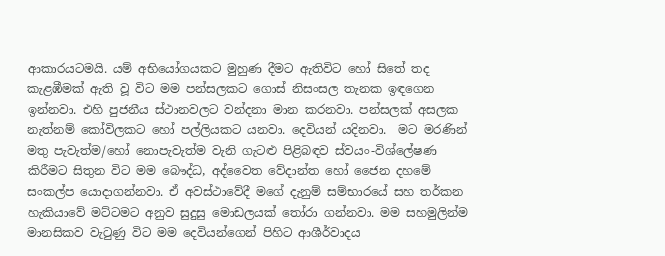ආකාරයටමයි. යම් අභියෝගයකට මුහුණ දීමට ඇතිවිට හෝ සිතේ තද කැළඹීමක් ඇති වූ විට මම පන්සලකට ගොස් නිසංසල තැනක ඉඳගෙන ඉන්නවා. එහි පුජනීය ස්ථානවලට වන්දනා මාන කරනවා. පන්සලක් අසලක නැත්නම් කෝවිලකට හෝ පල්ලියකට යනවා. දෙවියන් යදිනවා.  මට මරණින් මතු පැවැත්ම/හෝ නොපැවැත්ම වැනි ගැටළු පිළිබඳව ස්වයං-විශ්ලේෂණ කිරීමට සිතුන විට මම බෞද්ධ, අද්වෛත වේදාන්ත හෝ ජෛන දහමේ සංකල්ප යොදාගන්නවා. ඒ අවස්ථාවේදී මගේ දැනුම් සම්භාරයේ සහ තර්කන හැකියාවේ මට්ටමට අනුව සුදුසු මොඩලයක් තෝරා ගන්නවා. මම සහමුලින්ම මානසිකව වැටුණු විට මම දෙවියන්ගෙන් පිහිට ආශීර්වාදය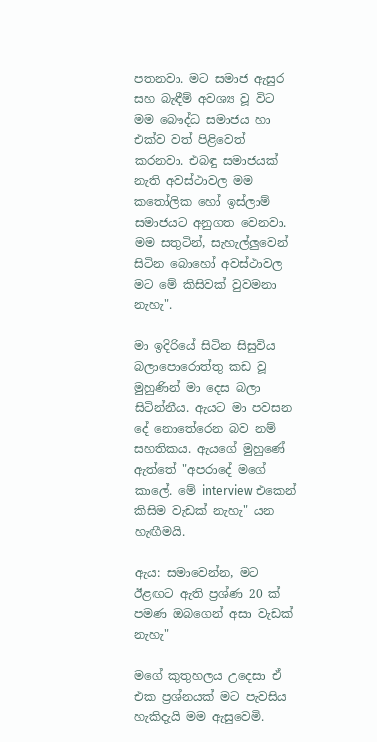පතනවා. මට සමාජ ඇසුර සහ බැඳීම් අවශ්‍ය වූ විට මම බෞද්ධ සමාජය හා එක්ව වත් පිළිවෙත් කරනවා. එබඳු සමාජයක් නැති අවස්ථාවල මම කතෝලික හෝ ඉස්ලාම් සමාජයට අනුගත වෙනවා. මම සතුටින්, සැහැල්ලුවෙන් සිටින බොහෝ අවස්ථාවල මට මේ කිසිවක් වුවමනා නැහැ".

මා ඉදිරියේ සිටින සිසුවිය බලාපොරොත්තු කඩ වූ මුහුණින් මා දෙස බලා සිටින්නීය. ඇයට මා පවසන දේ නොතේරෙන බව නම් සහතිකය. ඇයගේ මුහුණේ ඇත්තේ "අපරාදේ මගේ කාලේ. මේ interview එකෙන් කිසිම වැඩක් නැහැ" යන හැඟීමයි.

ඇය: සමාවෙන්න, මට ඊළඟට ඇති ප්‍රශ්ණ 20 ක් පමණ ඔබගෙන් අසා වැඩක් නැහැ"

මගේ කුතුහලය උදෙසා ඒ එක ප්‍රශ්නයක් මට පැවසිය හැකිදැයි මම ඇසුවෙමි.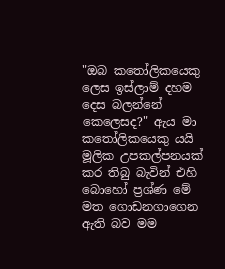"ඔබ කතෝලිකයෙකු ලෙස ඉස්ලාම් දහම දෙස බලන්නේ කෙලෙසද?" ඇය මා කතෝලිකයෙකු යයි මූලික උපකල්පනයක් කර තිබු බැවින් එහි බොහෝ ප්‍රශ්ණ මේ මත ගොඩනගාගෙන ඇති බව මම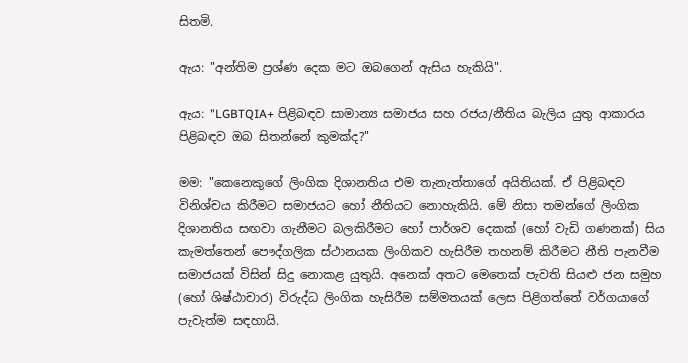සිතමි.

ඇය: "අන්තිම ප්‍රශ්ණ දෙක මට ඔබගෙන් ඇසිය හැකියි".

ඇය: "LGBTQIA+ පිළිබඳව සාමාන්‍ය සමාජය සහ රජය/නීතිය බැලිය යුතු ආකාරය පිළිබඳව ඔබ සිතන්නේ කුමක්ද?"

මම: "කෙනෙකුගේ ලිංගික දිශානතිය එම තැනැත්තාගේ අයිතියක්. ඒ පිළිබඳව විනිශ්චය කිරීමට සමාජයට හෝ නීතියට නොහැකියි. මේ නිසා තමන්ගේ ලිංගික දිශානතිය සඟවා ගැනීමට බලකිරීමට හෝ පාර්ශව දෙකක් (හෝ වැඩි ගණනක්) සිය කැමත්තෙන් පෞද්ගලික ස්ථානයක ලිංගිකව හැසිරීම තහනම් කිරීමට නීති පැනවීම සමාජයක් විසින් සිදු නොකළ යුතුයි. අනෙක් අතට මෙතෙක් පැවති සියළු ජන සමුහ (හෝ ශිෂ්ඨාචාර) විරුද්ධ ලිංගික හැසිරීම සම්මතයක් ලෙස පිළිගත්තේ වර්ගයාගේ පැවැත්ම සඳහායි.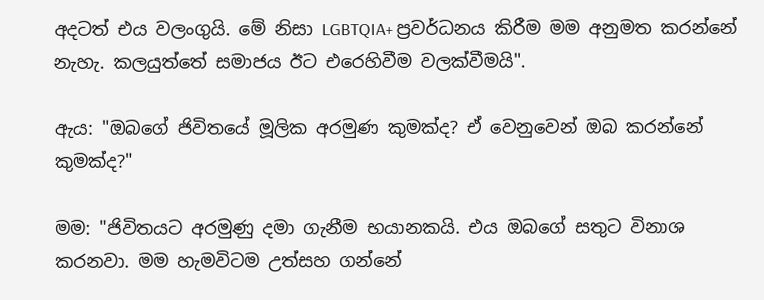අදටත් එය වලංගුයි. මේ නිසා LGBTQIA+ ප්‍රවර්ධනය කිරීම මම අනුමත කරන්නේ නැහැ. කලයුත්තේ සමාජය ඊට එරෙහිවීම වලක්වීමයි".

ඇය: "ඔබගේ ජිවිතයේ මූලික අරමුණ කුමක්ද? ඒ වෙනුවෙන් ඔබ කරන්නේ කුමක්ද?"

මම: "ජිවිතයට අරමුණු දමා ගැනීම භයානකයි. එය ඔබගේ සතුට විනාශ කරනවා. මම හැමවිටම උත්සහ ගන්නේ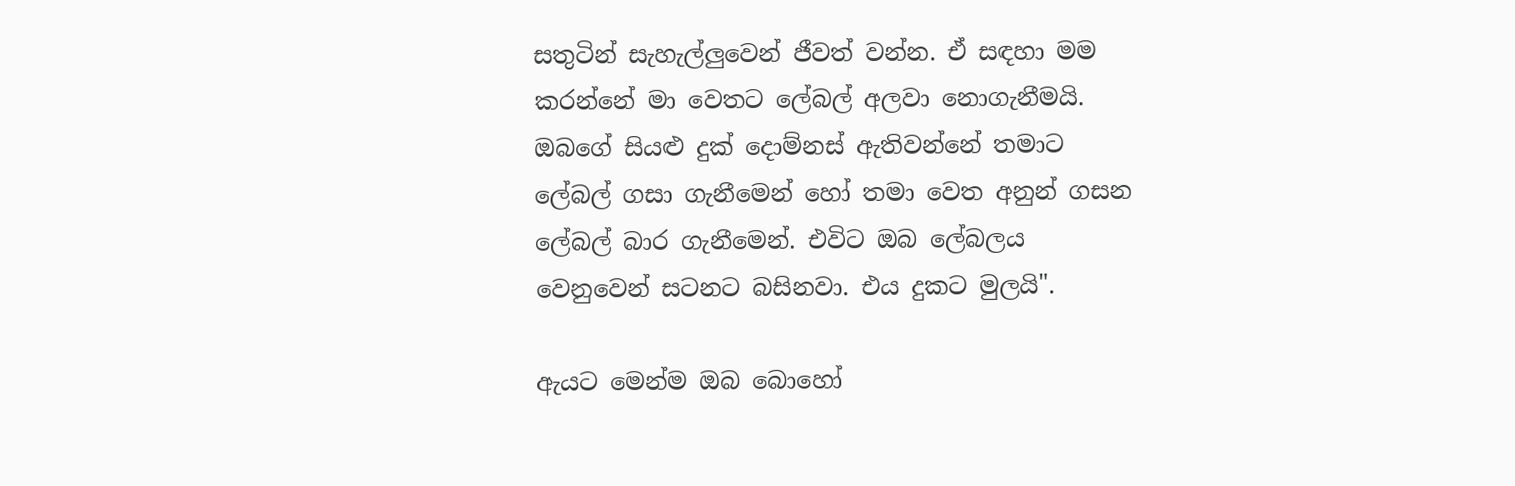සතුටින් සැහැල්ලුවෙන් ජීවත් වන්න. ඒ සඳහා මම කරන්නේ මා වෙතට ලේබල් අලවා නොගැනීමයි. ඔබගේ සියළු දුක් දොම්නස් ඇතිවන්නේ තමාට ලේබල් ගසා ගැනීමෙන් හෝ තමා වෙත අනුන් ගසන ලේබල් බාර ගැනීමෙන්. එවිට ඔබ ලේබලය වෙනුවෙන් සටනට බසිනවා. එය දුකට මුලයි".

ඇයට මෙන්ම ඔබ බොහෝ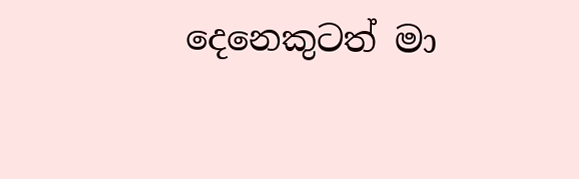දෙනෙකුටත් මා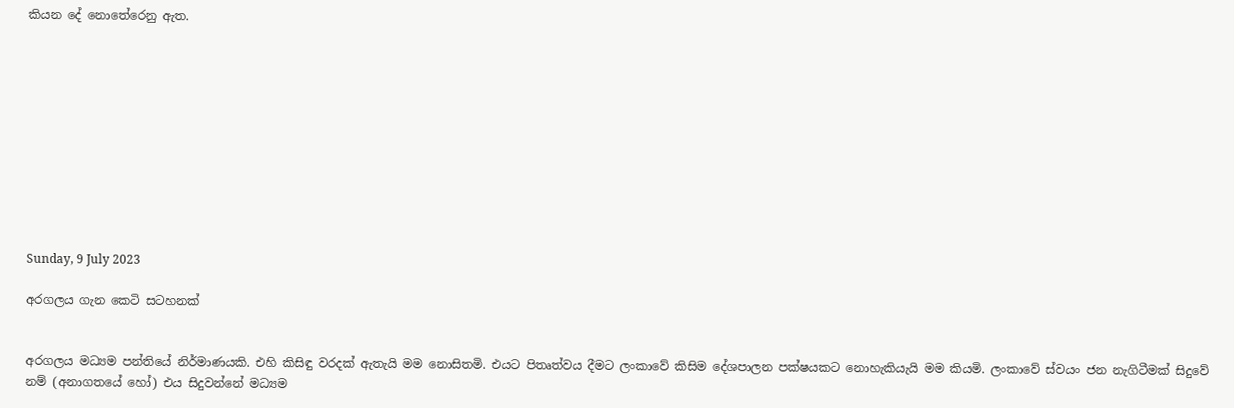කියන දේ නොතේරෙනු ඇත.











Sunday, 9 July 2023

අරගලය ගැන කෙටි සටහනක්


අරගලය මධ්‍යම පන්තියේ නිර්මාණයකි. එහි කිසිඳු වරදක් ඇතැයි මම නොසිතමි. එයට පිතෘත්වය දීමට ලංකාවේ කිසිම දේශපාලන පක්ෂයකට නොහැකියැයි මම කියමි. ලංකාවේ ස්වයං ජන නැගිටීමක් සිදුවේ නම් (අනාගතයේ හෝ) එය සිදුවන්නේ මධ්‍යම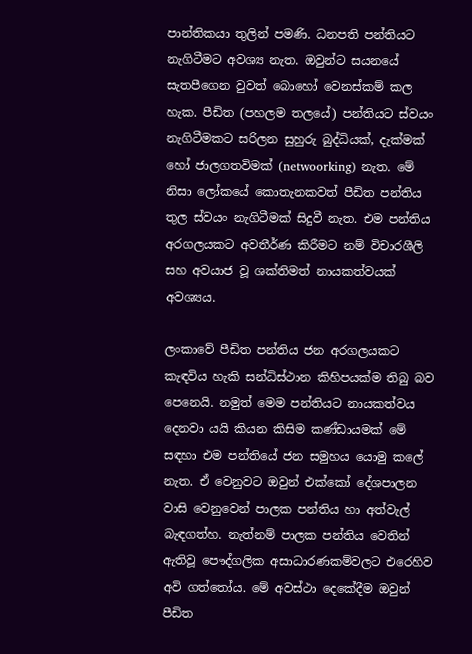පාන්තිකයා තුලින් පමණි. ධනපති පන්තියට නැගිටීමට අවශ්‍ය නැත. ඔවුන්ට සයනයේ සැතපීගෙන වුවත් බොහෝ වෙනස්කම් කල හැක. පීඩිත (පහලම තලයේ) පන්තියට ස්වයං නැගිටීමකට සරිලන සුහුරු බුද්ධියක්, දැක්මක් හෝ ජාලගතවිමක් (netwoorking) නැත. මේ නිසා ලෝකයේ කොතැනකවත් පීඩිත පන්තිය තුල ස්වයං නැගිටීමක් සිදුවී නැත. එම පන්තිය අරගලයකට අවතීර්ණ කිරීමට නම් විචාරශීලි සහ අවයාජ වූ ශක්තිමත් නායකත්වයක් අවශ්‍යය.

ලංකාවේ පීඩිත පන්තිය ජන අරගලයකට කැඳවිය හැකි සන්ධිස්ථාන කිහිපයක්ම තිබු බව පෙනෙයි. නමුත් මෙම පන්තියට නායකත්වය දෙනවා යයි කියන කිසිම කණ්ඩායමක් මේ සඳහා එම පන්තියේ ජන සමුහය යොමු කලේ නැත. ඒ වෙනුවට ඔවුන් එක්කෝ දේශපාලන වාසි වෙනුවෙන් පාලක පන්තිය හා අත්වැල් බැඳගත්හ. නැත්නම් පාලක පන්තිය වෙතින් ඇතිවූ පෞද්ගලික අසාධාරණකම්වලට එරෙහිව අවි ගත්තෝය. මේ අවස්ථා දෙකේදීම ඔවුන් පීඩිත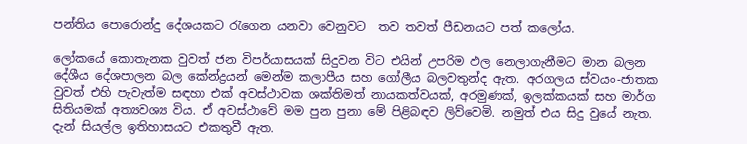පන්තිය පොරොන්දු දේශයකට රැගෙන යනවා වෙනුවට  තව තවත් පීඩනයට පත් කලෝය.

ලෝකයේ කොතැනක වුවත් ජන විපර්යාසයක් සිදුවන විට එයින් උපරිම ඵල නෙලාගැනීමට මාන බලන දේශීය දේශපාලන බල කේන්ද්‍රයන් මෙන්ම කලාපීය සහ ගෝලීය බලවතුන්ද ඇත. අරගලය ස්වයං-ජාතක වුවත් එහි පැවැත්ම සඳහා එක් අවස්ථාවක ශක්තිමත් නායකත්වයක්, අරමුණක්, ඉලක්කයක් සහ මාර්ග සිතියමක් අත්‍යවශ්‍ය විය. ඒ අවස්ථාවේ මම පුන පුනා මේ පිළිබඳව ලිව්වෙමි. නමුත් එය සිදු වුයේ නැත. දැන් සියල්ල ඉතිහාසයට එකතුවී ඇත.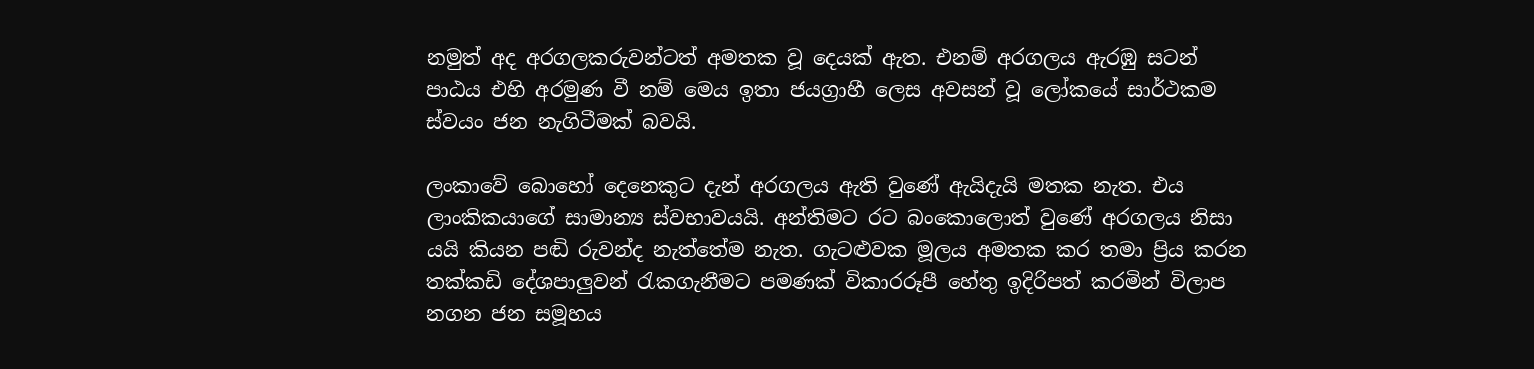නමුත් අද අරගලකරුවන්ටත් අමතක වූ දෙයක් ඇත. එනම් අරගලය ඇරඹු සටන් පාඨය එහි අරමුණ වී නම් මෙය ඉතා ජයග්‍රාහී ලෙස අවසන් වූ ලෝකයේ සාර්ථකම ස්වයං ජන නැගිටීමක් බවයි.

ලංකාවේ බොහෝ දෙනෙකුට දැන් අරගලය ඇති වුණේ ඇයිදැයි මතක නැත. එය ලාංකිකයාගේ සාමාන්‍ය ස්වභාවයයි. අන්තිමට රට බංකොලොත් වුණේ අරගලය නිසා යයි කියන පඬි රුවන්ද නැත්තේම නැත. ගැටළුවක මූලය අමතක කර තමා ප්‍රිය කරන තක්කඩි දේශපාලුවන් රැකගැනීමට පමණක් විකාරරූපී හේතු ඉදිරිපත් කරමින් විලාප නගන ජන සමූහය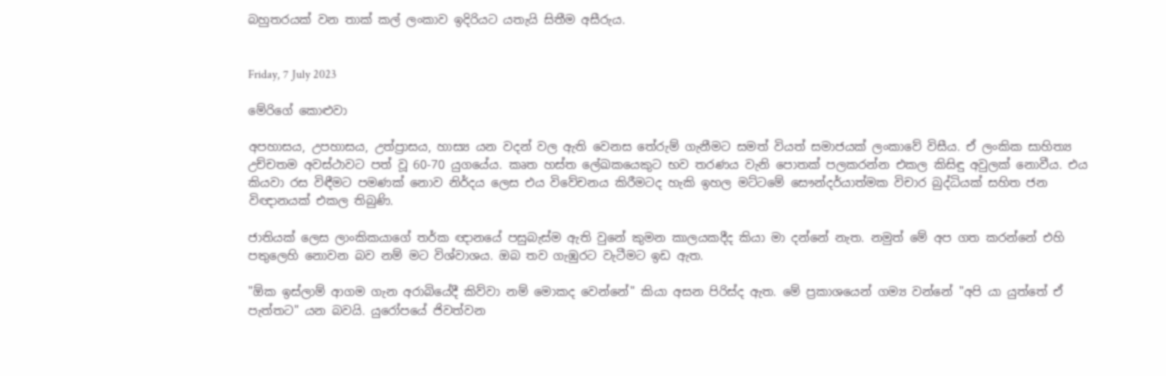බහුතරයක් වන තාක් කල් ලංකාව ඉදිරියට යතැයි සිතීම අසීරුය.


Friday, 7 July 2023

මේරිගේ කොළුවා

අපහාසය, උපහාසය, උත්ප්‍රාසය, හාස්‍ය යන වදන් වල ඇති වෙනස තේරුම් ගැනීමට සමත් වියත් සමාජයක් ලංකාවේ විසීය. ඒ ලංකික සාහිත්‍ය උච්චතම අවස්ථාවට පත් වූ 60-70 යුගයේය. කෘත හස්ත ලේඛකයෙකුට භව තරණය වැනි පොතක් පලකරන්න එකල කිසිඳු අවුලක් නොවීය. එය කියවා රස විඳීමට පමණක් නොව නිර්දය ලෙස එය විවේචනය කිරීමටද හැකි ඉහල මට්ටමේ සෞන්දර්යාත්මක විචාර බුද්ධියක් සහිත ජන විඥානයක් එකල තිබුණි.

ජාතියක් ලෙස ලාංකිකයාගේ තර්ක ඥානයේ පසුබැස්ම ඇති වුනේ කුමන කාලයකදීද කියා මා දන්නේ නැත. නමුත් මේ අප ගත කරන්නේ එහි පතුලෙහි නොවන බව නම් මට විශ්වාශය. ඔබ තව ගැඹුරට වැටීමට ඉඩ ඇත.

"ඕක ඉස්ලාම් ආගම ගැන අරාබියේදී කිව්වා නම් මොකද වෙන්නේ" කියා අසන පිරිස්ද ඇත. මේ ප්‍රකාශයෙන් ගම්‍ය වන්නේ "අපි යා යුත්තේ ඒ පැත්තට" යන බවයි. යුරෝපයේ ජිවත්වන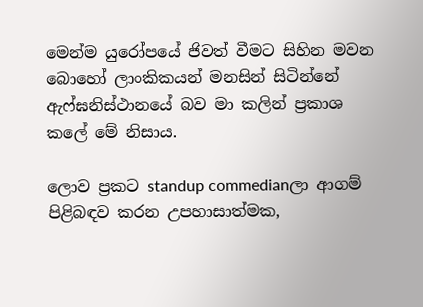මෙන්ම යුරෝපයේ ජිවත් වීමට සිහින මවන බොහෝ ලාංකිකයන් මනසින් සිටින්නේ ඇෆ්ඝනිස්ථානයේ බව මා කලින් ප්‍රකාශ කලේ මේ නිසාය.

ලොව ප්‍රකට standup commedianලා ආගම් පිළිබඳව කරන උපහාසාත්මක,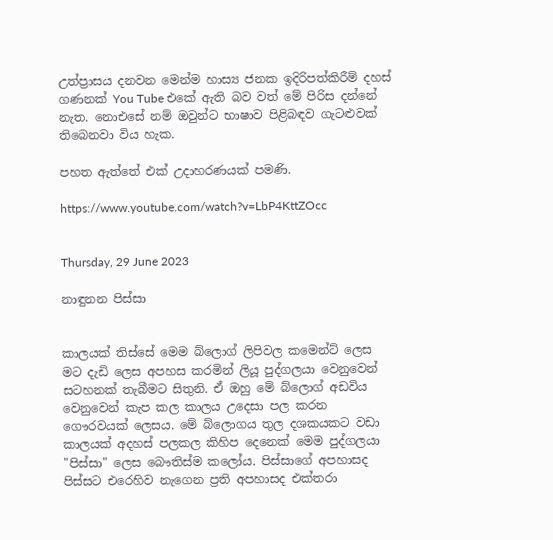උත්ප්‍රාසය දනවන මෙන්ම හාස්‍ය ජනක ඉදිරිපත්කිරීම් දහස් ගණනක් You Tube එකේ ඇති බව වත් මේ පිරිස දන්නේ නැත. නොඑසේ නම් ඔවුන්ට භාෂාව පිළිබඳව ගැටළුවක් තිබෙනවා විය හැක.

පහත ඇත්තේ එක් උදාහරණයක් පමණි.

https://www.youtube.com/watch?v=LbP4KttZOcc


Thursday, 29 June 2023

නාඳුනන පිස්සා


කාලයක් තිස්සේ මෙම බ්ලොග් ලිපිවල කමෙන්ට් ලෙස මට දැඩි ලෙස අපහස කරමින් ලියූ පුද්ගලයා වෙනුවෙන් සටහනක් තැබීමට සිතුනි. ඒ ඔහු මේ බ්ලොග් අඩවිය වෙනුවෙන් කැප කල කාලය උදෙසා පල කරන ගෞරවයක් ලෙසය. මේ බ්ලොගය තුල දශකයකට වඩා කාලයක් අදහස් පලකල කිහිප දෙනෙක් මෙම පුද්ගලයා "පිස්සා" ලෙස බෞතිස්ම කලෝය. පිස්සාගේ අපහාසද පිස්සට එරෙහිව නැගෙන ප්‍රති අපහාසද එක්තරා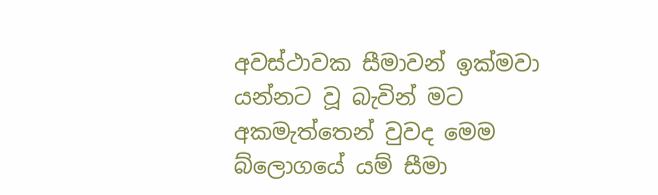අවස්ථාවක සීමාවන් ඉක්මවා යන්නට වූ බැවින් මට අකමැත්තෙන් වුවද මෙම බ්ලොගයේ යම් සීමා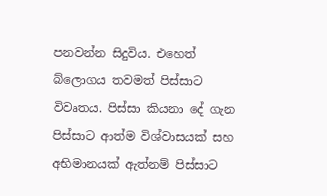පනවන්න සිදුවිය. එහෙත් බ්ලොගය තවමත් පිස්සාට විවෘතය. පිස්සා කියනා දේ ගැන පිස්සාට ආත්ම විශ්වාසයක් සහ අභිමානයක් ඇත්නම් පිස්සාට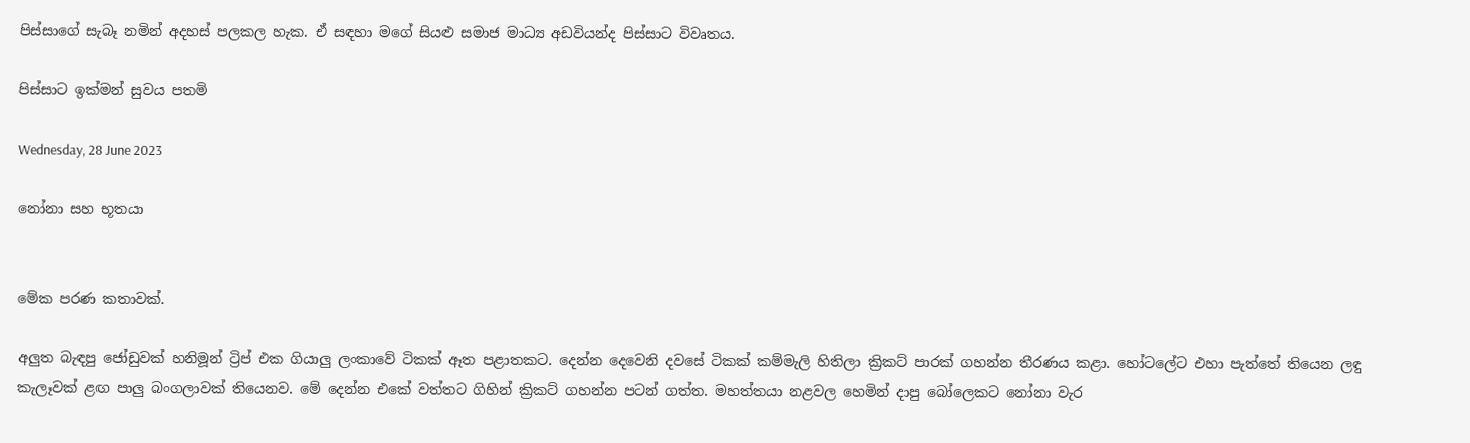පිස්සාගේ සැබෑ නමින් අදහස් පලකල හැක. ඒ සඳහා මගේ සියළු සමාජ මාධ්‍ය අඩවියන්ද පිස්සාට විවෘතය.

පිස්සාට ඉක්මන් සුවය පතමි

Wednesday, 28 June 2023

නෝනා සහ භූතයා


මේක පරණ කතාවක්.

අලුත බැඳපු ජෝඩුවක් හනිමූන් ට්‍රිප් එක ගියාලු ලංකාවේ ටිකක් ඈත පළාතකට. දෙන්න දෙවෙනි දවසේ ටිකක් කම්මැලි හිතිලා ක්‍රිකට් පාරක් ගහන්න තීරණය කළා. හෝටලේට එහා පැත්තේ තියෙන ලඳු කැලෑවක් ළඟ පාලු බංගලාවක් තියෙනව. මේ දෙන්න එකේ වත්තට ගිහින් ක්‍රිකට් ගහන්න පටන් ගත්ත. මහත්තයා නළවල හෙමින් දාපු බෝලෙකට නෝනා වැර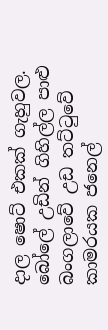දාල ෂොට් එකක් ගැහුවල. බෝලේ උඩින් ගිහිල්ල පාළු බංගලාවේ උඩ තට්ටුවේ කාමරයක ජනෙල්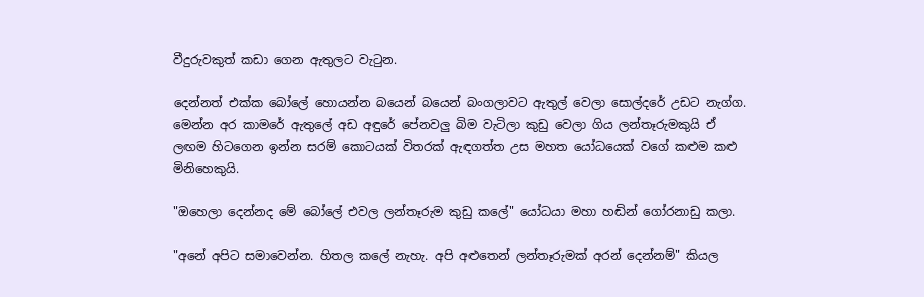වීදුරුවකුත් කඩා ගෙන ඇතුලට වැටුන.

දෙන්නත් එක්ක බෝලේ හොයන්න බයෙන් බයෙන් බංගලාවට ඇතුල් වෙලා සොල්දරේ උඩට නැග්ග. මෙන්න අර කාමරේ ඇතුලේ අඩ අඳුරේ පේනවලු බිම වැටිලා කුඩු වෙලා ගිය ලන්තෑරුමකුයි ඒ  ලඟම හිටගෙන ඉන්න සරම් කොටයක් විතරක් ඇඳගත්ත උස මහත යෝධයෙක් වගේ කළුම කළු මිනිහෙකුයි.

"ඔහෙලා දෙන්නද මේ බෝලේ එවල ලන්තෑරුම කුඩු කලේ" යෝධයා මහා හඬින් ගෝරනාඩු කලා.

"අනේ අපිට සමාවෙන්න. හිතල කලේ නැහැ. අපි අළුතෙන් ලන්තෑරුමක් අරන් දෙන්නම්" කියල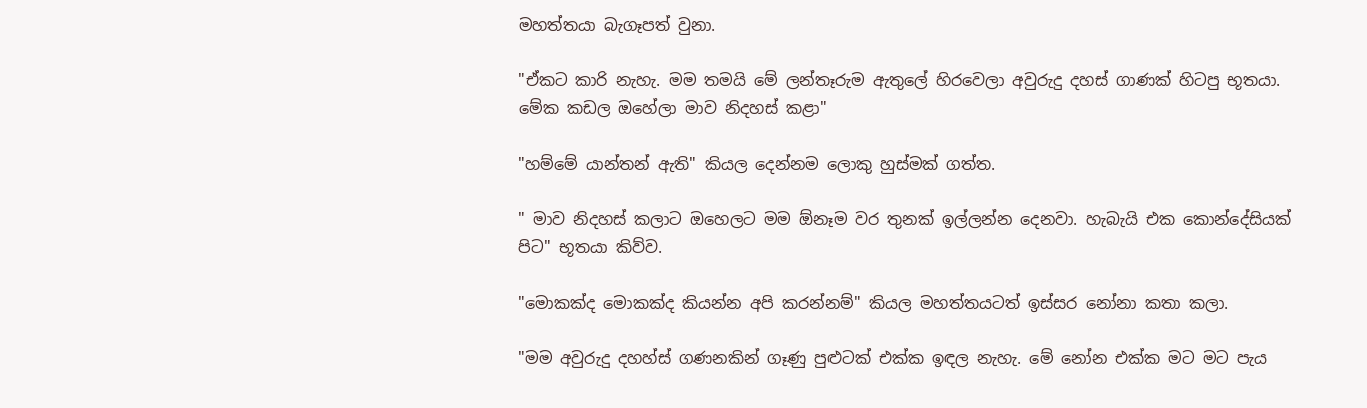මහත්තයා බැගෑපත් වුනා.

"ඒකට කාරි නැහැ. මම තමයි මේ ලන්තෑරුම ඇතුලේ හිරවෙලා අවුරුදු දහස් ගාණක් හිටපු භූතයා. මේක කඩල ඔහේලා මාව නිදහස් කළා"

"හම්මේ යාන්තන් ඇති" කියල දෙන්නම ලොකු හුස්මක් ගත්ත.

" මාව නිදහස් කලාට ඔහෙලට මම ඕනෑම වර තුනක් ඉල්ලන්න දෙනවා. හැබැයි එක කොන්දේසියක් පිට" භූතයා කිව්ව.

"මොකක්ද මොකක්ද කියන්න අපි කරන්නම්" කියල මහත්තයටත් ඉස්සර නෝනා කතා කලා.

"මම අවුරුදු දහහ්ස් ගණනකින් ගෑණු පුළුටක් එක්ක ඉඳල නැහැ. මේ නෝන එක්ක මට මට පැය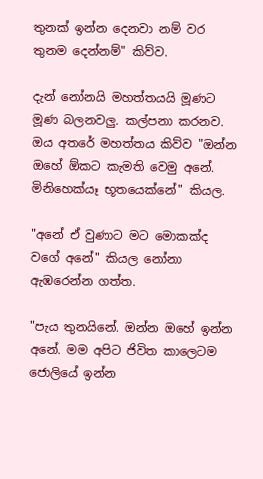තුනක් ඉන්න දෙනවා නම් වර තුනම දෙන්නම්" කිව්ව.

දැන් නෝනයි මහත්තයයි මූණට මූණ බලනවලු. කල්පනා කරනව. ඔය අතරේ මහත්තය කිව්ව "ඔන්න ඔහේ ඕකට කැමති වෙමු අනේ. මිනිහෙක්යෑ භූතයෙක්නේ" කියල.

"අනේ ඒ වුණාට මට මොකක්ද වගේ අනේ" කියල නෝනා ඇඹරෙන්න ගත්ත.

"පැය තුනයිනේ. ඔන්න ඔහේ ඉන්න අනේ. මම අපිට ජිවිත කාලෙටම ජොලියේ ඉන්න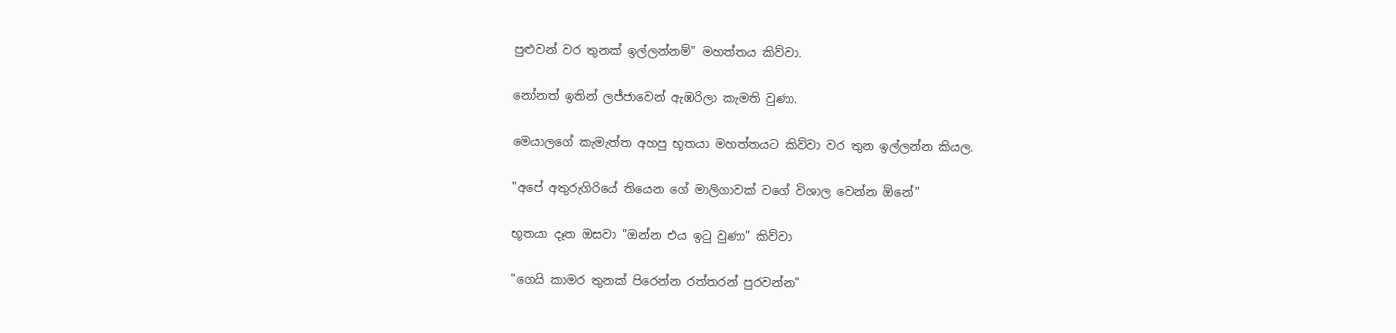පුළුවන් වර තුනක් ඉල්ලන්නම්" මහත්තය කිව්වා.

නෝනත් ඉතින් ලජ්ජාවෙන් ඇඹරිලා කැමති වුණා.

මෙයාලගේ කැමැත්ත අහපු භූතයා මහත්තයට කිව්වා වර තුන ඉල්ලන්න කියල.

"අපේ අතුරුගිරියේ තියෙන ගේ මාලිගාවක් වගේ විශාල වෙන්න ඕනේ"

භූතයා දෑත ඔසවා "ඔන්න එය ඉටු වුණා" කිව්වා

"ගෙයි කාමර තුනක් පිරෙන්න රත්තරන් පුරවන්න"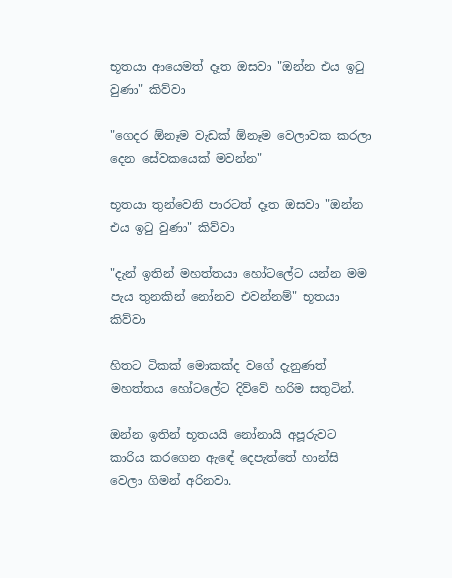භූතයා ආයෙමත් දෑත ඔසවා "ඔන්න එය ඉටු වුණා" කිව්වා

"ගෙදර ඕනෑම වැඩක් ඕනෑම වෙලාවක කරලා දෙන සේවකයෙක් මවන්න"

භූතයා තුන්වෙනි පාරටත් දෑත ඔසවා "ඔන්න එය ඉටු වුණා" කිව්වා

"දැන් ඉතින් මහත්තයා හෝටලේට යන්න මම පැය තුනකින් නෝනව එවන්නම්" භූතයා කිව්වා

හිතට ටිකක් මොකක්ද වගේ දැනුණත් මහත්තය හෝටලේට දිව්වේ හරිම සතුටින්.

ඔන්න ඉතින් භූතයයි නෝනායි අපූරුවට කාරිය කරගෙන ඇඳේ දෙපැත්තේ හාන්සි වෙලා ගිමන් අරිනවා.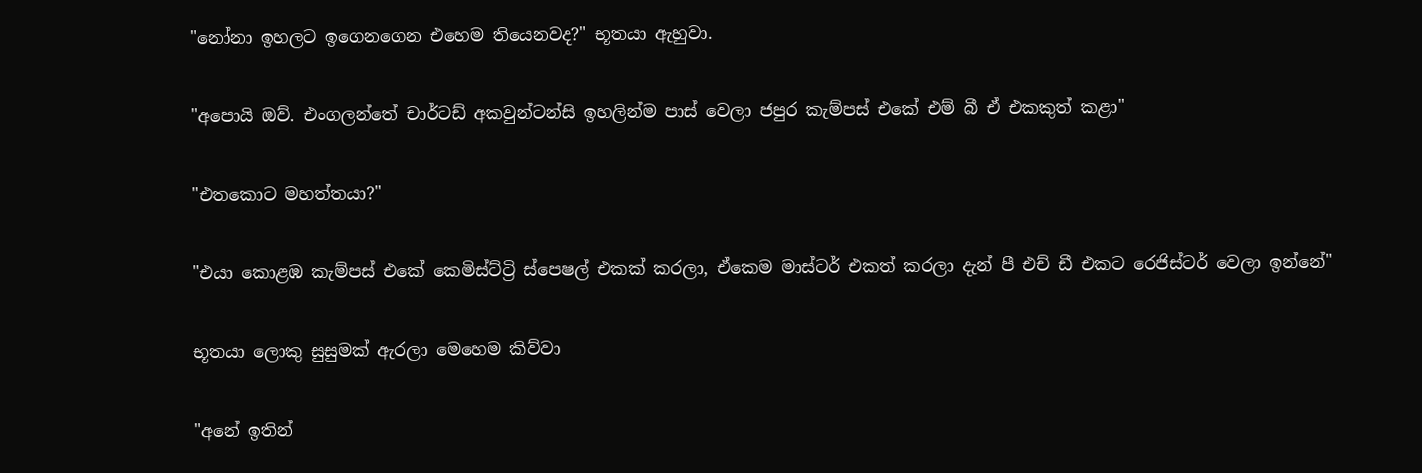"නෝනා ඉහලට ඉගෙනගෙන එහෙම තියෙනවද?" භූතයා ඇහුවා.

"අපොයි ඔව්. එංගලන්තේ චාර්ටඩ් අකවුන්ටන්සි ඉහලින්ම පාස් වෙලා ජපුර කැම්පස් එකේ එම් බී ඒ එකකුත් කළා"

"එතකොට මහත්තයා?"

"එයා කොළඹ කැම්පස් එකේ කෙමිස්ට්‍ට්‍රි ස්පෙෂල් එකක් කරලා, ඒකෙම මාස්ටර් එකත් කරලා දැන් පී එච් ඩී එකට රෙජිස්ටර් වෙලා ඉන්නේ"

භූතයා ලොකු සුසුමක් ඇරලා මෙහෙම කිව්වා

"අනේ ඉතින්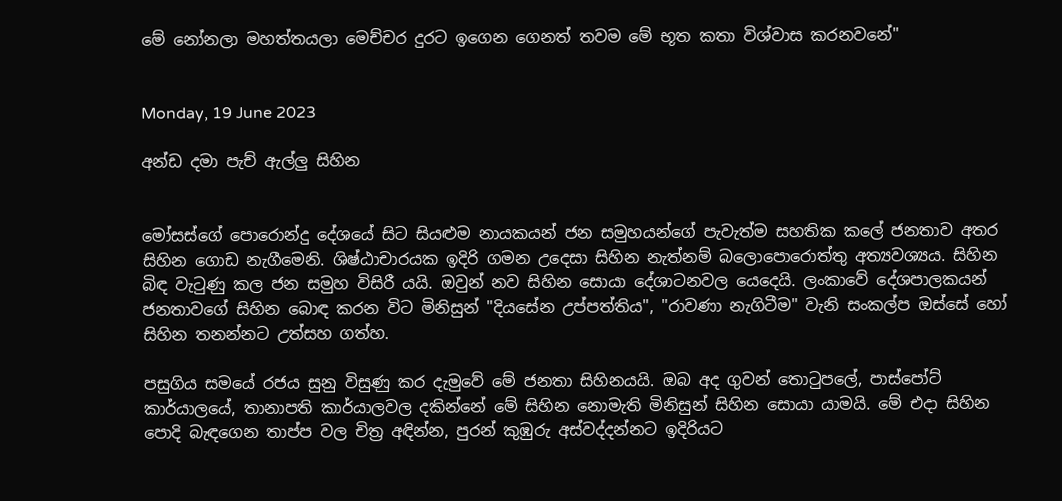මේ නෝනලා මහත්තයලා මෙච්චර දුරට ඉගෙන ගෙනත් තවම මේ භූත කතා විශ්වාස කරනවනේ"


Monday, 19 June 2023

අන්ඩ දමා පැච් ඇල්ලු සිහින


මෝසස්ගේ පොරොන්දු දේශයේ සිට සියළුම නායකයන් ජන සමුහයන්ගේ පැවැත්ම සහතික කලේ ජනතාව අතර සිහින ගොඩ නැගීමෙනි. ශිෂ්ඨාචාරයක ඉදිරි ගමන උදෙසා සිහින නැත්නම් බලොපොරොත්තු අත්‍යවශ්‍යය. සිහින බිඳ වැටුණු කල ජන සමුහ විසිරී යයි. ඔවුන් නව සිහින සොයා දේශාටනවල යෙදෙයි. ලංකාවේ දේශපාලකයන් ජනතාවගේ සිහින බොඳ කරන විට මිනිසුන් "දියසේන උප්පත්තිය", "රාවණා නැගිටීම" වැනි සංකල්ප ඔස්සේ හෝ සිහින තනන්නට උත්සහ ගත්හ.

පසුගිය සමයේ රජය සුනු විසුණු කර දැමුවේ මේ ජනතා සිහිනයයි. ඔබ අද ගුවන් තොටුපලේ, පාස්පෝට් කාර්යාලයේ, තානාපති කාර්යාලවල දකින්නේ මේ සිහින නොමැති මිනිසුන් සිහින සොයා යාමයි. මේ එදා සිහින පොදි බැඳගෙන තාප්ප වල චිත්‍ර අඳින්න, පුරන් කුඹුරු අස්වද්දන්නට ඉදිරියට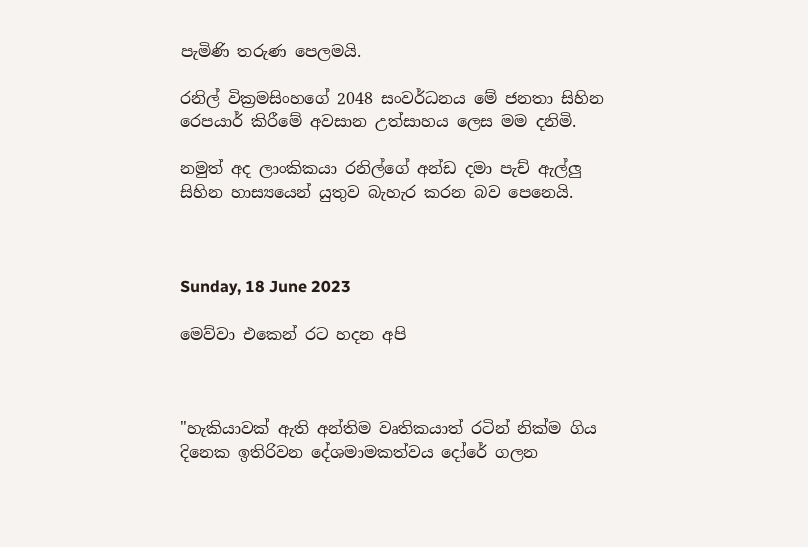පැමිණි තරුණ පෙලමයි.

රනිල් වික්‍රමසිංහගේ 2048 සංවර්ධනය මේ ජනතා සිහින රෙපයාර් කිරීමේ අවසාන උත්සාහය ලෙස මම දනිමි.

නමුත් අද ලාංකිකයා රනිල්ගේ අන්ඩ දමා පැච් ඇල්ලු සිහින හාස්‍යයෙන් යුතුව බැහැර කරන බව පෙනෙයි.



Sunday, 18 June 2023

මෙව්වා එකෙන් රට හදන අපි



"හැකියාවක් ඇති අන්තිම වෘතිකයාත් රටින් නික්ම ගිය දිනෙක ඉතිරිවන දේශමාමකත්වය දෝරේ ගලන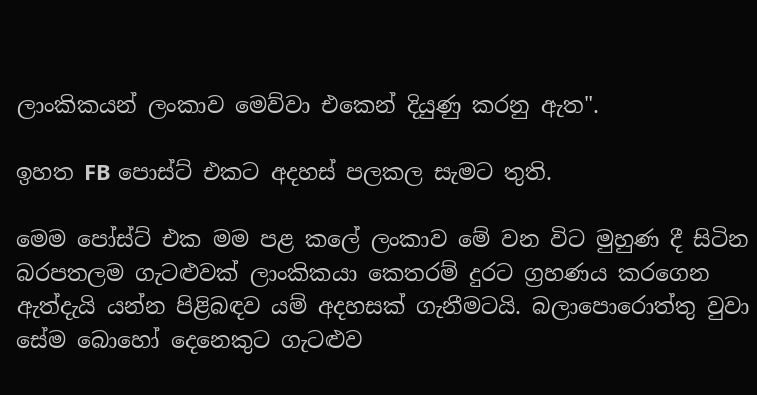ලාංකිකයන් ලංකාව මෙව්වා එකෙන් දියුණු කරනු ඇත".

ඉහත FB පොස්ට් එකට අදහස් පලකල සැමට තුති.

මෙම පෝස්ට් එක මම පළ කලේ ලංකාව මේ වන විට මුහුණ දී සිටින බරපතලම ගැටළුවක් ලාංකිකයා කෙතරම් දුරට ග්‍රහණය කරගෙන ඇත්දැයි යන්න පිළිබඳව යම් අදහසක් ගැනීමටයි. බලාපොරොත්තු වුවා සේම බොහෝ දෙනෙකුට ගැටළුව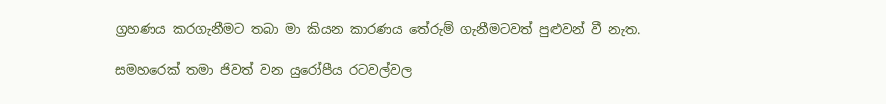ග්‍රහණය කරගැනීමට තබා මා කියන කාරණය තේරුම් ගැනීමටවත් පුළුවන් වී නැත.

සමහරෙක් තමා ජිවත් වන යුරෝපීය රටවල්වල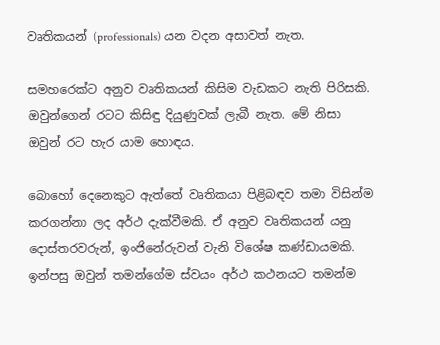වෘතිකයන් (professionals) යන වදන අසාවත් නැත.

සමහරෙක්ට අනුව වෘතිකයන් කිසිම වැඩකට නැති පිරිසකි. ඔවුන්ගෙන් රටට කිසිඳු දියුණුවක් ලැබී නැත. මේ නිසා ඔවුන් රට හැර යාම හොඳය.

බොහෝ දෙනෙකුට ඇත්තේ වෘතිකයා පිළිබඳව තමා විසින්ම කරගන්නා ලද අර්ථ දැක්වීමකි. ඒ අනුව වෘතිකයන් යනු දොස්තරවරුන්, ඉංජිනේරුවන් වැනි විශේෂ කණ්ඩායමකි. ඉන්පසු ඔවුන් තමන්ගේම ස්වයං අර්ථ කථනයට තමන්ම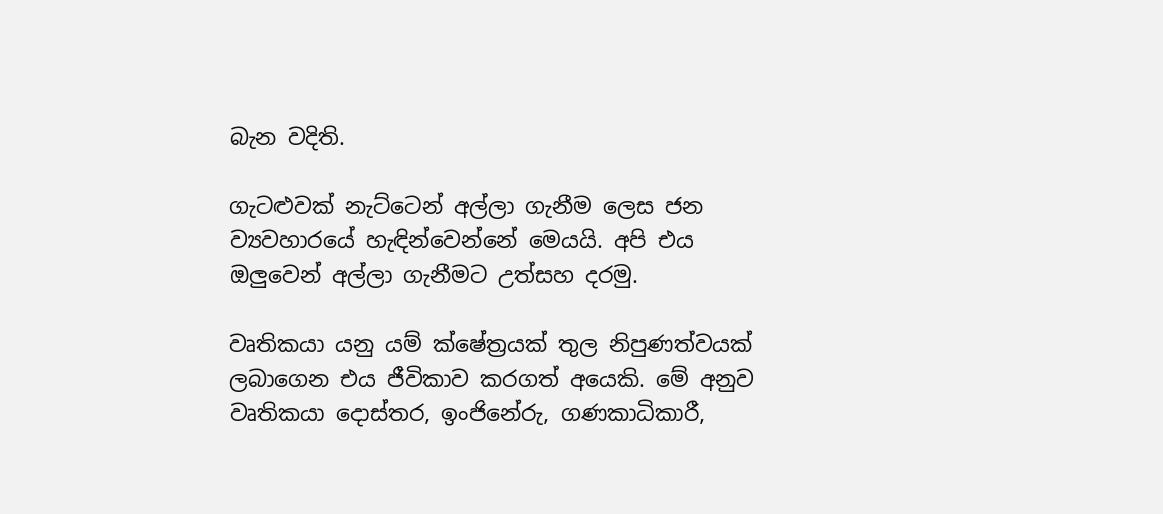බැන වදිති.

ගැටළුවක් නැට්ටෙන් අල්ලා ගැනීම ලෙස ජන ව්‍යවහාරයේ හැඳින්වෙන්නේ මෙයයි. අපි එය ඔලුවෙන් අල්ලා ගැනීමට උත්සහ දරමු.

වෘතිකයා යනු යම් ක්ෂේත්‍රයක් තුල නිපුණත්වයක් ලබාගෙන එය ජීවිකාව කරගත් අයෙකි. මේ අනුව වෘතිකයා දොස්තර, ඉංජිනේරු, ගණකාධිකාරී,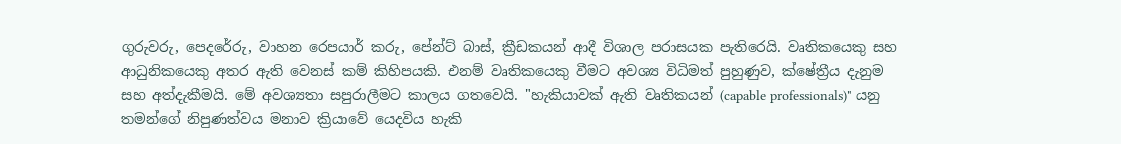ගුරුවරු, පෙදරේරු, වාහන රෙපයාර් කරු, පේන්ට් බාස්, ක්‍රීඩකයන් ආදී විශාල පරාසයක පැතිරෙයි. වෘතිකයෙකු සහ ආධුනිකයෙකු අතර ඇති වෙනස් කම් කිහිපයකි. එනම් වෘතිකයෙකු වීමට අවශ්‍ය විධිමත් පුහුණුව, ක්ෂේත්‍රීය දැනුම සහ අත්දැකීමයි. මේ අවශ්‍යතා සපුරාලීමට කාලය ගතවෙයි. "හැකියාවක් ඇති වෘතිකයන් (capable professionals)" යනු තමන්ගේ නිපුණත්වය මනාව ක්‍රියාවේ යෙදවිය හැකි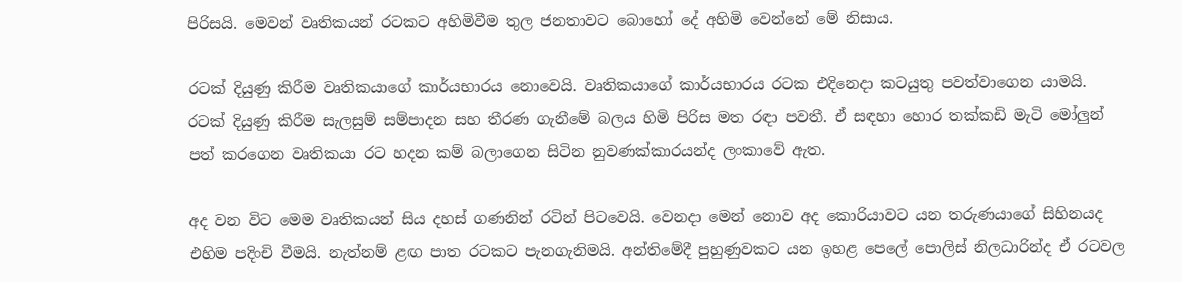පිරිසයි. මෙවන් වෘතිකයන් රටකට අහිමිවීම තුල ජනතාවට බොහෝ දේ අහිමි වෙන්නේ මේ නිසාය.

රටක් දියුණු කිරීම වෘතිකයාගේ කාර්යභාරය නොවෙයි. වෘතිකයාගේ කාර්යභාරය රටක එදිනෙදා කටයුතු පවත්වාගෙන යාමයි. රටක් දියුණු කිරීම සැලසුම් සම්පාදන සහ තීරණ ගැනීමේ බලය හිමි පිරිස මත රඳා පවතී. ඒ සඳහා හොර තක්කඩි මැටි මෝලුන් පත් කරගෙන වෘතිකයා රට හදන කම් බලාගෙන සිටින නුවණක්කාරයන්ද ලංකාවේ ඇත.

අද වන විට මෙම වෘතිකයන් සිය දහස් ගණනින් රටින් පිටවෙයි. වෙනදා මෙන් නොව අද කොරියාවට යන තරුණයාගේ සිහිනයද එහිම පදිංචි වීමයි. නැත්නම් ළඟ පාත රටකට පැනගැනිමයි. අන්තිමේදී පුහුණුවකට යන ඉහළ පෙලේ පොලිස් නිලධාරින්ද ඒ රටවල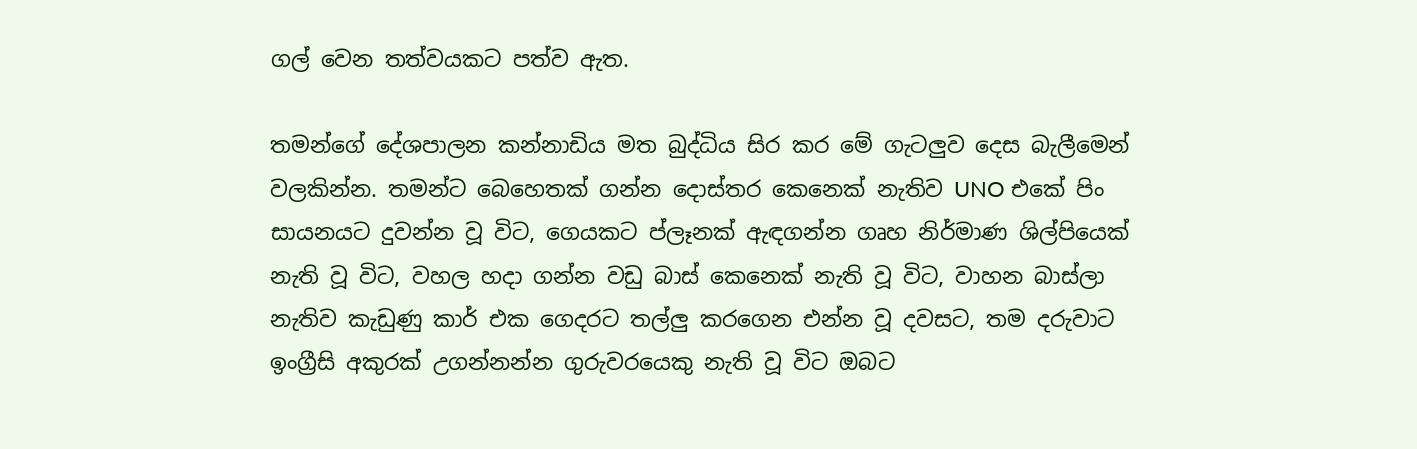ගල් වෙන තත්වයකට පත්ව ඇත.

තමන්ගේ දේශපාලන කන්නාඩිය මත බුද්ධිය සිර කර මේ ගැටලුව දෙස බැලීමෙන් වලකින්න. තමන්ට බෙහෙතක් ගන්න දොස්තර කෙනෙක් නැතිව UNO එකේ පිං සායනයට දුවන්න වූ විට, ගෙයකට ප්ලෑනක් ඇඳගන්න ගෘහ නිර්මාණ ශිල්පියෙක් නැති වූ විට, වහල හදා ගන්න වඩු බාස් කෙනෙක් නැති වූ විට, වාහන බාස්ලා නැතිව කැඩුණු කාර් එක ගෙදරට තල්ලු කරගෙන එන්න වූ දවසට, තම දරුවාට ඉංග්‍රීසි අකුරක් උගන්නන්න ගුරුවරයෙකු නැති වූ විට ඔබට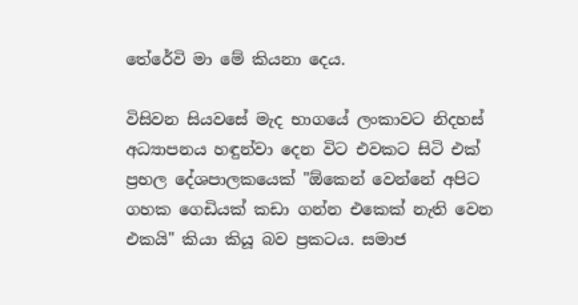තේරේවි මා මේ කියනා දෙය.

විසිවන සියවසේ මැද භාගයේ ලංකාවට නිදහස් අධ්‍යාපනය හඳුන්වා දෙන විට එවකට සිටි එක් ප්‍රභල දේශපාලකයෙක් "ඕකෙන් වෙන්නේ අපිට ගහක ගෙඩියක් කඩා ගන්න එකෙක් නැති වෙන එකයි" කියා කියූ බව ප්‍රකටය. සමාජ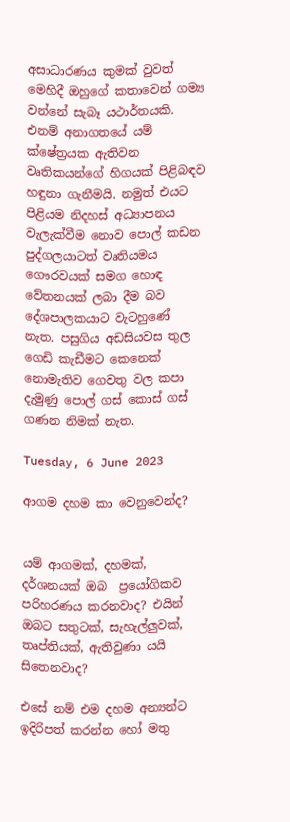අසාධාරණය කුමක් වුවත් මෙහිදී ඔහුගේ කතාවෙන් ගම්‍ය වන්නේ සැබෑ යථාර්තයකි. එනම් අනාගතයේ යම් ක්ෂේත්‍රයක ඇතිවන වෘතිකයන්ගේ හිගයක් පිළිබඳව හඳුනා ගැනීමයි. නමුත් එයට පිළියම නිදහස් අධ්‍යාපනය වැලැක්වීම නොව පොල් කඩන පුද්ගලයාටත් වෘතියමය ගෞරවයක් සමග හොඳ වේතනයක් ලබා දීම බව දේශපාලකයාට වැටහුණේ නැත. පසුගිය අඩසියවස තුල ගෙඩි කැඩීමට කෙනෙක් නොමැතිව ගෙවතු වල කපා දැමුණු පොල් ගස් කොස් ගස් ගණන නිමක් නැත.

Tuesday, 6 June 2023

ආගම දහම කා වෙනුවෙන්ද?


යම් ආගමක්, දහමක්, දර්ශනයක් ඔබ  ප්‍රයෝගිකව පරිහරණය කරනවාද? එයින් ඔබට සතුටක්, සැහැල්ලුවක්, තෘප්තියක්, ඇතිවුණා යයි සිතෙනවාද?

එසේ නම් එම දහම අන්‍යන්ට ඉදිරිපත් කරන්න හෝ මතු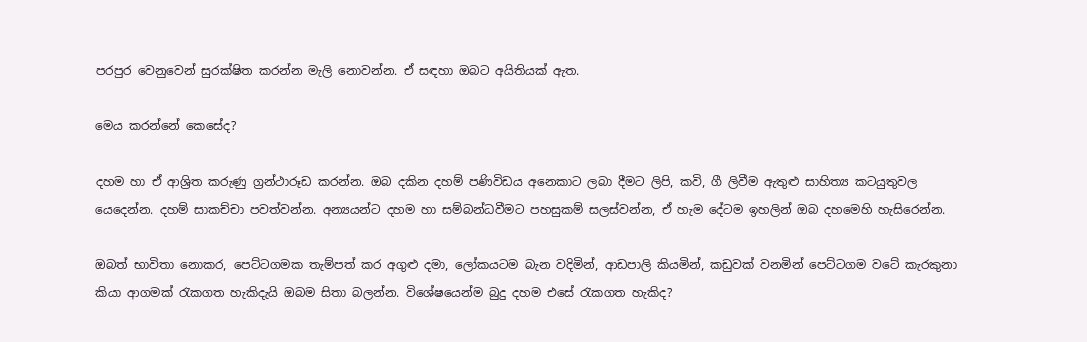පරපුර වෙනුවෙන් සුරක්ෂිත කරන්න මැලි නොවන්න. ඒ සඳහා ඔබට අයිතියක් ඇත.

මෙය කරන්නේ කෙසේද?

දහම හා ඒ ආශ්‍රිත කරුණු ග්‍රන්ථාරූඩ කරන්න. ඔබ දකින දහම් පණිවිඩය අනෙකාට ලබා දීමට ලිපි, කවි, ගී ලිවීම ඇතුළු සාහිත්‍ය කටයුතුවල යෙදෙන්න. දහම් සාකච්චා පවත්වන්න. අන්‍යයන්ට දහම හා සම්බන්ධවීමට පහසුකම් සලස්වන්න, ඒ හැම දේටම ඉහලින් ඔබ දහමෙහි හැසිරෙන්න.

ඔබත් භාවිතා නොකර, පෙට්ටගමක තැම්පත් කර අගුළු දමා, ලෝකයටම බැන වදිමින්, ආඩපාලි කියමින්, කඩුවක් වනමින් පෙට්ටගම වටේ කැරකුනා කියා ආගමක් රැකගත හැකිදැයි ඔබම සිතා බලන්න. විශේෂයෙන්ම බුදු දහම එසේ රැකගත හැකිද?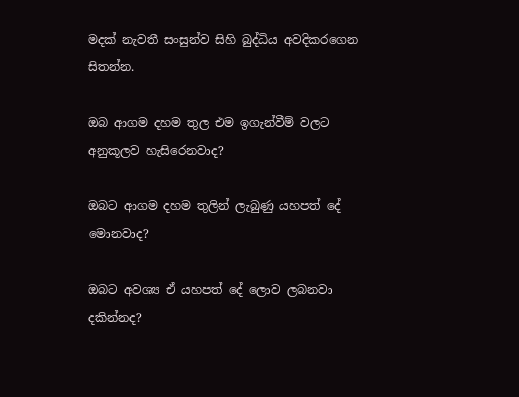මදක් නැවතී සංසුන්ව සිහි බුද්ධිය අවදිකරගෙන සිතන්න.

ඔබ ආගම දහම තුල එම ඉගැන්වීම් වලට අනුකූලව හැසිරෙනවාද?

ඔබට ආගම දහම තුලින් ලැබුණු යහපත් දේ මොනවාද?

ඔබට අවශ්‍ය ඒ යහපත් දේ ලොව ලබනවා දකින්නද?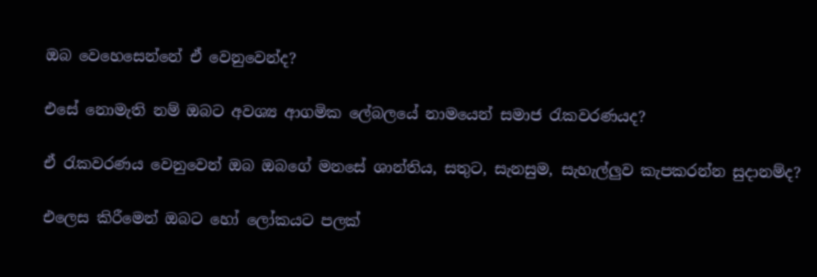ඔබ වෙහෙසෙන්නේ ඒ වෙනුවෙන්ද?

එසේ නොමැති නම් ඔබට අවශ්‍ය ආගමික ලේබලයේ නාමයෙන් සමාජ රැකවරණයද?

ඒ රැකවරණය වෙනුවෙන් ඔබ ඔබගේ මනසේ ශාන්තිය, සතුට, සැනසුම, සැහැල්ලුව කැපකරන්න සුදානම්ද?

එලෙස කිරීමෙන් ඔබට හෝ ලෝකයට පලක්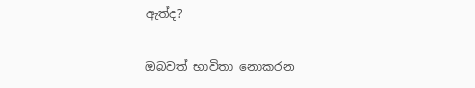ඇත්ද?

ඔබවත් භාවිතා නොකරන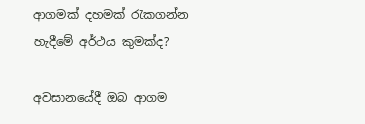ආගමක් දහමක් රැකගන්න හැදීමේ අර්ථය කුමක්ද?

අවසානයේදී ඔබ ආගම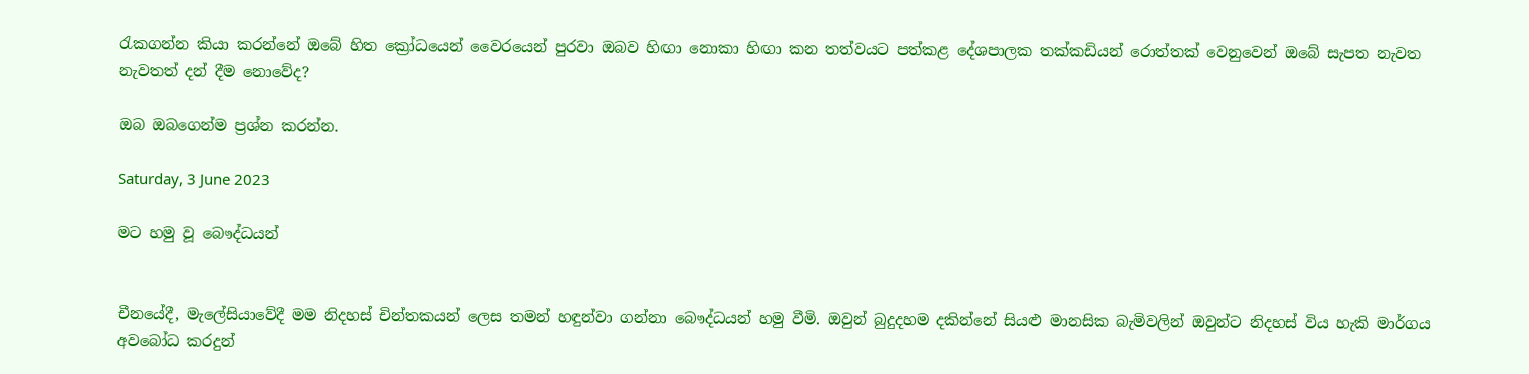රැකගන්න කියා කරන්නේ ඔබේ හිත ක්‍රෝධයෙන් වෛරයෙන් පුරවා ඔබව හිඟා නොකා හිඟා කන තත්වයට පත්කළ දේශපාලක තක්කඩියන් රොත්තක් වෙනුවෙන් ඔබේ සැපත නැවත නැවතත් දන් දීම නොවේද?

ඔබ ඔබගෙන්ම ප්‍රශ්න කරන්න.

Saturday, 3 June 2023

මට හමු වූ බෞද්ධයන්


චීනයේදී, මැලේසියාවේදී මම නිදහස් චින්තකයන් ලෙස තමන් හඳුන්වා ගන්නා බෞද්ධයන් හමු වීමි. ඔවුන් බුදුදහම දකින්නේ සියළු මානසික බැමිවලින් ඔවුන්ට නිදහස් විය හැකි මාර්ගය අවබෝධ කරදුන්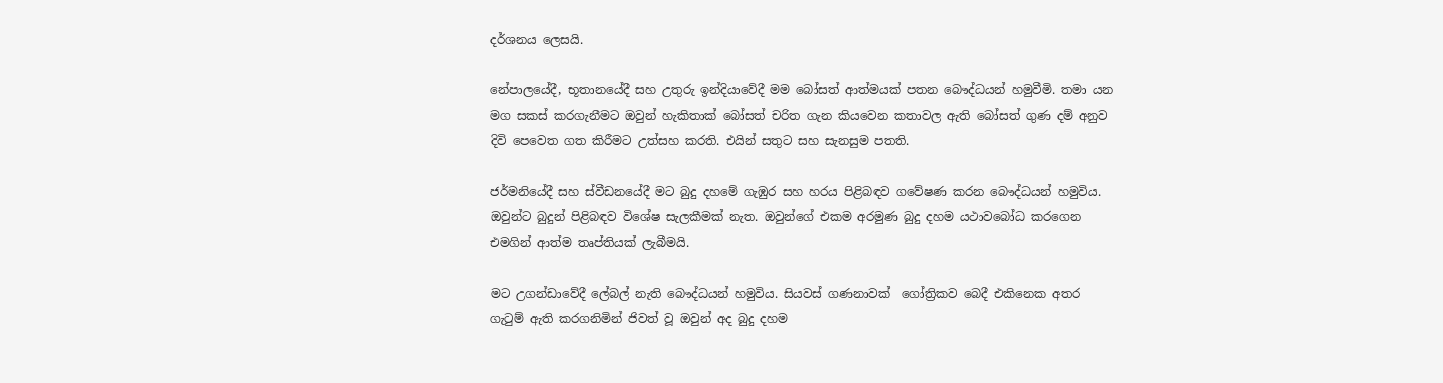දර්ශනය ලෙසයි.

නේපාලයේදී, භූතානයේදී සහ උතුරු ඉන්දියාවේදී මම බෝසත් ආත්මයක් පතන බෞද්ධයන් හමුවීමි. තමා යන මග සකස් කරගැනීමට ඔවුන් හැකිතාක් බෝසත් චරිත ගැන කියවෙන කතාවල ඇති බෝසත් ගුණ දම් අනුව දිවි පෙවෙත ගත කිරීමට උත්සහ කරති. එයින් සතුට සහ සැනසුම පතති.

ජර්මනියේදී සහ ස්වීඩනයේදී මට බුදු දහමේ ගැඹුර සහ හරය පිළිබඳව ගවේෂණ කරන බෞද්ධයන් හමුවිය. ඔවුන්ට බුදුන් පිළිබඳව විශේෂ සැලකීමක් නැත. ඔවුන්ගේ එකම අරමුණ බුදු දහම යථාවබෝධ කරගෙන එමගින් ආත්ම තෘප්තියක් ලැබීමයි.

මට උගන්ඩාවේදී ලේබල් නැති බෞද්ධයන් හමුවිය. සියවස් ගණනාවක්  ගෝත්‍රිකව බෙදී එකිනෙක අතර ගැටුම් ඇති කරගනිමින් ජිවත් වූ ඔවුන් අද බුදු දහම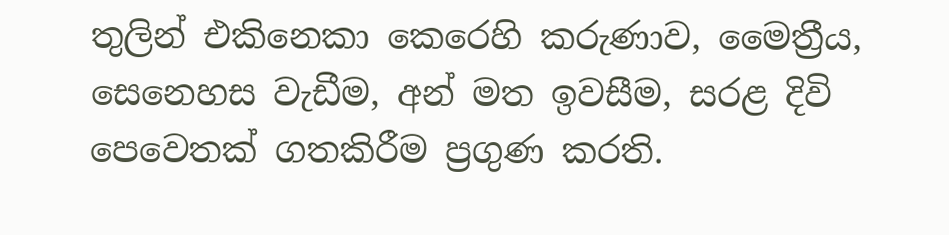තුලින් එකිනෙකා කෙරෙහි කරුණාව, මෛත්‍රීය, සෙනෙහස වැඩීම, අන් මත ඉවසීම, සරළ දිවි පෙවෙතක් ගතකිරීම ප්‍රගුණ කරති.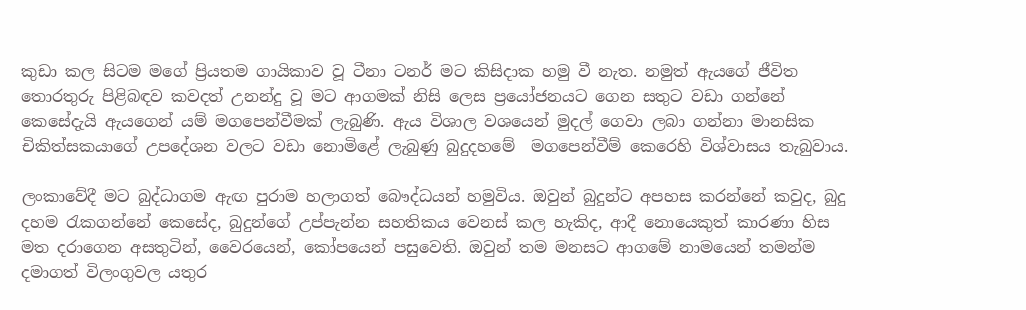කුඩා කල සිටම මගේ ප්‍රියතම ගායිකාව වූ ටීනා ටනර් මට කිසිදාක හමු වී නැත. නමුත් ඇයගේ ජීවිත තොරතුරු පිළිබඳව කවදත් උනන්දු වූ මට ආගමක් නිසි ලෙස ප්‍රයෝජනයට ගෙන සතුට වඩා ගන්නේ කෙසේදැයි ඇයගෙන් යම් මගපෙන්වීමක් ලැබුණි. ඇය විශාල වශයෙන් මුදල් ගෙවා ලබා ගන්නා මානසික චිකිත්සකයාගේ උපදේශන වලට වඩා නොමිළේ ලැබුණු බුදුදහමේ  මගපෙන්වීම් කෙරෙහි විශ්වාසය තැබුවාය.

ලංකාවේදී මට බුද්ධාගම ඇඟ පුරාම හලාගත් බෞද්ධයන් හමුවිය. ඔවුන් බුදුන්ට අපහස කරන්නේ කවුද, බුදු දහම රැකගන්නේ කෙසේද, බුදුන්ගේ උප්පැන්න සහතිකය වෙනස් කල හැකිද, ආදී නොයෙකුත් කාරණා හිස මත දරාගෙන අසතුටින්, වෛරයෙන්, කෝපයෙන් පසුවෙති. ඔවුන් තම මනසට ආගමේ නාමයෙන් තමන්ම දමාගත් විලංගුවල යතුර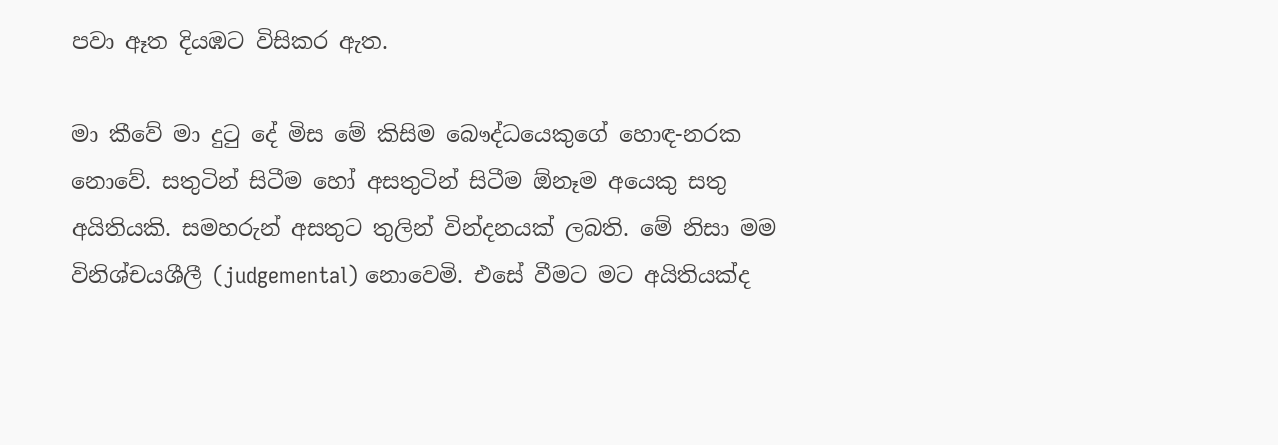පවා ඈත දියඹට විසිකර ඇත.

මා කීවේ මා දුටු දේ මිස මේ කිසිම බෞද්ධයෙකුගේ හොඳ-නරක නොවේ. සතුටින් සිටීම හෝ අසතුටින් සිටීම ඕනෑම අයෙකු සතු අයිතියකි. සමහරුන් අසතුට තුලින් වින්දනයක් ලබති. මේ නිසා මම විනිශ්චයශීලී (judgemental) නොවෙමි. එසේ වීමට මට අයිතියක්ද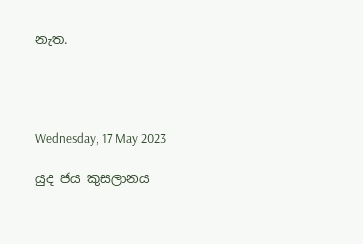නැත.




Wednesday, 17 May 2023

යුද ජය කුසලානය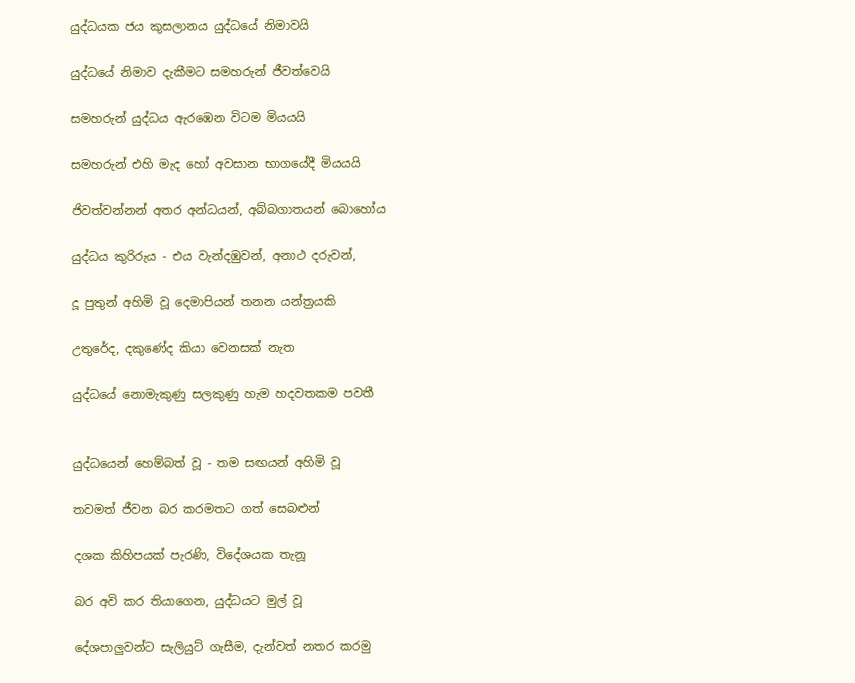යුද්ධයක ජය කුසලානය යුද්ධයේ නිමාවයි

යුද්ධයේ නිමාව දැකීමට සමහරුන් ජීවත්වෙයි

සමහරුන් යුද්ධය ඇරඹෙන විටම මියයයි

සමහරුන් එහි මැද හෝ අවසාන භාගයේදී මියයයි

ජිවත්වන්නන් අතර අන්ධයන්, අබ්බගාතයන් බොහෝය

යුද්ධය කුරිරුය - එය වැන්දඹුවන්, අනාථ දරුවන්,

දූ පුතුන් අහිමි වූ දෙමාපියන් තනන යන්ත්‍රයකි

උතුරේද, දකුණේද කියා වෙනසක් නැත

යුද්ධයේ නොමැකුණු සලකුණු හැම හදවතකම පවතී


යුද්ධයෙන් හෙම්බත් වූ - තම සඟයන් අහිමි වූ

තවමත් ජීවන බර කරමතට ගත් සෙබළුන්

දශක කිහිපයක් පැරණි, විදේශයක තැනූ

බර අවි කර තියාගෙන, යුද්ධයට මුල් වූ

දේශපාලුවන්ට සැලියුට් ගැසීම, දැන්වත් නතර කරමු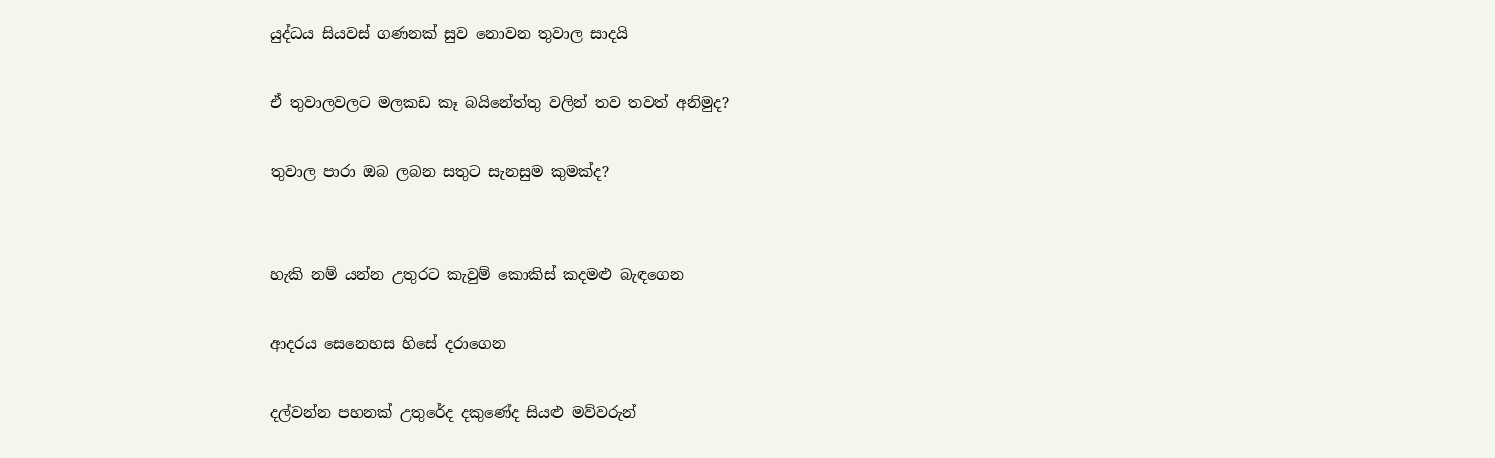යුද්ධය සියවස් ගණනක් සුව නොවන තුවාල සාදයි

ඒ තුවාලවලට මලකඩ කෑ බයිනේත්තු වලින් තව තවත් අනිමුද?

තුවාල පාරා ඔබ ලබන සතුට සැනසුම කුමක්ද?


හැකි නම් යන්න උතුරට කැවුම් කොකිස් කදමළු බැඳගෙන

ආදරය සෙනෙහස හිසේ දරාගෙන

දල්වන්න පහනක් උතුරේද දකුණේද සියළු මව්වරුන්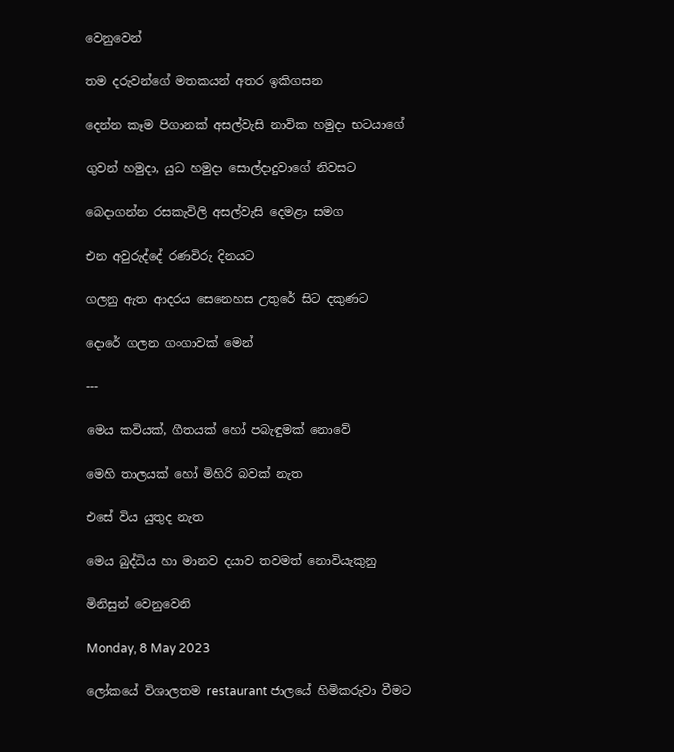වෙනුවෙන්

තම දරුවන්ගේ මතකයන් අතර ඉකිගසන

දෙන්න කෑම පිගානක් අසල්වැසි නාවික හමුදා භටයාගේ

ගුවන් හමුදා, යුධ හමුදා සොල්දාදුවාගේ නිවසට

බෙදාගන්න රසකැවිලි අසල්වැසි දෙමළා සමග

එන අවුරුද්දේ රණවිරු දිනයට

ගලනු ඇත ආදරය සෙනෙහස උතුරේ සිට දකුණට

දොරේ ගලන ගංගාවක් මෙන්

---

මෙය කවියක්, ගීතයක් හෝ පබැඳුමක් නොවේ

මෙහි තාලයක් හෝ මිහිරි බවක් නැත

එසේ විය යුතුද නැත

මෙය බුද්ධිය හා මානව දයාව තවමත් නොවියැකුනු

මිනිසුන් වෙනුවෙනි

Monday, 8 May 2023

ලෝකයේ විශාලතම restaurant ජාලයේ හිමිකරුවා වීමට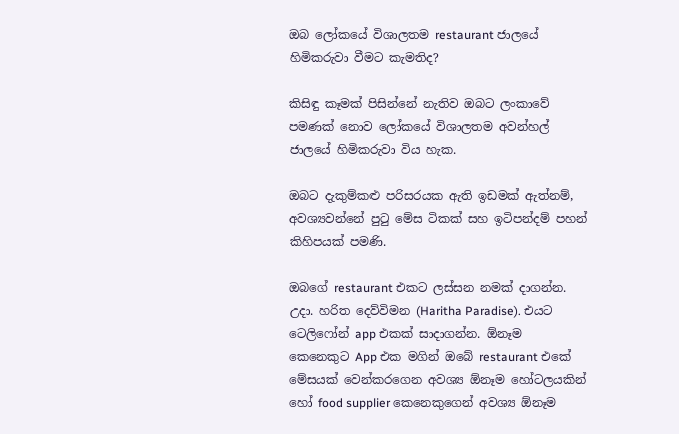ඔබ ලෝකයේ විශාලතම restaurant ජාලයේ හිමිකරුවා වීමට කැමතිද?

කිසිඳු කෑමක් පිසින්නේ නැතිව ඔබට ලංකාවේ පමණක් නොව ලෝකයේ විශාලතම අවන්හල් ජාලයේ හිමිකරුවා විය හැක.

ඔබට දැකුම්කළු පරිසරයක ඇති ඉඩමක් ඇත්නම්, අවශ්‍යවන්නේ පුටු මේස ටිකක් සහ ඉටිපන්දම් පහන් කිහිපයක් පමණි.

ඔබගේ restaurant එකට ලස්සන නමක් දාගන්න. උදා. හරිත දෙව්විමන (Haritha Paradise). එයට ටෙලිෆෝන් app එකක් සාදාගන්න. ඕනෑම කෙනෙකුට App එක මගින් ඔබේ restaurant එකේ මේසයක් වෙන්කරගෙන අවශ්‍ය ඕනෑම හෝටලයකින් හෝ food supplier කෙනෙකුගෙන් අවශ්‍ය ඕනෑම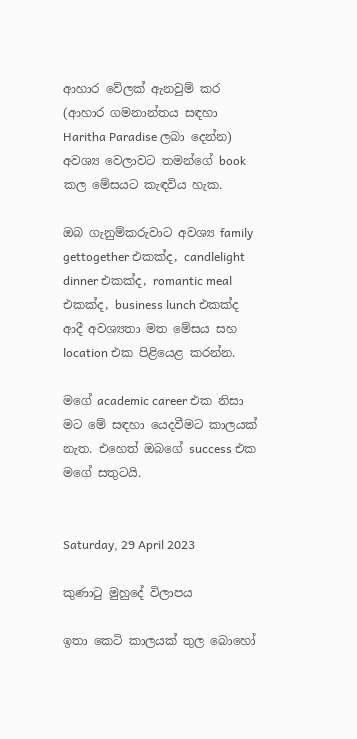ආහාර වේලක් ඇනවුම් කර (ආහාර ගමනාන්තය සඳහා Haritha Paradise ලබා දෙන්න) අවශ්‍ය වෙලාවට තමන්ගේ book කල මේසයට කැඳවිය හැක.

ඔබ ගැනුම්කරුවාට අවශ්‍ය family gettogether එකක්ද, candlelight dinner එකක්ද, romantic meal එකක්ද, business lunch එකක්ද ආදී අවශ්‍යතා මත මේසය සහ location එක පිළියෙළ කරන්න.

මගේ academic career එක නිසා මට මේ සඳහා යෙදවීමට කාලයක් නැත. එහෙත් ඔබගේ success එක මගේ සතුටයි.


Saturday, 29 April 2023

කුණාටු මුහුදේ විලාපය

ඉතා කෙටි කාලයක් තුල බොහෝ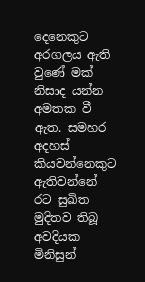දෙනෙකුට අරගලය ඇති වුණේ මක් නිසාද යන්න අමතක වී ඇත. සමහර අදහස් කියවන්නෙකුට ඇතිවන්නේ රට සුඛිත මුදිතව තිබූ අවදියක මිනිසුන්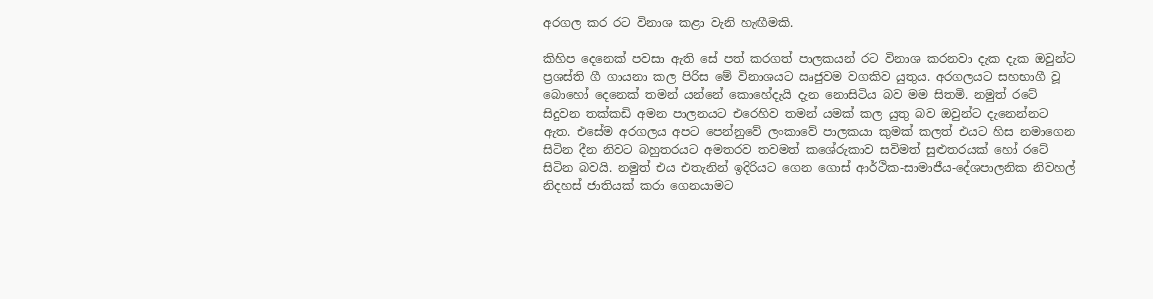අරගල කර රට විනාශ කළා වැනි හැඟීමකි.

කිහිප දෙනෙක් පවසා ඇති සේ පත් කරගත් පාලකයන් රට විනාශ කරනවා දැක දැක ඔවුන්ට ප්‍රශස්ති ගී ගායනා කල පිරිස මේ විනාශයට ඍජුවම වගකිව යුතුය. අරගලයට සහභාගී වූ බොහෝ දෙනෙක් තමන් යන්නේ කොහේදැයි දැන නොසිටිය බව මම සිතමි. නමුත් රටේ සිදුවන තක්කඩි අමන පාලනයට එරෙහිව තමන් යමක් කල යුතු බව ඔවුන්ට දැනෙන්නට ඇත. එසේම අරගලය අපට පෙන්නුවේ ලංකාවේ පාලකයා කුමක් කලත් එයට හිස නමාගෙන සිටින දීන නිවට බහුතරයට අමතරව තවමත් කශේරුකාව සවිමත් සුළුතරයක් හෝ රටේ සිටින බවයි. නමුත් එය එතැනින් ඉදිරියට ගෙන ගොස් ආර්ථික-සාමාජීය-දේශපාලනික නිවහල් නිදහස් ජාතියක් කරා ගෙනයාමට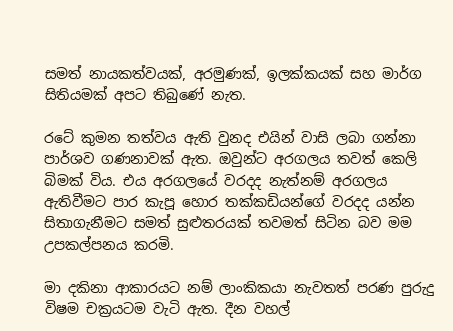සමත් නායකත්වයක්, අරමුණක්, ඉලක්කයක් සහ මාර්ග සිතියමක් අපට තිබුණේ නැත.

රටේ කුමන තත්වය ඇති වුනද එයින් වාසි ලබා ගන්නා පාර්ශව ගණනාවක් ඇත. ඔවුන්ට අරගලය තවත් කෙලි බිමක් විය. එය අරගලයේ වරදද නැත්නම් අරගලය ඇතිවීමට පාර කැපූ හොර තක්කඩියන්ගේ වරදද යන්න සිතාගැනීමට සමත් සුළුතරයක් තවමත් සිටින බව මම උපකල්පනය කරමි.

මා දකිනා ආකාරයට නම් ලාංකිකයා නැවතත් පරණ පුරුදු විෂම චක්‍රයටම වැටි ඇත. දීන වහල්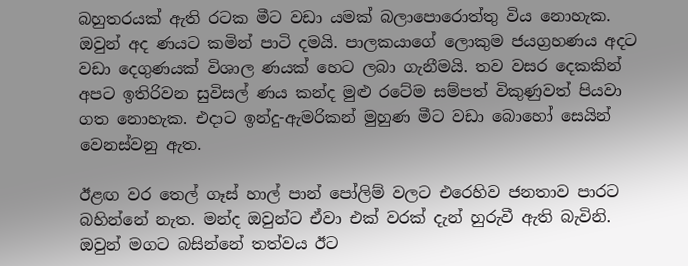බහුතරයක් ඇති රටක මීට වඩා යමක් බලාපොරොත්තු විය නොහැක. ඔවුන් අද ණයට කමින් පාටි දමයි. පාලකයාගේ ලොකුම ජයග්‍රහණය අදට වඩා දෙගුණයක් විශාල ණයක් හෙට ලබා ගැනීමයි. තව වසර දෙකකින් අපට ඉතිරිවන සුවිසල් ණය කන්ද මුළු රටේම සම්පත් විකුණුවත් පියවා ගත නොහැක. එදාට ඉන්දු-ඇමරිකන් මුහුණ මීට වඩා බොහෝ සෙයින් වෙනස්වනු ඇත.

ඊළඟ වර තෙල් ගෑස් හාල් පාන් පෝලිම් වලට එරෙහිව ජනතාව පාරට බහින්නේ නැත. මන්ද ඔවුන්ට ඒවා එක් වරක් දැන් හුරුවී ඇති බැවිනි. ඔවුන් මගට බසින්නේ තත්වය ඊට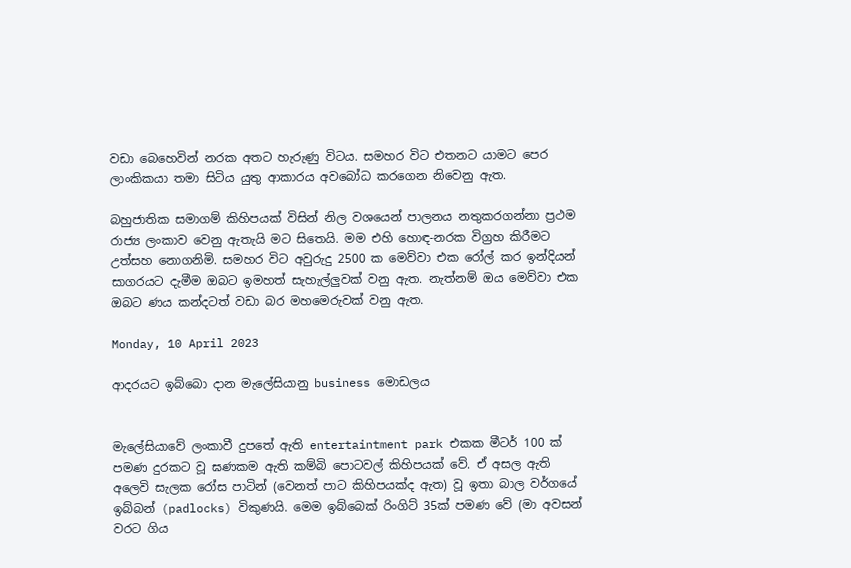වඩා බෙහෙවින් නරක අතට හැරුණු විටය. සමහර විට එතනට යාමට පෙර ලාංකිකයා තමා සිටිය යුතු ආකාරය අවබෝධ කරගෙන නිවෙනු ඇත.

බහුජාතික සමාගම් කිහිපයක් විසින් නිල වශයෙන් පාලනය නතුකරගන්නා ප්‍රථම රාජ්‍ය ලංකාව වෙනු ඇතැයි මට සිතෙයි. මම එහි හොඳ-නරක විග්‍රහ කිරීමට උත්සහ නොගනිමි. සමහර විට අවුරුදු 2500 ක මෙව්වා එක රෝල් කර ඉන්දියන් සාගරයට දැමීම ඔබට ඉමහත් සැහැල්ලුවක් වනු ඇත. නැත්නම් ඔය මෙව්වා එක ඔබට ණය කන්දටත් වඩා බර මහමෙරුවක් වනු ඇත.

Monday, 10 April 2023

ආදරයට ඉබ්බො දාන මැලේසියානු business මොඩලය


මැලේසියාවේ ලංකාවී දුපතේ ඇති entertaintment park එකක මීටර් 100 ක් පමණ දුරකට වූ ඝණකම ඇති කම්බි පොටවල් කිහිපයක් වේ. ඒ අසල ඇති අලෙවි සැලක රෝස පාටින් (වෙනත් පාට කිහිපයක්ද ඇත) වූ ඉතා බාල වර්ගයේ ඉබ්බන් (padlocks) විකුණයි. මෙම ඉබ්බෙක් රිංගිට් 35ක් පමණ වේ (මා අවසන් වරට ගිය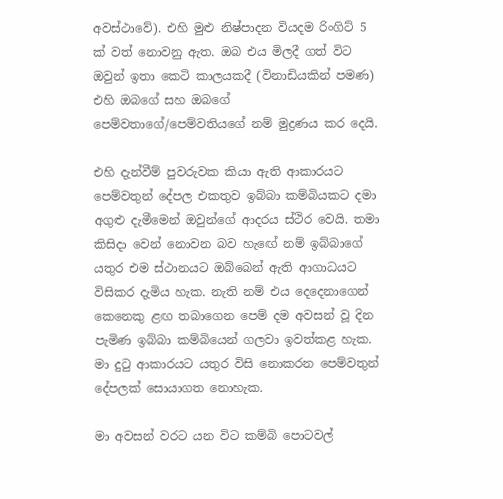අවස්ථාවේ). එහි මුළු නිෂ්පාදන වියදම රිංගිට් 5 ක් වත් නොවනු ඇත. ඔබ එය මිලදී ගත් විට ඔවුන් ඉතා කෙටි කාලයකදී (විනාඩියකින් පමණ) එහි ඔබගේ සහ ඔබගේ පෙම්වතාගේ/පෙම්වතියගේ නම් මුද්‍රණය කර දෙයි.

එහි දැන්වීම් පුවරුවක කියා ඇති ආකාරයට පෙම්වතුන් දේපල එකතුව ඉබ්බා කම්බියකට දමා අගුළු දැමීමෙන් ඔවුන්ගේ ආදරය ස්ථිර වෙයි. තමා කිසිදා වෙන් නොවන බව හැඟේ නම් ඉබ්බාගේ යතුර එම ස්ථානයට ඔබ්බෙන් ඇති ආගාධයට විසිකර දැමිය හැක. නැති නම් එය දෙදෙනාගෙන් කෙනෙකු ළඟ තබාගෙන පෙම් දම අවසන් වූ දින පැමිණ ඉබ්බා කම්බියෙන් ගලවා ඉවත්කළ හැක. මා දුටු ආකාරයට යතුර විසි නොකරන පෙම්වතුන් දේපලක් සොයාගත නොහැක.

මා අවසන් වරට යන විට කම්බි පොටවල්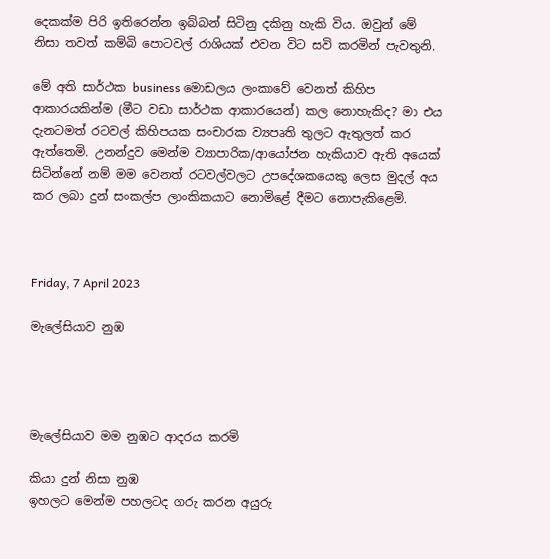දෙකක්ම පිරි ඉතිරෙන්න ඉබ්බන් සිටිනු දකිනු හැකි විය. ඔවුන් මේ නිසා තවත් කම්බි පොටවල් රාශියක් එවන විට සවි කරමින් පැවතුනි.

මේ අති සාර්ථක business මොඩලය ලංකාවේ වෙනත් කිහිප ආකාරයකින්ම (මීට වඩා සාර්ථක ආකාරයෙන්) කල නොහැකිද? මා එය දැනටමත් රටවල් කිහිපයක සංචාරක ව්‍යපෘති තුලට ඇතුලත් කර ඇත්තෙමි. උනන්දුව මෙන්ම ව්‍යාපාරික/ආයෝජන හැකියාව ඇති අයෙක් සිටින්නේ නම් මම වෙනත් රටවල්වලට උපදේශකයෙකු ලෙස මුදල් අය කර ලබා දුන් සංකල්ප ලාංකිකයාට නොමිළේ දීමට නොපැකිළෙමි.



Friday, 7 April 2023

මැලේසියාව නුඹ




මැලේසියාව මම නුඹට ආදරය කරමි

කියා දුන් නිසා නුඹ
ඉහලට මෙන්ම පහලටද ගරු කරන අයුරු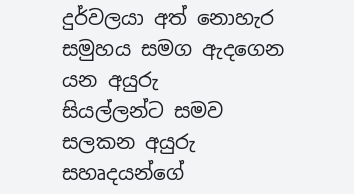දුර්වලයා අත් නොහැර සමුහය සමග ඇදගෙන යන අයුරු
සියල්ලන්ට සමව සලකන අයුරු
සහෘදයන්ගේ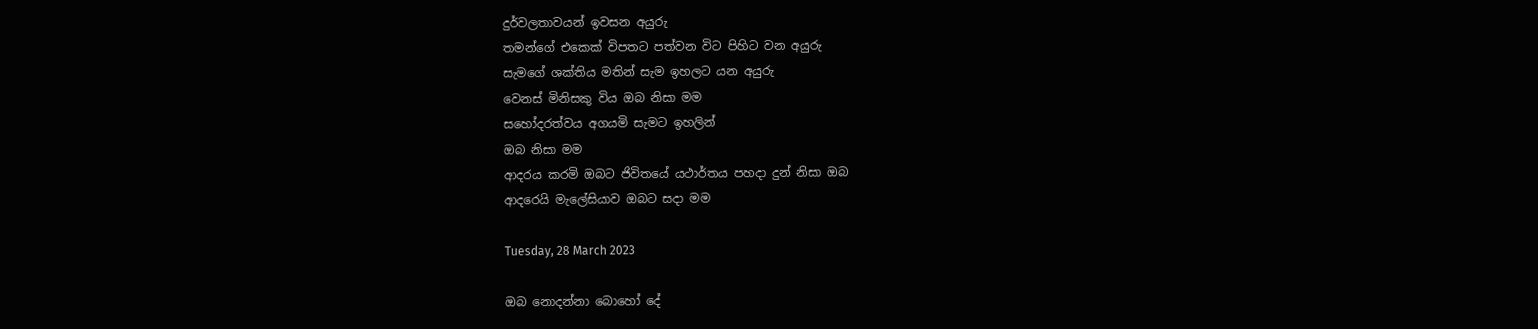දුර්වලතාවයන් ඉවසන අයුරු
තමන්ගේ එකෙක් විපතට පත්වන විට පිහිට වන අයුරු
සැමගේ ශක්තිය මතින් සැම ඉහලට යන අයුරු
වෙනස් මිනිසකු විය ඔබ නිසා මම
සහෝදරත්වය අගයමි සැමට ඉහලින්
ඔබ නිසා මම
ආදරය කරමි ඔබට ජිවිතයේ යථාර්තය පහදා දුන් නිසා ඔබ
ආදරෙයි මැලේසියාව ඔබට සදා මම

Tuesday, 28 March 2023

ඔබ නොදන්නා බොහෝ දේ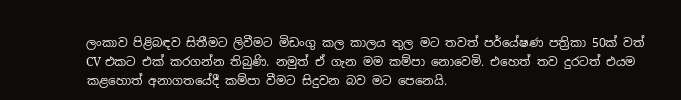ලංකාව පිළිබඳව සිතීමට ලිවීමට මිඩංගු කල කාලය තුල මට තවත් පර්යේෂණ පත්‍රිකා 50ක් වත් CV එකට එක් කරගන්න තිබුණි. නමුත් ඒ ගැන මම කම්පා නොවෙමි. එහෙත් තව දුරටත් එයම කළහොත් අනාගතයේදී කම්පා වීමට සිදුවන බව මට පෙනෙයි.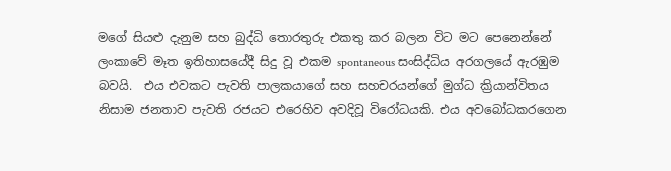මගේ සියළු දැනුම සහ බුද්ධි තොරතුරු එකතු කර බලන විට මට පෙනෙන්නේ ලංකාවේ මෑත ඉතිහාසයේදී සිදු වූ එකම spontaneous සංසිද්ධිය අරගලයේ ඇරඹුම බවයි.  එය එවකට පැවති පාලකයාගේ සහ සහචරයන්ගේ මුග්ධ ක්‍රියාන්විතය නිසාම ජනතාව පැවති රජයට එරෙහිව අවදිවූ විරෝධයකි. එය අවබෝධකරගෙන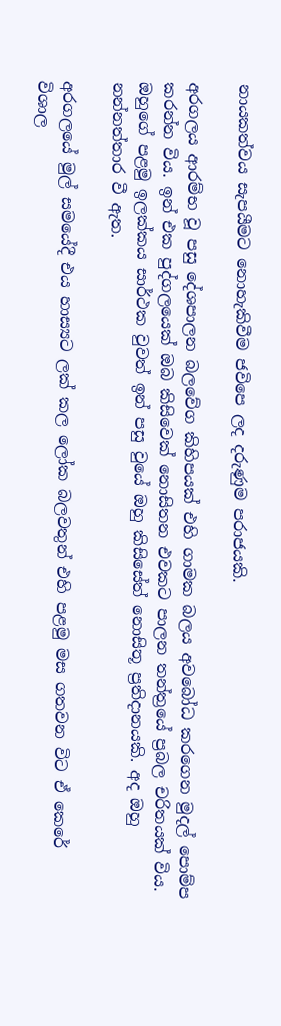නායකත්වය සැපයීමට නොහැකිවීම ජවිපෙ ලද දරුණුම පරාජයකි.

අරගලය ආරම්භ වූ පසු දේශපාලන බලවේග කිහිපයක් එහි ගාමක බලය අවබෝධ කරගෙන මුදල් පොම්ප කරන්න විය. ඉන් එක පුද්ගලයෙක් ඔබ කිසිවෙක් නොසිතන එවකට පාලන තන්ත්‍රයේ ප්‍රබල චරිතයක් විය. ඔහුගේ පළමු ඉලක්කය සාර්ථක වුවත් ඉන් පසු වුයේ ඔහු කිසිසේත් නොසිතූ ප්‍රතිදානයකි. අද ඔහු නන්නත්තාර වී ඇත.

අරගලයේ මුල් සමයේදී එය හාස්‍යට ලක් කල ලෝක බලවතුන් එහි පළමු මස ගතවන විට ඒ කෙරේ විශාල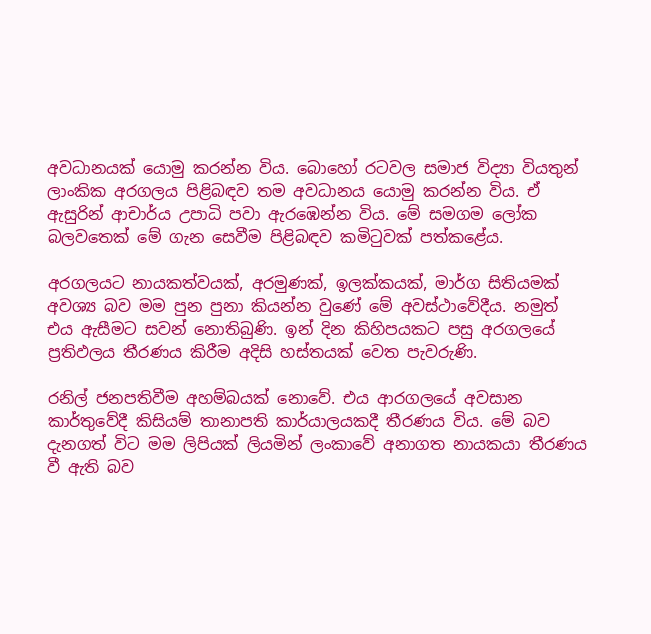අවධානයක් යොමු කරන්න විය. බොහෝ රටවල සමාජ විද්‍යා වියතුන් ලාංකික අරගලය පිළිබඳව තම අවධානය යොමු කරන්න විය. ඒ ඇසුරින් ආචාර්ය උපාධි පවා ඇරඹෙන්න විය. මේ සමගම ලෝක බලවතෙක් මේ ගැන සෙවීම පිළිබඳව කමිටුවක් පත්කළේය.

අරගලයට නායකත්වයක්, අරමුණක්, ඉලක්කයක්, මාර්ග සිතියමක් අවශ්‍ය බව මම පුන පුනා කියන්න වුණේ මේ අවස්ථාවේදීය. නමුත් එය ඇසීමට සවන් නොතිබුණි. ඉන් දින කිහිපයකට පසු අරගලයේ ප්‍රතිඵලය තීරණය කිරීම අදිසි හස්තයක් වෙත පැවරුණි.

රනිල් ජනපතිවීම අහම්බයක් නොවේ. එය ආරගලයේ අවසාන කාර්තුවේදී කිසියම් තානාපති කාර්යාලයකදී තීරණය විය. මේ බව දැනගත් විට මම ලිපියක් ලියමින් ලංකාවේ අනාගත නායකයා තීරණය වී ඇති බව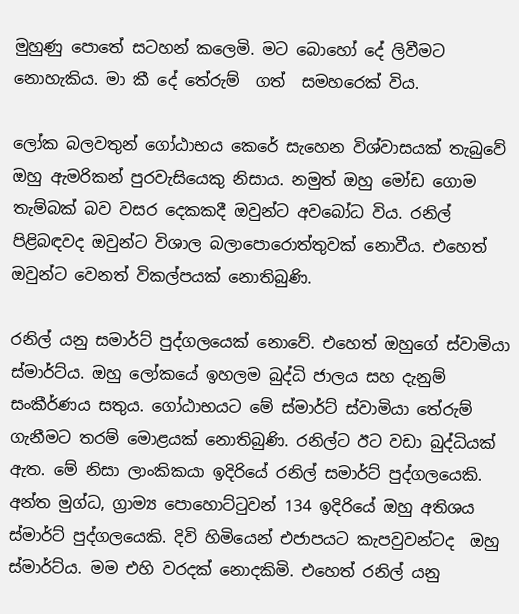මුහුණු පොතේ සටහන් කලෙමි. මට බොහෝ දේ ලිවීමට නොහැකිය. මා කී දේ තේරුම්  ගත්  සමහරෙක් විය.

ලෝක බලවතුන් ගෝඨාභය කෙරේ සැහෙන විශ්වාසයක් තැබුවේ ඔහු ඇමරිකන් පුරවැසියෙකු නිසාය. නමුත් ඔහු මෝඩ ගොම තැම්බක් බව වසර දෙකකදී ඔවුන්ට අවබෝධ විය. රනිල් පිළිබඳවද ඔවුන්ට විශාල බලාපොරොත්තුවක් නොවීය. එහෙත් ඔවුන්ට වෙනත් විකල්පයක් නොතිබුණි.

රනිල් යනු සමාර්ට් පුද්ගලයෙක් නොවේ. එහෙත් ඔහුගේ ස්වාමියා ස්මාර්ට්ය. ඔහු ලෝකයේ ඉහලම බුද්ධි ජාලය සහ දැනුම් සංකීර්ණය සතුය. ගෝඨාභයට මේ ස්මාර්ට් ස්වාමියා තේරුම් ගැනීමට තරම් මොළයක් නොතිබුණි. රනිල්ට ඊට වඩා බුද්ධියක් ඇත. මේ නිසා ලාංකිකයා ඉදිරියේ රනිල් සමාර්ට් පුද්ගලයෙකි. අන්ත මුග්ධ, ග්‍රාම්‍ය පොහොට්ටුවන් 134 ඉදිරියේ ඔහු අතිශය ස්මාර්ට් පුද්ගලයෙකි. දිවි හිමියෙන් එජාපයට කැපවුවන්ටද  ඔහු ස්මාර්ට්ය. මම එහි වරදක් නොදකිමි. එහෙත් රනිල් යනු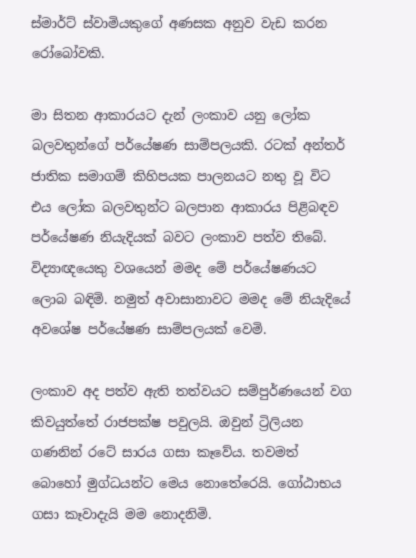ස්මාර්ට් ස්වාමියකුගේ අණසක අනුව වැඩ කරන රෝබෝවකි.

මා සිතන ආකාරයට දැන් ලංකාව යනු ලෝක බලවතුන්ගේ පර්යේෂණ සාම්පලයකි. රටක් අන්තර් ජාතික සමාගම් කිහිපයක පාලනයට නතු වූ විට එය ලෝක බලවතුන්ට බලපාන ආකාරය පිළිබඳව පර්යේෂණ නියැදියක් බවට ලංකාව පත්ව තිබේ. විද්‍යාඥයෙකු වශයෙන් මමද මේ පර්යේෂණයට ලොබ බඳිමි. නමුත් අවාසානාවට මමද මේ නියැදියේ අවශේෂ පර්යේෂණ සාම්පලයක් වෙමි.

ලංකාව අද පත්ව ඇති තත්වයට සම්පුර්ණයෙන් වග කිවයුත්තේ රාජපක්ෂ පවුලයි. ඔවුන් ට්‍රිලියන ගණනින් රටේ සාරය ගසා කෑවේය. තවමත් බොහෝ මුග්ධයන්ට මෙය නොතේරෙයි. ගෝඨාභය ගසා කෑවාදැයි මම නොදනිමි.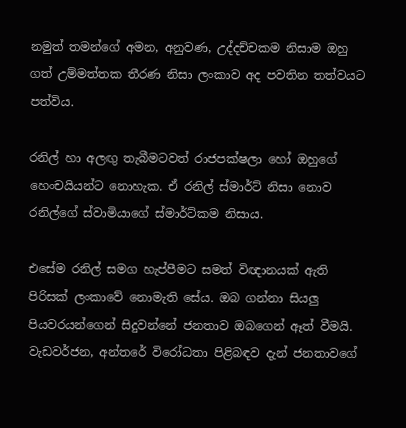නමුත් තමන්ගේ අමන, අනුවණ, උද්දච්චකම නිසාම ඔහු ගත් උම්මත්තක තීරණ නිසා ලංකාව අද පවතින තත්වයට පත්විය.

රනිල් හා අලඟු තැබීමටවත් රාජපක්ෂලා හෝ ඔහුගේ හෙංචයියන්ට නොහැක. ඒ රනිල් ස්මාර්ට් නිසා නොව රනිල්ගේ ස්වාමියාගේ ස්මාර්ට්කම නිසාය.

එසේම රනිල් සමග හැප්පීමට සමත් විඥානයක් ඇති පිරිසක් ලංකාවේ නොමැති සේය. ඔබ ගන්නා සියලු පියවරයන්ගෙන් සිදුවන්නේ ජනතාව ඔබගෙන් ඈත් වීමයි. වැඩවර්ජන, අන්තරේ විරෝධතා පිළිබඳව දැන් ජනතාවගේ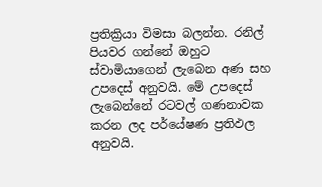ප්‍රතික්‍රියා විමසා බලන්න. රනිල් පියවර ගන්නේ ඔහුට ස්වාමියාගෙන් ලැබෙන අණ සහ උපදෙස් අනුවයි. මේ උපදෙස් ලැබෙන්නේ රටවල් ගණනාවක කරන ලද පර්යේෂණ ප්‍රතිඵල අනුවයි.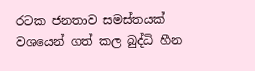රටක ජනතාව සමස්තයක් වශයෙන් ගත් කල බුද්ධි හීන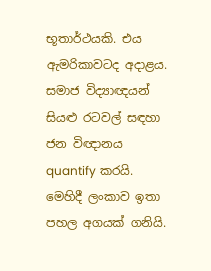භූතාර්ථයකි. එය ඇමරිකාවටද අදාළය. සමාජ විද්‍යාඥයන් සියළු රටවල් සඳහා ජන විඥානය quantify කරයි. මෙහිදී ලංකාව ඉතා පහල අගයක් ගනියි.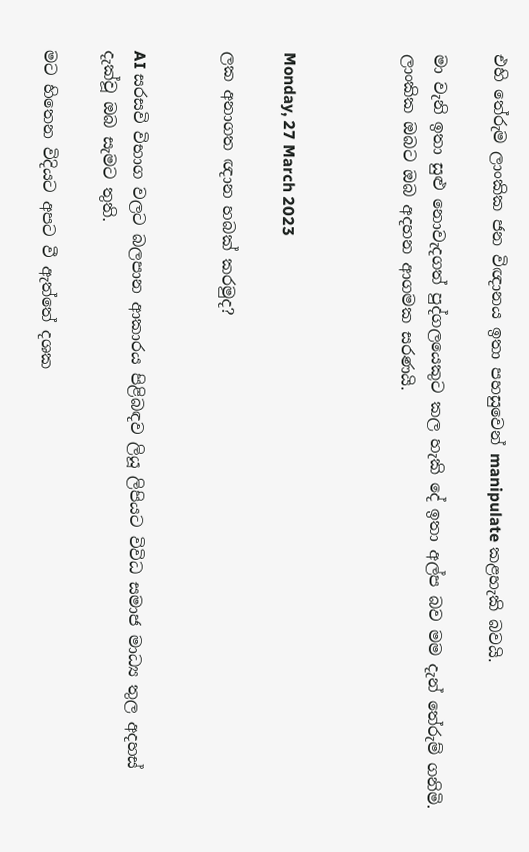එහි තේරුම ලාංකික ජන විඥානය ඉතා පහසුවෙන් manipulate කළහැකි බවයි.

මා වැනි ඉතා සුළු නොවැදගත් පුද්ගලයෙකුට කල හැකි දේ ඉතා අල්ප බව මම දැන් තේරුම් ගනිමි. ලාංකික ඔබට ඔබ අදහන ආගමක සරණයි.



Monday, 27 March 2023

ලක අනාගත ඥාන හබක් කරමුද?


AI සරසවි විභාග වලට බලපාන ආකාරය පිළිබඳව ලියූ ලිපියට විවිධ සමාජ මාධ්‍ය තුල අදහස් දැක්වූ ඔබ සැමට තුති.

මට හිතෙන විදියට අපට වී ඇත්තේ දශක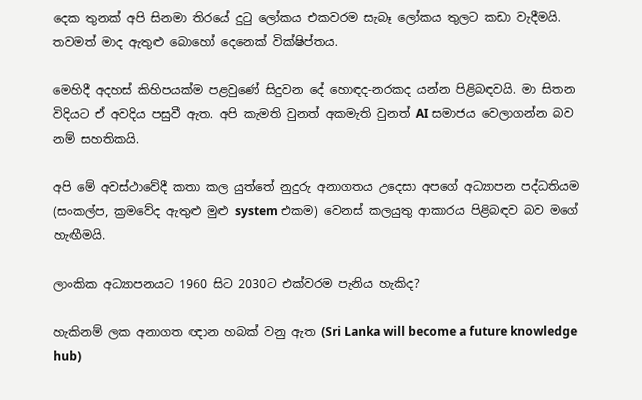දෙක තුනක් අපි සිනමා තිරයේ දුටු ලෝකය එකවරම සැබෑ ලෝකය තුලට කඩා වැදීමයි. තවමත් මාද ඇතුළු බොහෝ දෙනෙක් වික්ෂිප්තය.

මෙහිදී අදහස් කිහිපයක්ම පළවුණේ සිදුවන දේ හොඳද-නරකද යන්න පිළිබඳවයි. මා සිතන විදියට ඒ අවදිය පසුවී ඇත. අපි කැමති වුනත් අකමැති වුනත් AI සමාජය වෙලාගන්න බව නම් සහතිකයි.

අපි මේ අවස්ථාවේදී කතා කල යුත්තේ නුදුරු අනාගතය උදෙසා අපගේ අධ්‍යාපන පද්ධතියම (සංකල්ප, ක්‍රමවේද ඇතුළු මුළු system එකම) වෙනස් කලයුතු ආකාරය පිළිබඳව බව මගේ හැඟීමයි.

ලාංකික අධ්‍යාපනයට 1960 සිට 2030ට එක්වරම පැනිය හැකිද?

හැකිනම් ලක අනාගත ඥාන හබක් වනු ඇත (Sri Lanka will become a future knowledge hub)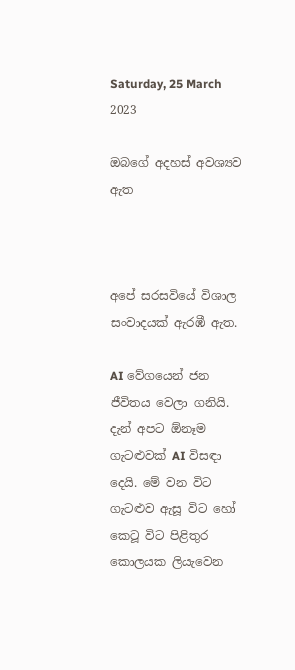Saturday, 25 March 2023

ඔබගේ අදහස් අවශ්‍යව ඇත



අපේ සරසවියේ විශාල සංවාදයක් ඇරඹී ඇත.

AI වේගයෙන් ජන ජීවිතය වෙලා ගනියි. දැන් අපට ඕනෑම ගැටළුවක් AI විසඳා දෙයි. මේ වන විට ගැටළුව ඇසූ විට හෝ කෙටූ විට පිළිතුර කොලයක ලියැවෙන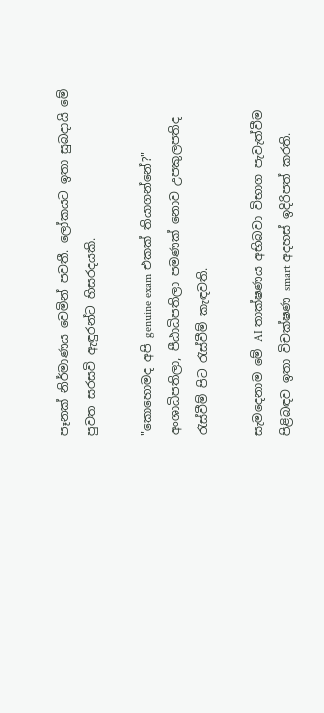පෑනක් නිර්මාණය වෙමින් පවතී. ලෝකයට ඉතා සුබදායි මේ පුවත සරසවි ඇඳුරන්ට හිසරදයකි.

"කොහොමද අපි genuine exam එකක් තියාගන්නේ?" අංශාධිපතිලා, පීඨාධිපතිලා පමණක් නොව උපකුලපතිද රැස්වීම් පිට රැස්වීම් කැඳවති.

සැමදෙනාම මේ AI තාක්ෂණය අභිබවා විභාග පැවැත්වීම පිළිබඳව ඉතා විචක්ෂණ smart අදහස් ඉදිරිපත් කරති.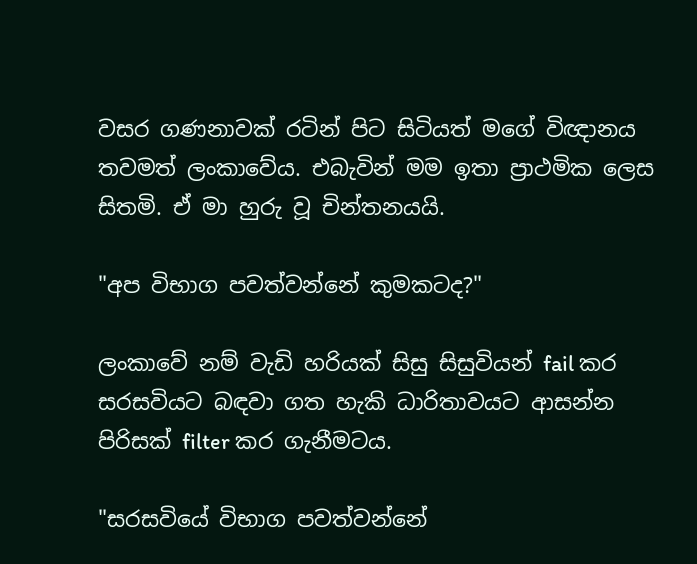වසර ගණනාවක් රටින් පිට සිටියත් මගේ විඥානය තවමත් ලංකාවේය. එබැවින් මම ඉතා ප්‍රාථමික ලෙස සිතමි. ඒ මා හුරු වූ චින්තනයයි.

"අප විභාග පවත්වන්නේ කුමකටද?"

ලංකාවේ නම් වැඩි හරියක් සිසු සිසුවියන් fail කර සරසවියට බඳවා ගත හැකි ධාරිතාවයට ආසන්න පිරිසක් filter කර ගැනීමටය.

"සරසවියේ විභාග පවත්වන්නේ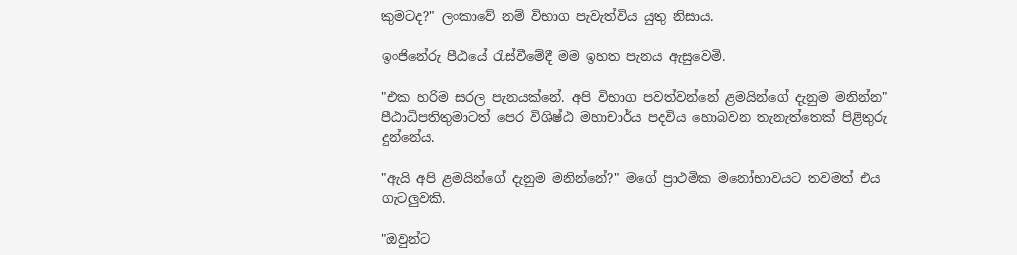කුමටද?" ලංකාවේ නම් විභාග පැවැත්විය යුතු නිසාය.

ඉංජිනේරු පීඨයේ රැස්වීමේදී මම ඉහත පැනය ඇසුවෙමි.

"එක හරිම සරල පැනයක්නේ. අපි විභාග පවත්වන්නේ ළමයින්ගේ දැනුම මනින්න" පීඨාධිපතිතුමාටත් පෙර විශිෂ්ඨ මහාචාර්ය පදවිය හොබවන තැනැත්තෙක් පිළිතුරු දුන්නේය.

"ඇයි අපි ළමයින්ගේ දැනුම මනින්නේ?" මගේ ප්‍රාථමික මනෝභාවයට තවමත් එය ගැටලුවකි.

"ඔවුන්ට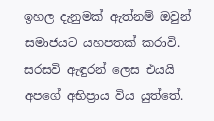ඉහල දැනුමක් ඇත්නම් ඔවුන් සමාජයට යහපතක් කරාවි. සරසවි ඇඳුරන් ලෙස එයයි අපගේ අභිප්‍රාය විය යුත්තේ.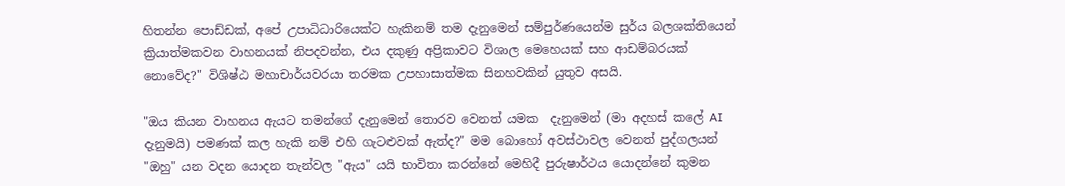හිතන්න පොඩ්ඩක්, අපේ උපාධිධාරියෙක්ට හැකිනම් තම දැනුමෙන් සම්පුර්ණයෙන්ම සුර්ය බලශක්තියෙන් ක්‍රියාත්මකවන වාහනයක් නිපදවන්න, එය දකුණු අප්‍රිකාවට විශාල මෙහෙයක් සහ ආඩම්බරයක් නොවේද?" විශිෂ්ඨ මහාචාර්යවරයා තරමක උපහාසාත්මක සිනහවකින් යුතුව අසයි.

"ඔය කියන වාහනය ඇයට තමන්ගේ දැනුමෙන් තොරව වෙනත් යමක  දැනුමෙන් (මා අදහස් කලේ AI දැනුමයි) පමණක් කල හැකි නම් එහි ගැටළුවක් ඇත්ද?" මම බොහෝ අවස්ථාවල වෙනත් පුද්ගලයන් "ඔහු" යන වදන යොදන තැන්වල "ඇය" යයි භාවිතා කරන්නේ මෙහිදී පුරුෂාර්ථය යොදන්නේ කුමන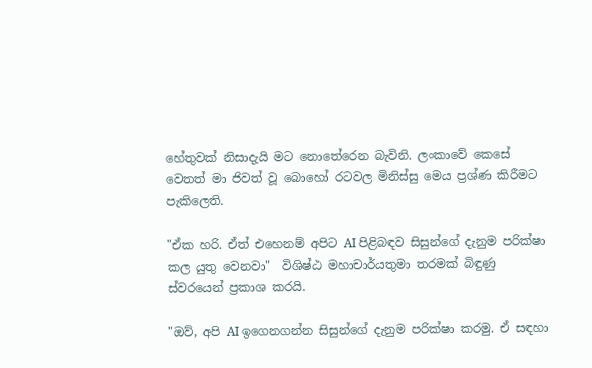හේතුවක් නිසාදැයි මට නොතේරෙන බැවිනි. ලංකාවේ කෙසේ වෙතත් මා ජිවත් වූ බොහෝ රටවල මිනිස්සු මෙය ප්‍රශ්ණ කිරීමට පැකිලෙති.

"ඒක හරි. ඒත් එහෙනම් අපිට AI පිළිබඳව සිසුන්ගේ දැනුම පරික්ෂා කල යුතු වෙනවා"  විශිෂ්ඨ මහාචාර්යතුමා තරමක් බිඳුණු ස්වරයෙන් ප්‍රකාශ කරයි.

"ඔව්, අපි AI ඉගෙනගන්න සිසුන්ගේ දැනුම පරික්ෂා කරමු. ඒ සඳහා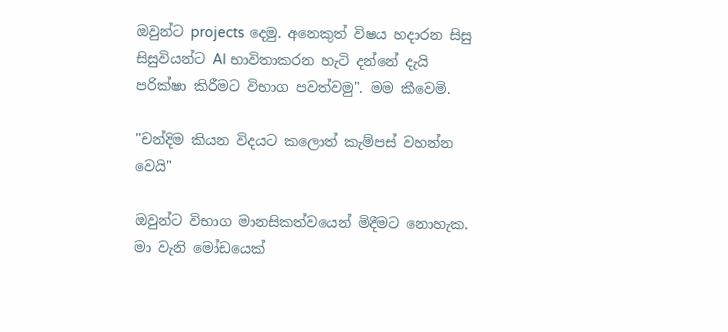ඔවුන්ට projects දෙමු. අනෙකුත් විෂය හදාරන සිසු සිසුවියන්ට AI භාවිතාකරන හැටි දන්නේ දැයි පරික්ෂා කිරීමට විභාග පවත්වමු". මම කීවෙමි.

"චන්දිම කියන විදයට කලොත් කැම්පස් වහන්න වෙයි"

ඔවුන්ට විභාග මානසිකත්වයෙන් මිදීමට නොහැක. මා වැනි මෝඩයෙක්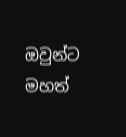ඔවුන්ට මහත්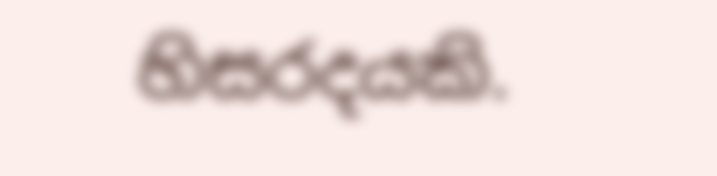හිසරදයකි.